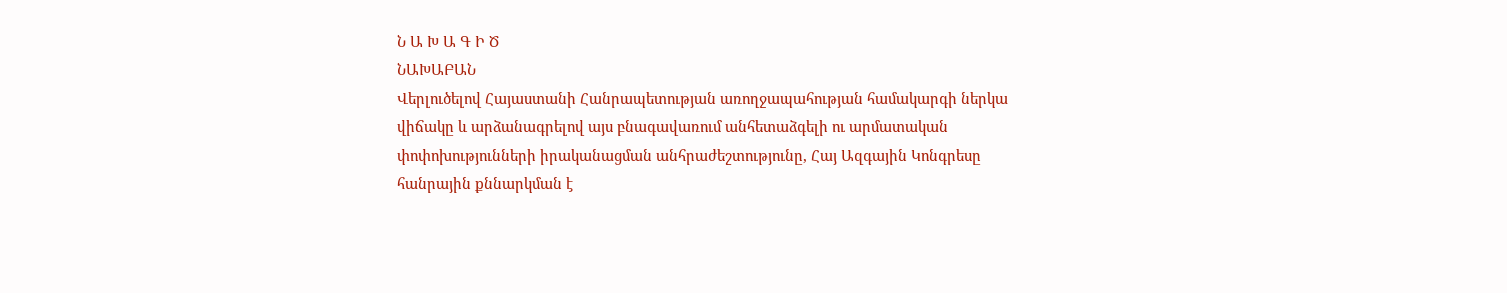Ն Ա Խ Ա Գ Ի Ծ
ՆԱԽԱԲԱՆ
Վերլուծելով Հայաստանի Հանրապետության առողջապահության համակարգի ներկա վիճակը և արձանագրելով այս բնագավառում անհետաձգելի ու արմատական փոփոխությունների իրականացման անհրաժեշտությունը, Հայ Ազգային Կոնգրեսը հանրային քննարկման է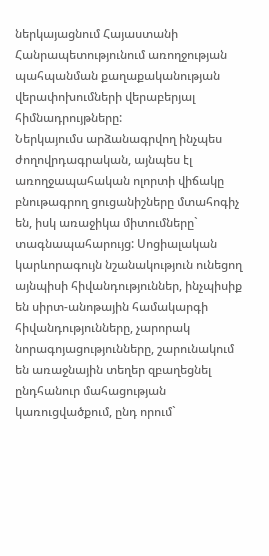ներկայացնում Հայաստանի Հանրապետությունում առողջության պահպանման քաղաքականության վերափոխումների վերաբերյալ հիմնադրույթները:
Ներկայումս արձանագրվող ինչպես ժողովրդագրական, այնպես էլ առողջապահական ոլորտի վիճակը բնութագրող ցուցանիշները մտահոգիչ են, իսկ առաջիկա միտումները` տագնապահարույց: Սոցիալական կարևորագույն նշանակություն ունեցող այնպիսի հիվանդություններ, ինչպիսիք են սիրտ-անոթային համակարգի հիվանդությունները, չարորակ նորագոյացությունները, շարունակում են առաջնային տեղեր զբաղեցնել ընդհանուր մահացության կառուցվածքում, ընդ որում`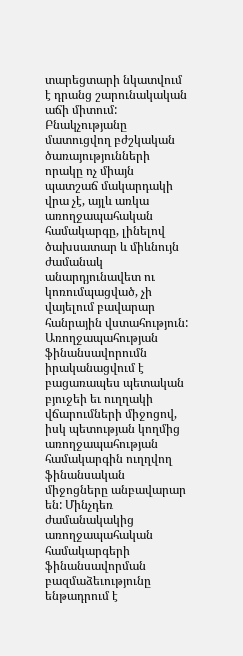տարեցտարի նկատվում է դրանց շարունակական աճի միտում: Բնակչությանը մատուցվող բժշկական ծառայությունների որակը ոչ միայն պատշաճ մակարդակի վրա չէ, այլև առկա առողջապահական համակարգը, լինելով ծախսատար և միևնույն ժամանակ անարդյունավետ ու կոռումպացված, չի վայելում բավարար հանրային վստահություն: Առողջապահության ֆինանսավորումն իրականացվում է բացառապես պետական բյուջեի եւ ուղղակի վճարումների միջոցով, իսկ պետության կողմից առողջապահության համակարգին ուղղվող ֆինանսական միջոցները անբավարար են: Մինչդեռ ժամանակակից առողջապահական համակարգերի ֆինանսավորման բազմաձեւությունը ենթադրում է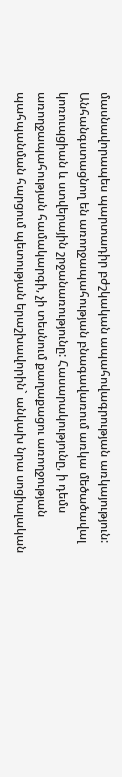մասնավորապես պարտադիր բժշկական ապահովագրության առկայություն: Անհանգստացնող են առողջապահության բնագավառում առկա մեծածավալ կոռուպցիան և ստվերային շրջանառությունը: Հասարակությունը, ի դեմս առողջապահության համակարգի, չի տեսնում քաղաքացու առողջության պահպանման հարցում պետության երաշխավորին` անկախ նրա սոցիալական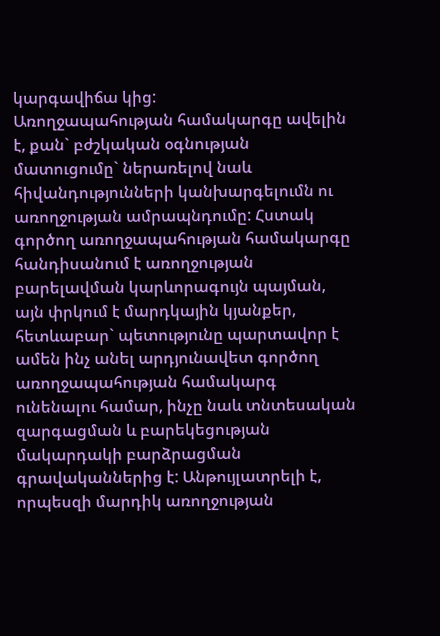կարգավիճա կից:
Առողջապահության համակարգը ավելին է, քան` բժշկական օգնության մատուցումը` ներառելով նաև հիվանդությունների կանխարգելումն ու առողջության ամրապնդումը: Հստակ գործող առողջապահության համակարգը հանդիսանում է առողջության բարելավման կարևորագույն պայման, այն փրկում է մարդկային կյանքեր, հետևաբար` պետությունը պարտավոր է ամեն ինչ անել արդյունավետ գործող առողջապահության համակարգ ունենալու համար, ինչը նաև տնտեսական զարգացման և բարեկեցության մակարդակի բարձրացման գրավականներից է: Անթույլատրելի է, որպեսզի մարդիկ առողջության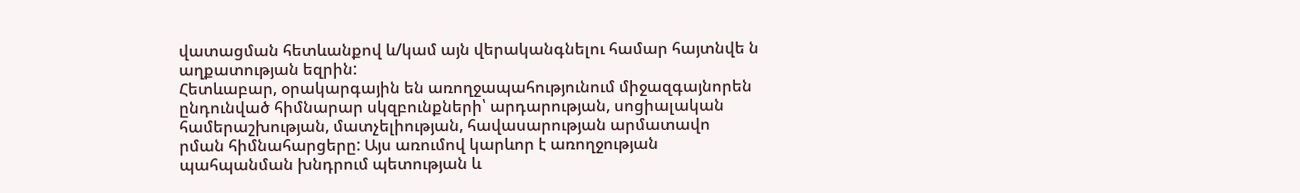վատացման հետևանքով և/կամ այն վերականգնելու համար հայտնվե ն աղքատության եզրին:
Հետևաբար, օրակարգային են առողջապահությունում միջազգայնորեն ընդունված հիմնարար սկզբունքների՝ արդարության, սոցիալական համերաշխության, մատչելիության, հավասարության արմատավո
րման հիմնահարցերը: Այս առումով կարևոր է առողջության պահպանման խնդրում պետության և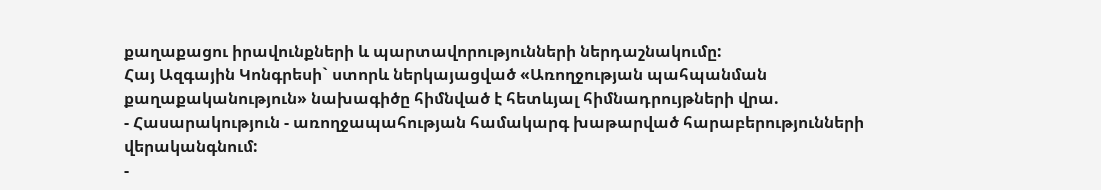քաղաքացու իրավունքների և պարտավորությունների ներդաշնակումը:
Հայ Ազգային Կոնգրեսի` ստորև ներկայացված «Առողջության պահպանման քաղաքականություն» նախագիծը հիմնված է հետևյալ հիմնադրույթների վրա.
- Հասարակություն - առողջապահության համակարգ խաթարված հարաբերությունների վերականգնում:
-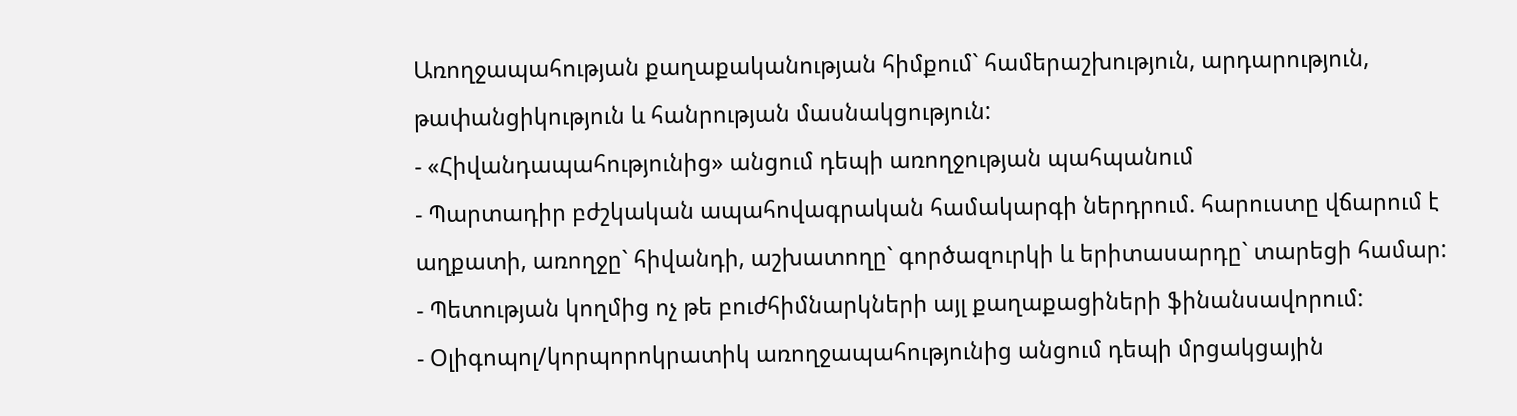Առողջապահության քաղաքականության հիմքում` համերաշխություն, արդարություն, թափանցիկություն և հանրության մասնակցություն:
- «Հիվանդապահությունից» անցում դեպի առողջության պահպանում
- Պարտադիր բժշկական ապահովագրական համակարգի ներդրում. հարուստը վճարում է աղքատի, առողջը` հիվանդի, աշխատողը` գործազուրկի և երիտասարդը` տարեցի համար:
- Պետության կողմից ոչ թե բուժհիմնարկների այլ քաղաքացիների ֆինանսավորում:
- Օլիգոպոլ/կորպորոկրատիկ առողջապահությունից անցում դեպի մրցակցային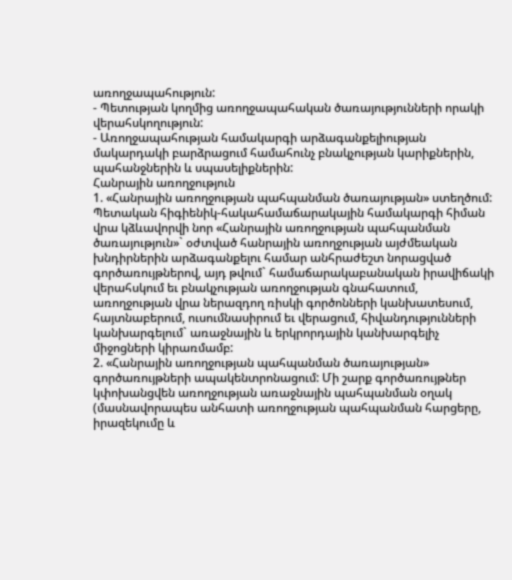առողջապահություն:
- Պետության կողմից առողջապահական ծառայությունների որակի վերահսկողություն:
- Առողջապահության համակարգի արձագանքելիության մակարդակի բարձրացում համահունչ բնակչության կարիքներին, պահանջներին և սպասելիքներին:
Հանրային առողջություն
1. «Հանրային առողջության պահպանման ծառայության» ստեղծում: Պետական հիգիենիկ-հակահամաճարակային համակարգի հիման վրա կձևավորվի նոր «Հանրային առողջության պահպանման ծառայություն»` օժտված հանրային առողջության այժմեական խնդիրներին արձագանքելու համար անհրաժեշտ նորացված գործառույթներով, այդ թվում` համաճարակաբանական իրավիճակի վերահսկում եւ բնակչության առողջության գնահատում, առողջության վրա ներազդող ռիսկի գործոնների կանխատեսում, հայտնաբերում, ուսումնասիրում եւ վերացում, հիվանդությունների կանխարգելում` առաջնային և երկրորդային կանխարգելիչ միջոցների կիրառմամբ:
2. «Հանրային առողջության պահպանման ծառայության» գործառույթների ապակենտրոնացում: Մի շարք գործառույթներ կփոխանցվեն առողջության առաջնային պահպանման օղակ (մասնավորապես անհատի առողջության պահպանման հարցերը, իրազեկումը և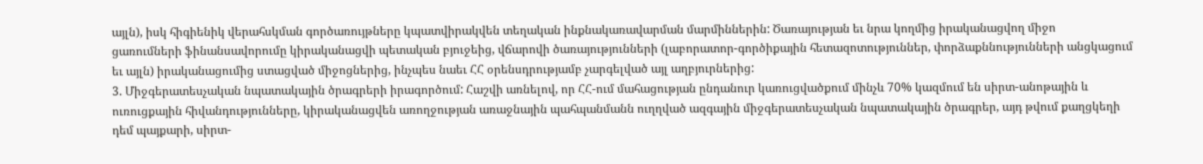այլն), իսկ հիգիենիկ վերահսկման գործառույթները կպատվիրակվեն տեղական ինքնակառավարման մարմիններին: Ծառայության եւ նրա կողմից իրականացվող միջո
ցառումների ֆինանսավորումը կիրականացվի պետական բյուջեից, վճարովի ծառայությունների (լաբորատոր-գործիքային հետազոտություններ, փորձաքննությունների անցկացում եւ այլն) իրականացումից ստացված միջոցներից, ինչպես նաեւ ՀՀ օրենսդրությամբ չարգելված այլ աղբյուրներից:
3. Միջգերատեսչական նպատակային ծրագրերի իրագործում: Հաշվի առնելով, որ ՀՀ-ում մահացության ընդանուր կառուցվածքում մինչև 70% կազմում են սիրտ-անոթային և ուռուցքային հիվանդությունները, կիրականացվեն առողջության առաջնային պահպանմանն ուղղված ազգային միջգերատեսչական նպատակային ծրագրեր, այդ թվում քաղցկեղի դեմ պայքարի, սիրտ-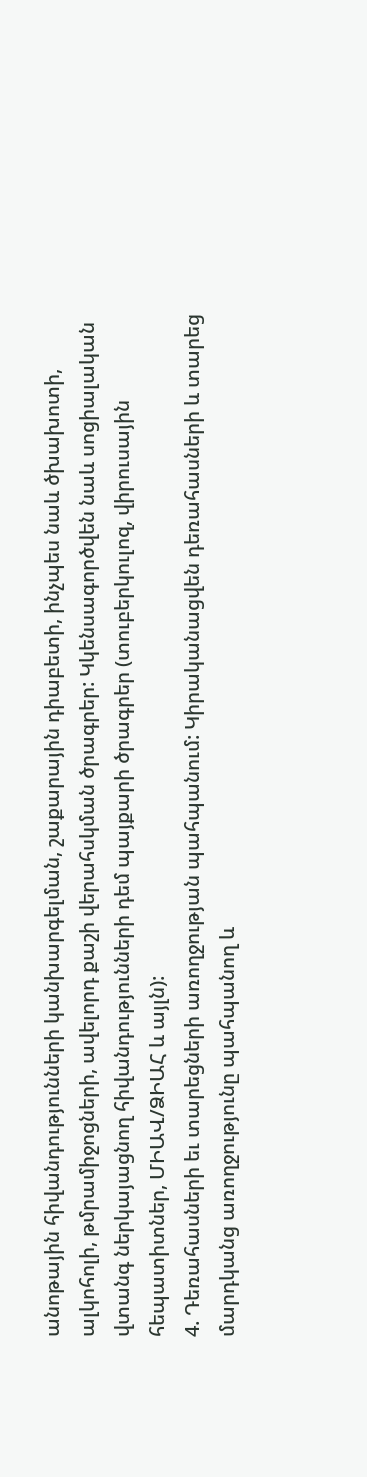անոթային հիվանդությունների կանխարգելման, շաքարային դիաբետի, ինչպես նաև ծխախոտի, ալկոհոլի, թմրամիջոցների, ավելորդ քաշի վերահսկման ծրագրեր: Կկենսագործվեն նաև սոցիալական վտանգ ներկայացնող հիվանդությունների դեմ պայքարի ծրագրեր (տուբերկուլոզ, վիրուսային հեպատիտներ, ՄԻԱՎ/ՁԻԱՀ և այլն):
4. Դեռահասների եւ տարեցների առողջության պահպանում: Կիրականացվեն դեռահասների և տարեց մարդկանց առողջությունը պահպանող և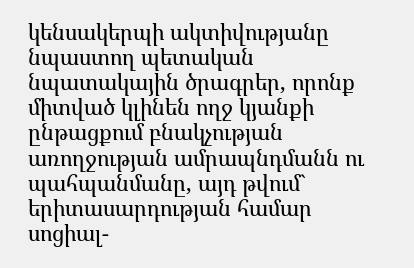կենսակերպի ակտիվությանը նպաստող պետական նպատակային ծրագրեր, որոնք միտված կլինեն ողջ կյանքի ընթացքում բնակչության առողջության ամրապնդմանն ու պահպանմանը, այդ թվում` երիտասարդության համար սոցիալ-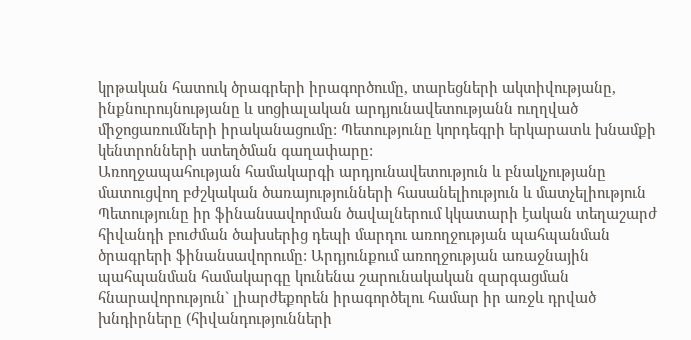կրթական հատուկ ծրագրերի իրագործումը, տարեցների ակտիվությանը, ինքնուրույնությանը և սոցիալական արդյունավետությանն ուղղված միջոցառումների իրականացումը: Պետությունը կորդեգրի երկարատև խնամքի կենտրոնների ստեղծման գաղափարը:
Առողջապահության համակարգի արդյունավետություն և բնակչությանը մատուցվող բժշկական ծառայությունների հասանելիություն և մատչելիություն
Պետությունը իր ֆինանսավորման ծավալներում կկատարի էական տեղաշարժ հիվանդի բուժման ծախսերից դեպի մարդու առողջության պահպանման ծրագրերի ֆինանսավորումը: Արդյունքում առողջության առաջնային պահպանման համակարգը կունենա շարունակական զարգացման հնարավորություն` լիարժեքորեն իրագործելու համար իր առջև դրված խնդիրները (հիվանդությունների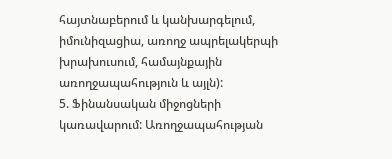հայտնաբերում և կանխարգելում, իմունիզացիա, առողջ ապրելակերպի խրախուսում, համայնքային առողջապահություն և այլն):
5. Ֆինանսական միջոցների կառավարում: Առողջապահության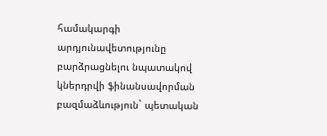համակարգի արդյունավետությունը բարձրացնելու նպատակով կներդրվի ֆինանսավորման բազմաձևություն` պետական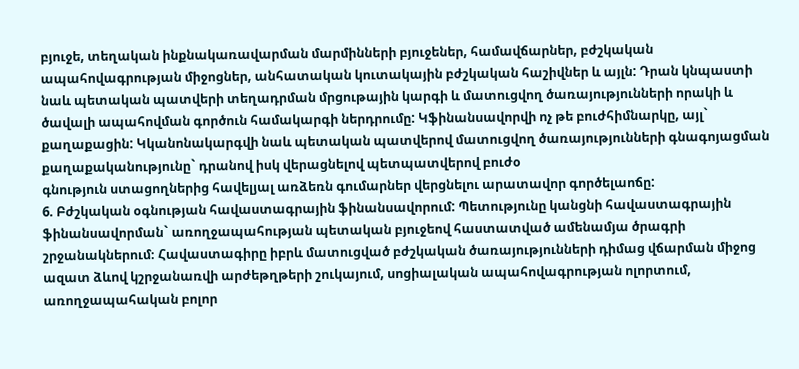բյուջե, տեղական ինքնակառավարման մարմինների բյուջեներ, համավճարներ, բժշկական ապահովագրության միջոցներ, անհատական կուտակային բժշկական հաշիվներ և այլն: Դրան կնպաստի նաև պետական պատվերի տեղադրման մրցութային կարգի և մատուցվող ծառայությունների որակի և ծավալի ապահովման գործուն համակարգի ներդրումը: Կֆինանսավորվի ոչ թե բուժհիմնարկը, այլ` քաղաքացին: Կկանոնակարգվի նաև պետական պատվերով մատուցվող ծառայությունների գնագոյացման քաղաքականությունը` դրանով իսկ վերացնելով պետպատվերով բուժօ
գնություն ստացողներից հավելյալ առձեռն գումարներ վերցնելու արատավոր գործելաոճը:
6. Բժշկական օգնության հավաստագրային ֆինանսավորում: Պետությունը կանցնի հավաստագրային ֆինանսավորման` առողջապահության պետական բյուջեով հաստատված ամենամյա ծրագրի շրջանակներում։ Հավաստագիրը իբրև մատուցված բժշկական ծառայությունների դիմաց վճարման միջոց ազատ ձևով կշրջանառվի արժեթղթերի շուկայում, սոցիալական ապահովագրության ոլորտում, առողջապահական բոլոր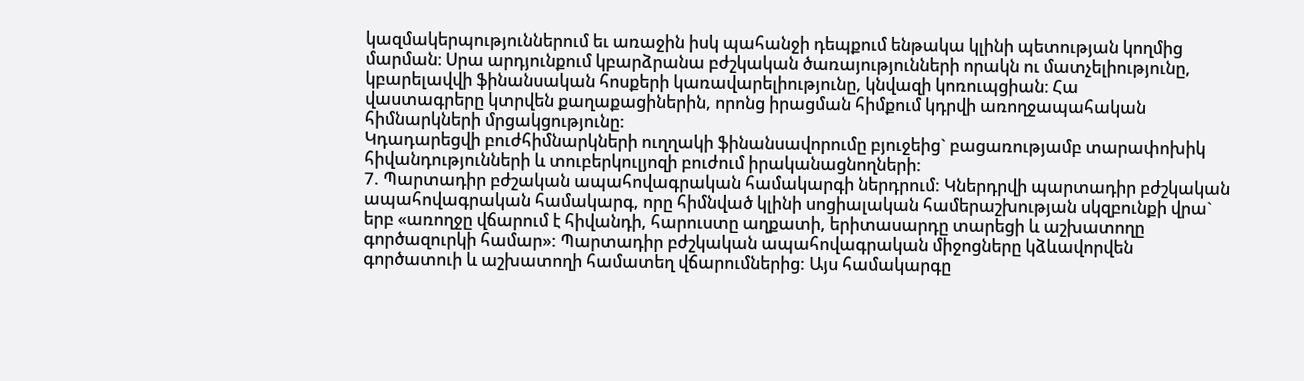կազմակերպություններում եւ առաջին իսկ պահանջի դեպքում ենթակա կլինի պետության կողմից մարման։ Սրա արդյունքում կբարձրանա բժշկական ծառայությունների որակն ու մատչելիությունը, կբարելավվի ֆինանսական հոսքերի կառավարելիությունը, կնվազի կոռուպցիան։ Հա
վաստագրերը կտրվեն քաղաքացիներին, որոնց իրացման հիմքում կդրվի առողջապահական հիմնարկների մրցակցությունը:
Կդադարեցվի բուժհիմնարկների ուղղակի ֆինանսավորումը բյուջեից` բացառությամբ տարափոխիկ հիվանդությունների և տուբերկուլյոզի բուժում իրականացնողների:
7. Պարտադիր բժշական ապահովագրական համակարգի ներդրում: Կներդրվի պարտադիր բժշկական ապահովագրական համակարգ, որը հիմնված կլինի սոցիալական համերաշխության սկզբունքի վրա` երբ «առողջը վճարում է հիվանդի, հարուստը աղքատի, երիտասարդը տարեցի և աշխատողը գործազուրկի համար»: Պարտադիր բժշկական ապահովագրական միջոցները կձևավորվեն գործատուի և աշխատողի համատեղ վճարումներից: Այս համակարգը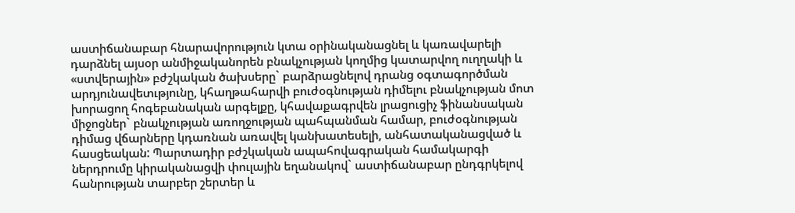աստիճանաբար հնարավորություն կտա օրինականացնել և կառավարելի դարձնել այսօր անմիջականորեն բնակչության կողմից կատարվող ուղղակի և «ստվերային» բժշկական ծախսերը` բարձրացնելով դրանց օգտագործման արդյունավետւթյունը, կհաղթահարվի բուժօգնության դիմելու բնակչության մոտ խորացող հոգեբանական արգելքը, կհավաքագրվեն լրացուցիչ ֆինանսական միջոցներ` բնակչության առողջության պահպանման համար, բուժօգնության դիմաց վճարները կդառնան առավել կանխատեսելի, անհատականացված և հասցեական: Պարտադիր բժշկական ապահովագրական համակարգի ներդրումը կիրականացվի փուլային եղանակով` աստիճանաբար ընդգրկելով հանրության տարբեր շերտեր և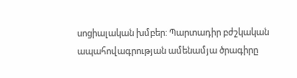սոցիալական խմբեր: Պարտադիր բժշկական ապահովագրության ամենամյա ծրագիրը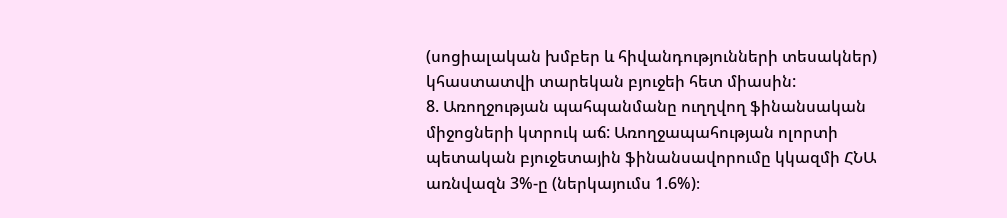(սոցիալական խմբեր և հիվանդությունների տեսակներ) կհաստատվի տարեկան բյուջեի հետ միասին:
8. Առողջության պահպանմանը ուղղվող ֆինանսական միջոցների կտրուկ աճ: Առողջապահության ոլորտի պետական բյուջետային ֆինանսավորումը կկազմի ՀՆԱ առնվազն 3%-ը (ներկայումս 1.6%)։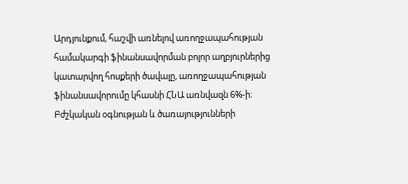Արդյունքում, հաշվի առնելով առողջապահության համակարգի ֆինանսավորման բոլոր աղբյուրներից կատարվող հոսքերի ծավալը, առողջապահության ֆինանսավորումը կհասնի ՀՆԱ առնվազն 6%-ի։
Բժշկական օգնության և ծառայությունների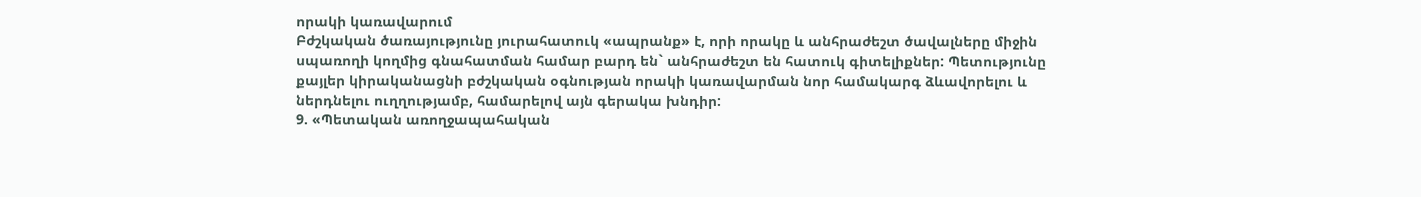որակի կառավարում
Բժշկական ծառայությունը յուրահատուկ «ապրանք» է, որի որակը և անհրաժեշտ ծավալները միջին սպառողի կողմից գնահատման համար բարդ են` անհրաժեշտ են հատուկ գիտելիքներ: Պետությունը քայլեր կիրականացնի բժշկական օգնության որակի կառավարման նոր համակարգ ձևավորելու և ներդնելու ուղղությամբ, համարելով այն գերակա խնդիր:
9. «Պետական առողջապահական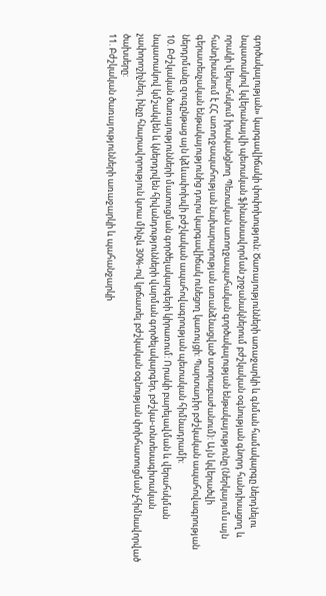գործակալության» կարգավիճակի փոփոխություն: Ծառայությունների առաջարկի և գնման համակարգը ներդնելու նպատակով կվերանայվի պետական ֆինանսավորման շրջանակներում բժշկական օգնության գնորդ հանդիսացող և որակի վերահսկում իրականցնող Պետական առողջապահական գործակալության ենթակայությունը (ներկայումս այն հանդիսանում է ՀՀ առողջապահության նախարարության առանձնացված ստորաբաժանում): Այն կվերածվի գերատեսչական ենթակայությունից դուրս կարգավիճակ ունեցող կառույցի: Պարտադիր բժշկական ապահովագրության ներդրմանը զուգընթաց այն կձևափոխվի բժշկական ապահովագրության պետական հիմնադրամի:
10. Բժշկական ծառայությունների մատուցման գործելակարգերի կիրառում: Որակի բարելավման և վերահսկման նպատակով կմշակվեն և կներդրվեն հիվանդությունների վարման գործելակարգեր, բժշկա-տնտեսագիտական չափորոշիչներ, ինչը հնարավորություն կտա մինչև 30%-ով կրճատել բժշկական օգնության փոխհատուցման չհիմնավորված ծախսերը:
11. Բժշկական ծառայությունների առաջարկի և պահանջարկի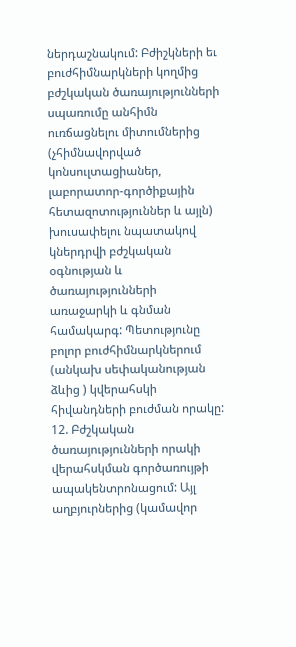ներդաշնակում: Բժիշկների եւ բուժհիմնարկների կողմից բժշկական ծառայությունների սպառումը անհիմն ուռճացնելու միտումներից (չհիմնավորված կոնսուլտացիաներ, լաբորատոր-գործիքային հետազոտություններ և այլն) խուսափելու նպատակով կներդրվի բժշկական օգնության և ծառայությունների առաջարկի և գնման համակարգ: Պետությունը բոլոր բուժհիմնարկներում (անկախ սեփականության ձևից ) կվերահսկի հիվանդների բուժման որակը:
12. Բժշկական ծառայությունների որակի վերահսկման գործառույթի ապակենտրոնացում: Այլ աղբյուրներից (կամավոր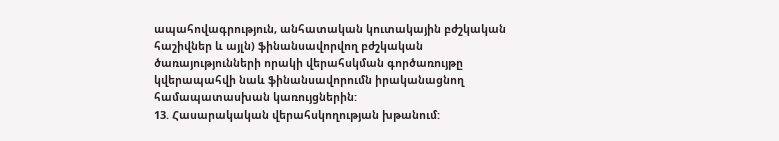ապահովագրություն, անհատական կուտակային բժշկական հաշիվներ և այլն) ֆինանսավորվող բժշկական ծառայությունների որակի վերահսկման գործառույթը կվերապահվի նաև ֆինանսավորումն իրականացնող համապատասխան կառույցներին:
13. Հասարակական վերահսկողության խթանում: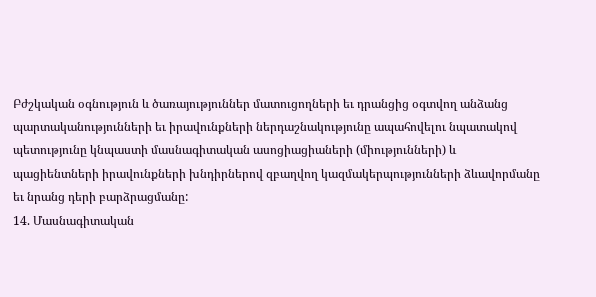Բժշկական օգնություն և ծառայություններ մատուցողների եւ դրանցից օգտվող անձանց պարտականությունների եւ իրավունքների ներդաշնակությունը ապահովելու նպատակով պետությունը կնպաստի մասնագիտական ասոցիացիաների (միությունների) և պացիենտների իրավունքների խնդիրներով զբաղվող կազմակերպությունների ձևավորմանը եւ նրանց դերի բարձրացմանը:
14. Մասնագիտական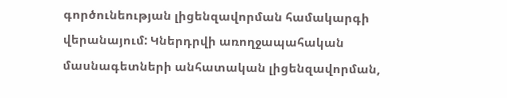գործունեության լիցենզավորման համակարգի վերանայում: Կներդրվի առողջապահական մասնագետների անհատական լիցենզավորման,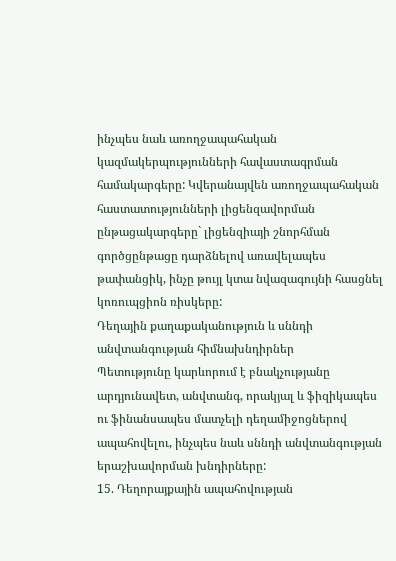ինչպես նաև առողջապահական կազմակերպությունների հավաստագրման համակարգերը: Կվերանայվեն առողջապահական հաստատությունների լիցենզավորման ընթացակարգերը` լիցենզիայի շնորհման գործցընթացը դարձնելով առավելապես թափանցիկ, ինչը թույլ կտա նվազագույնի հասցնել կոռուպցիոն ռիսկերը:
Դեղային քաղաքականություն և սննդի անվտանգության հիմնախնդիրներ
Պետությունը կարևորում է բնակչությանը արդյունավետ, անվտանգ, որակյալ և ֆիզիկապես ու ֆինանսապես մատչելի դեղամիջոցներով ապահովելու, ինչպես նաև սննդի անվտանգության երաշխավորման խնդիրները:
15. Դեղորայքային ապահովության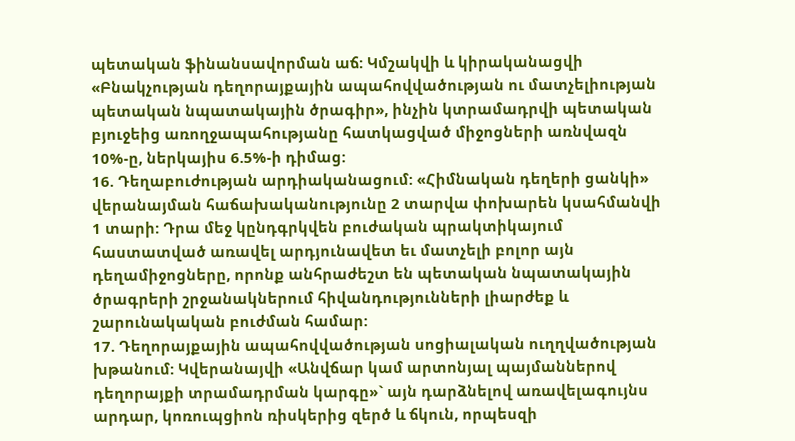պետական ֆինանսավորման աճ: Կմշակվի և կիրականացվի «Բնակչության դեղորայքային ապահովվածության ու մատչելիության պետական նպատակային ծրագիր», ինչին կտրամադրվի պետական բյուջեից առողջապահությանը հատկացված միջոցների առնվազն 10%-ը, ներկայիս 6.5%-ի դիմաց:
16. Դեղաբուժության արդիականացում: «Հիմնական դեղերի ցանկի» վերանայման հաճախականությունը 2 տարվա փոխարեն կսահմանվի 1 տարի: Դրա մեջ կընդգրկվեն բուժական պրակտիկայում հաստատված առավել արդյունավետ եւ մատչելի բոլոր այն դեղամիջոցները, որոնք անհրաժեշտ են պետական նպատակային ծրագրերի շրջանակներում հիվանդությունների լիարժեք և շարունակական բուժման համար:
17. Դեղորայքային ապահովվածության սոցիալական ուղղվածության խթանում: Կվերանայվի «Անվճար կամ արտոնյալ պայմաններով դեղորայքի տրամադրման կարգը»` այն դարձնելով առավելագույնս արդար, կոռուպցիոն ռիսկերից զերծ և ճկուն, որպեսզի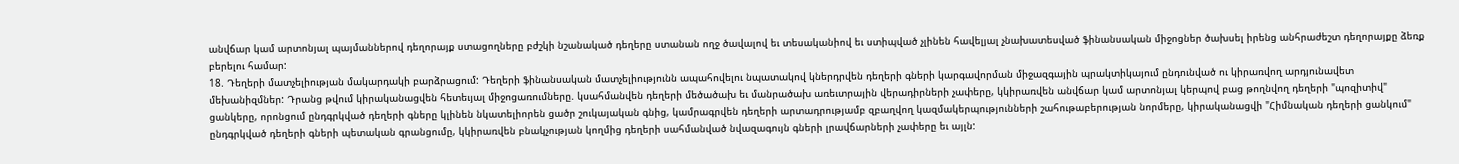անվճար կամ արտոնյալ պայմաններով դեղորայք ստացողները բժշկի նշանակած դեղերը ստանան ողջ ծավալով եւ տեսականիով եւ ստիպված չլինեն հավելյալ չնախատեսված ֆինանսական միջոցներ ծախսել իրենց անհրաժեշտ դեղորայքը ձեռք բերելու համար:
18. Դեղերի մատչելիության մակարդակի բարձրացում: Դեղերի ֆինանսական մատչելիությունն ապահովելու նպատակով կներդրվեն դեղերի գների կարգավորման միջազգային պրակտիկայում ընդունված ու կիրառվող արդյունավետ մեխանիզմներ: Դրանց թվում կիրականացվեն հետեւյալ միջոցառումները. կսահմանվեն դեղերի մեծածախ եւ մանրածախ առեւտրային վերադիրների չափերը, կկիրառվեն անվճար կամ արտոնյալ կերպով բաց թողնվող դեղերի "պոզիտիվ" ցանկերը, որոնցում ընդգրկված դեղերի գները կլինեն նկատելիորեն ցածր շուկայական գնից, կամրագրվեն դեղերի արտադրությամբ զբաղվող կազմակերպությունների շահութաբերության նորմերը, կիրականացվի "Հիմնական դեղերի ցանկում" ընդգրկված դեղերի գների պետական գրանցումը, կկիրառվեն բնակչության կողմից դեղերի սահմանված նվազագույն գների լրավճարների չափերը եւ այլն: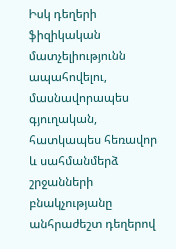Իսկ դեղերի ֆիզիկական մատչելիությունն ապահովելու, մասնավորապես գյուղական, հատկապես հեռավոր և սահմանմերձ շրջանների բնակչությանը անհրաժեշտ դեղերով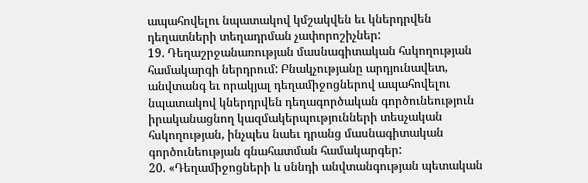ապահովելու նպատակով կմշակվեն եւ կներդրվեն դեղատների տեղադրման չափորոշիչներ:
19. Դեղաշրջանառության մասնագիտական հսկողության համակարգի ներդրում: Բնակչությանը արդյունավետ, անվտանգ եւ որակյալ դեղամիջոցներով ապահովելու նպատակով կներդրվեն դեղագործական գործունեություն իրականացնող կազմակերպությունների տեսչական հսկողության, ինչպես նաեւ դրանց մասնագիտական գործունեության գնահատման համակարգեր:
20. «Դեղամիջոցների և սննդի անվտանգության պետական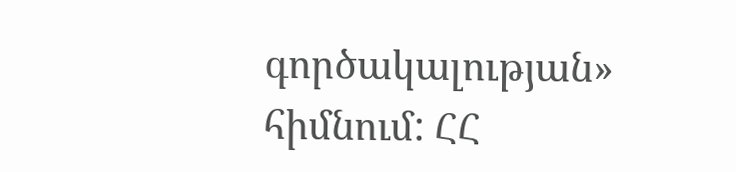գործակալության» հիմնում: ՀՀ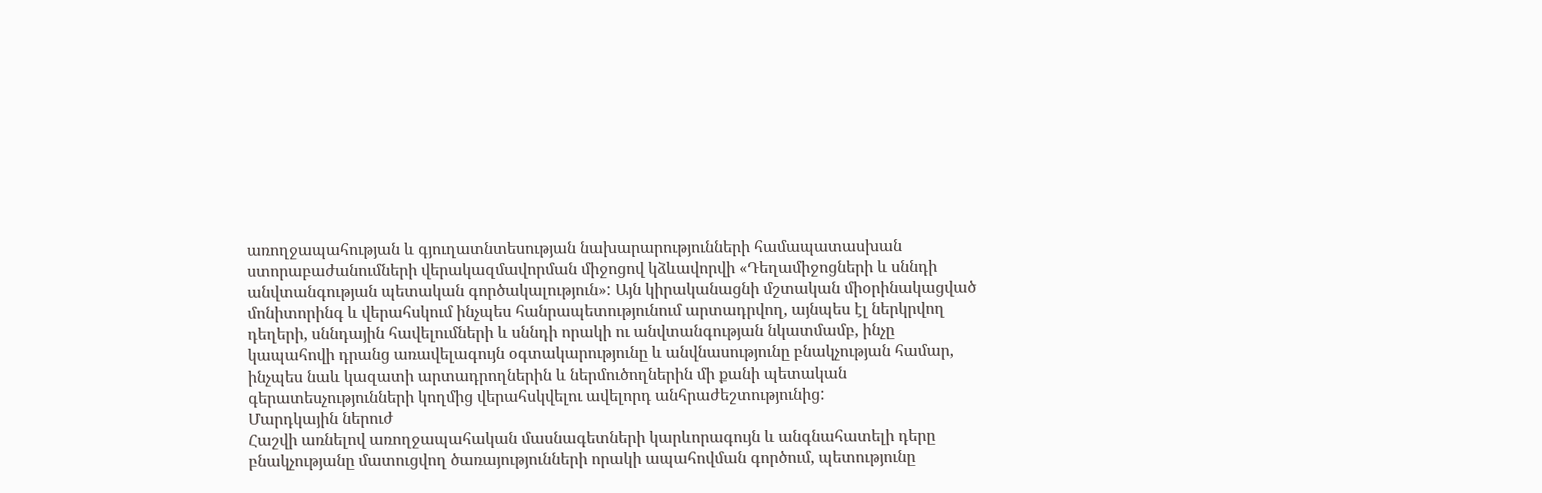առողջապահության և գյուղատնտեսության նախարարությունների համապատասխան ստորաբաժանումների վերակազմավորման միջոցով կձևավորվի «Դեղամիջոցների և սննդի անվտանգության պետական գործակալություն»: Այն կիրականացնի մշտական միօրինակացված մոնիտորինգ և վերահսկում ինչպես հանրապետությունում արտադրվող, այնպես էլ ներկրվող դեղերի, սննդային հավելումների և սննդի որակի ու անվտանգության նկատմամբ, ինչը կապահովի դրանց առավելագույն օգտակարությունը և անվնասությունը բնակչության համար, ինչպես նաև կազատի արտադրողներին և ներմուծողներին մի քանի պետական գերատեսչությունների կողմից վերահսկվելու ավելորդ անհրաժեշտությունից:
Մարդկային ներուժ
Հաշվի առնելով առողջապահական մասնագետների կարևորագույն և անգնահատելի դերը բնակչությանը մատուցվող ծառայությունների որակի ապահովման գործում, պետությունը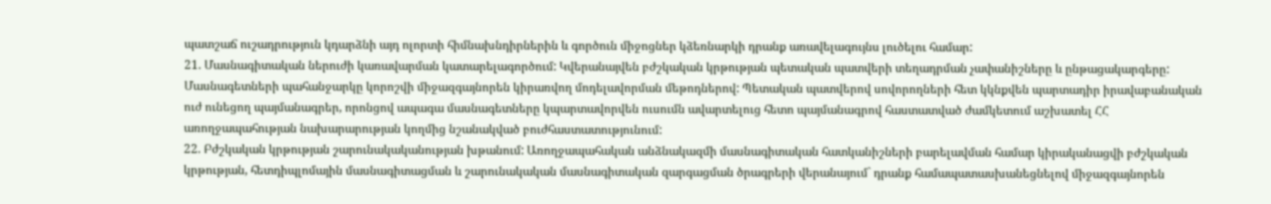պատշաճ ուշադրություն կդարձնի այդ ոլորտի հիմնախնդիրներին և գործուն միջոցներ կձեռնարկի դրանք առավելագույնս լուծելու համար:
21. Մասնագիտական ներուժի կառավարման կատարելագործում: Կվերանայվեն բժշկական կրթության պետական պատվերի տեղադրման չափանիշները և ընթացակարգերը: Մասնագետների պահանջարկը կորոշվի միջազգայնորեն կիրառվող մոդելավորման մեթոդներով: Պետական պատվերով սովորողների հետ կկնքվեն պարտադիր իրավաբանական ուժ ունեցող պայմանագրեր, որոնցով ապագա մասնագետները կպարտավորվեն ուսումն ավարտելուց հետո պայմանագրով հաստատված ժամկետում աշխատել ՀՀ առողջապահության նախարարության կողմից նշանակված բուժհաստատությունում:
22. Բժշկական կրթության շարունակականության խթանում: Առողջապահական անձնակազմի մասնագիտական հատկանիշների բարելավման համար կիրականացվի բժշկական կրթության, հետդիպլոմային մասնագիտացման և շարունակական մասնագիտական զարգացման ծրագրերի վերանայում` դրանք համապատասխանեցնելով միջազգայնորեն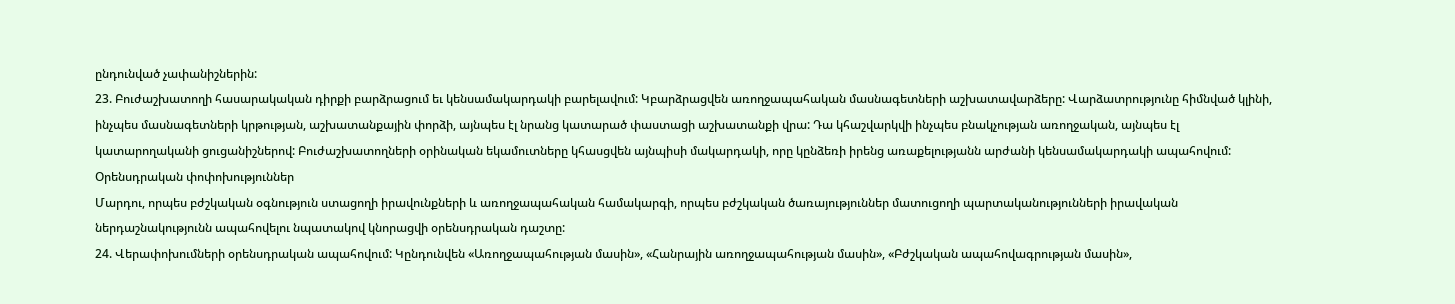ընդունված չափանիշներին:
23. Բուժաշխատողի հասարակական դիրքի բարձրացում եւ կենսամակարդակի բարելավում: Կբարձրացվեն առողջապահական մասնագետների աշխատավարձերը: Վարձատրությունը հիմնված կլինի, ինչպես մասնագետների կրթության, աշխատանքային փորձի, այնպես էլ նրանց կատարած փաստացի աշխատանքի վրա: Դա կհաշվարկվի ինչպես բնակչության առողջական, այնպես էլ կատարողականի ցուցանիշներով: Բուժաշխատողների օրինական եկամուտները կհասցվեն այնպիսի մակարդակի, որը կընձեռի իրենց առաքելությանն արժանի կենսամակարդակի ապահովում:
Օրենսդրական փոփոխություններ
Մարդու, որպես բժշկական օգնություն ստացողի իրավունքների և առողջապահական համակարգի, որպես բժշկական ծառայություններ մատուցողի պարտականությունների իրավական ներդաշնակությունն ապահովելու նպատակով կնորացվի օրենսդրական դաշտը:
24. Վերափոխումների օրենսդրական ապահովում: Կընդունվեն «Առողջապահության մասին», «Հանրային առողջապահության մասին», «Բժշկական ապահովագրության մասին»,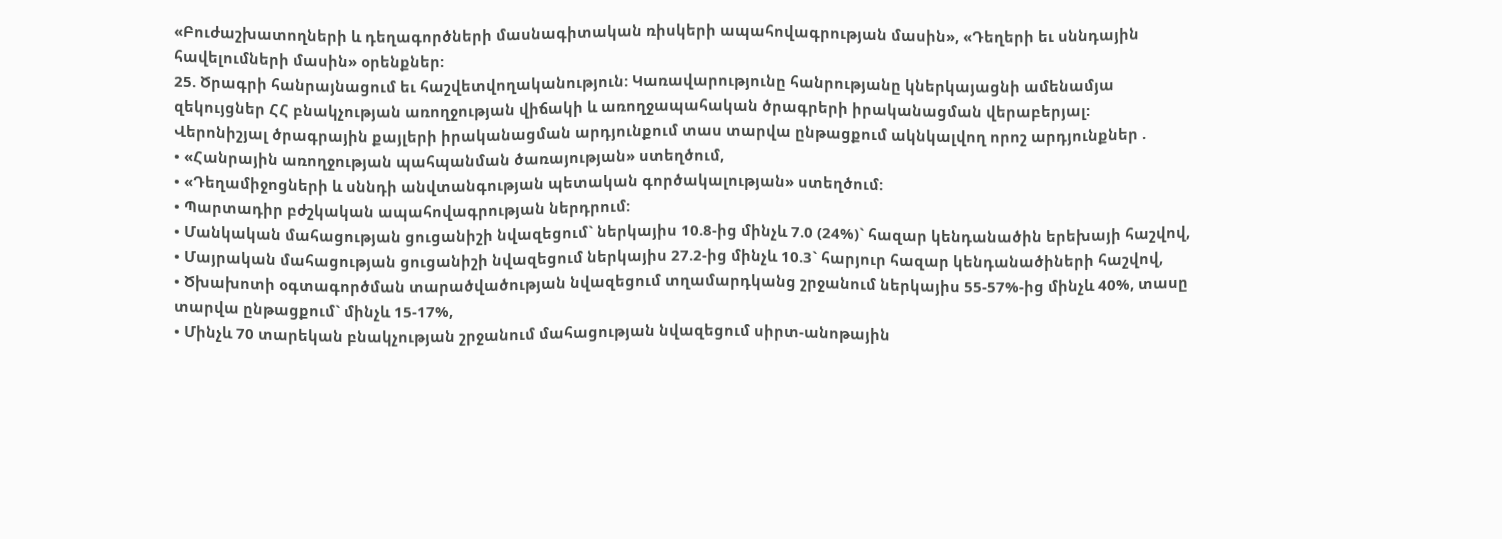«Բուժաշխատողների և դեղագործների մասնագիտական ռիսկերի ապահովագրության մասին», «Դեղերի եւ սննդային հավելումների մասին» օրենքներ:
25. Ծրագրի հանրայնացում եւ հաշվետվողականություն: Կառավարությունը հանրությանը կներկայացնի ամենամյա զեկույցներ ՀՀ բնակչության առողջության վիճակի և առողջապահական ծրագրերի իրականացման վերաբերյալ:
Վերոնիշյալ ծրագրային քայլերի իրականացման արդյունքում տաս տարվա ընթացքում ակնկալվող որոշ արդյունքներ .
• «Հանրային առողջության պահպանման ծառայության» ստեղծում,
• «Դեղամիջոցների և սննդի անվտանգության պետական գործակալության» ստեղծում:
• Պարտադիր բժշկական ապահովագրության ներդրում:
• Մանկական մահացության ցուցանիշի նվազեցում` ներկայիս 10.8-ից մինչև 7.0 (24%)` հազար կենդանածին երեխայի հաշվով,
• Մայրական մահացության ցուցանիշի նվազեցում ներկայիս 27.2-ից մինչև 10.3` հարյուր հազար կենդանածիների հաշվով,
• Ծխախոտի օգտագործման տարածվածության նվազեցում տղամարդկանց շրջանում ներկայիս 55-57%-ից մինչև 40%, տասը տարվա ընթացքում` մինչև 15-17%,
• Մինչև 70 տարեկան բնակչության շրջանում մահացության նվազեցում սիրտ-անոթային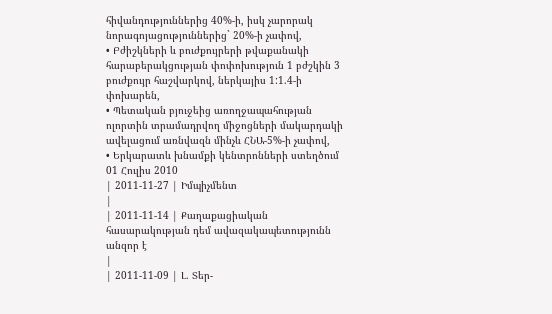հիվանդություններից 40%-ի, իսկ չարորակ նորագոյացություններից` 20%-ի չափով,
• Բժիշկների և բուժքույրերի թվաքանակի հարաբերակցության փոփոխություն 1 բժշկին 3 բուժքույր հաշվարկով, ներկայիս 1:1.4-ի փոխարեն,
• Պետական բյուջեից առողջապահության ոլորտին տրամադրվող միջոցների մակարդակի ավելացում առնվազն մինչև ՀՆԱ-5%-ի չափով,
• Երկարատև խնամքի կենտրոնների ստեղծում
01 Հուլիս 2010
| 2011-11-27 | Իմպիչմենտ
|
| 2011-11-14 | Քաղաքացիական հասարակության դեմ ավազակապետությունն անզոր է
|
| 2011-11-09 | Լ. Տեր-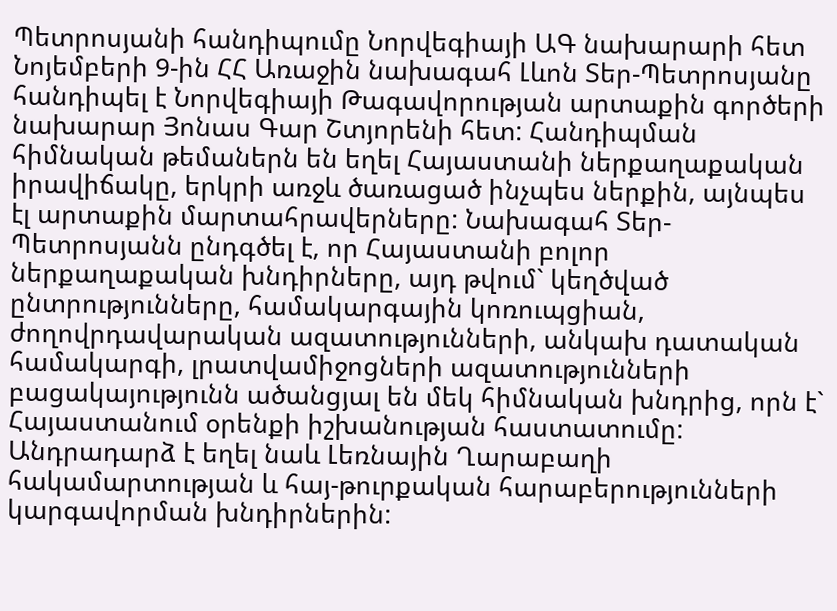Պետրոսյանի հանդիպումը Նորվեգիայի ԱԳ նախարարի հետ
Նոյեմբերի 9-ին ՀՀ Առաջին նախագահ Լևոն Տեր-Պետրոսյանը հանդիպել է Նորվեգիայի Թագավորության արտաքին գործերի նախարար Յոնաս Գար Շտյորենի հետ: Հանդիպման հիմնական թեմաներն են եղել Հայաստանի ներքաղաքական իրավիճակը, երկրի առջև ծառացած ինչպես ներքին, այնպես էլ արտաքին մարտահրավերները: Նախագահ Տեր-Պետրոսյանն ընդգծել է, որ Հայաստանի բոլոր ներքաղաքական խնդիրները, այդ թվում` կեղծված ընտրությունները, համակարգային կոռուպցիան, ժողովրդավարական ազատությունների, անկախ դատական համակարգի, լրատվամիջոցների ազատությունների բացակայությունն ածանցյալ են մեկ հիմնական խնդրից, որն է` Հայաստանում օրենքի իշխանության հաստատումը: Անդրադարձ է եղել նաև Լեռնային Ղարաբաղի հակամարտության և հայ-թուրքական հարաբերությունների կարգավորման խնդիրներին: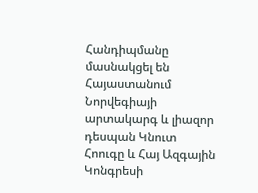Հանդիպմանը մասնակցել են Հայաստանում Նորվեգիայի արտակարգ և լիազոր դեսպան Կնուտ Հոուգը և Հայ Ազգային Կոնգրեսի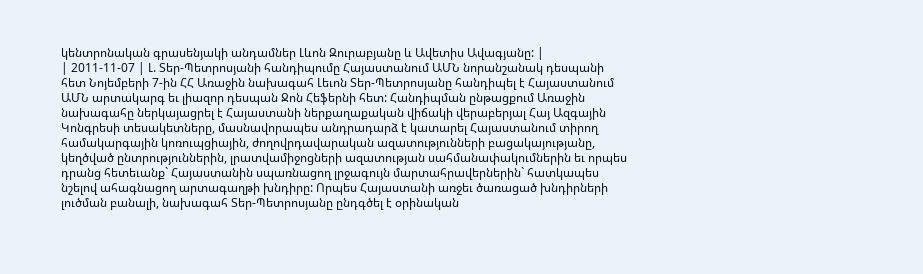կենտրոնական գրասենյակի անդամներ Լևոն Զուրաբյանը և Ավետիս Ավագյանը: |
| 2011-11-07 | Լ. Տեր-Պետրոսյանի հանդիպումը Հայաստանում ԱՄՆ նորանշանակ դեսպանի հետ Նոյեմբերի 7-ին ՀՀ Առաջին նախագահ Լեւոն Տեր-Պետրոսյանը հանդիպել է Հայաստանում ԱՄՆ արտակարգ եւ լիազոր դեսպան Ջոն Հեֆերնի հետ: Հանդիպման ընթացքում Առաջին նախագահը ներկայացրել է Հայաստանի ներքաղաքական վիճակի վերաբերյալ Հայ Ազգային Կոնգրեսի տեսակետները, մասնավորապես անդրադարձ է կատարել Հայաստանում տիրող համակարգային կոռուպցիային, ժողովրդավարական ազատությունների բացակայությանը, կեղծված ընտրություններին, լրատվամիջոցների ազատության սահմանափակումներին եւ որպես դրանց հետեւանք` Հայաստանին սպառնացող լրջագույն մարտահրավերներին` հատկապես նշելով ահագնացող արտագաղթի խնդիրը: Որպես Հայաստանի առջեւ ծառացած խնդիրների լուծման բանալի, նախագահ Տեր-Պետրոսյանը ընդգծել է օրինական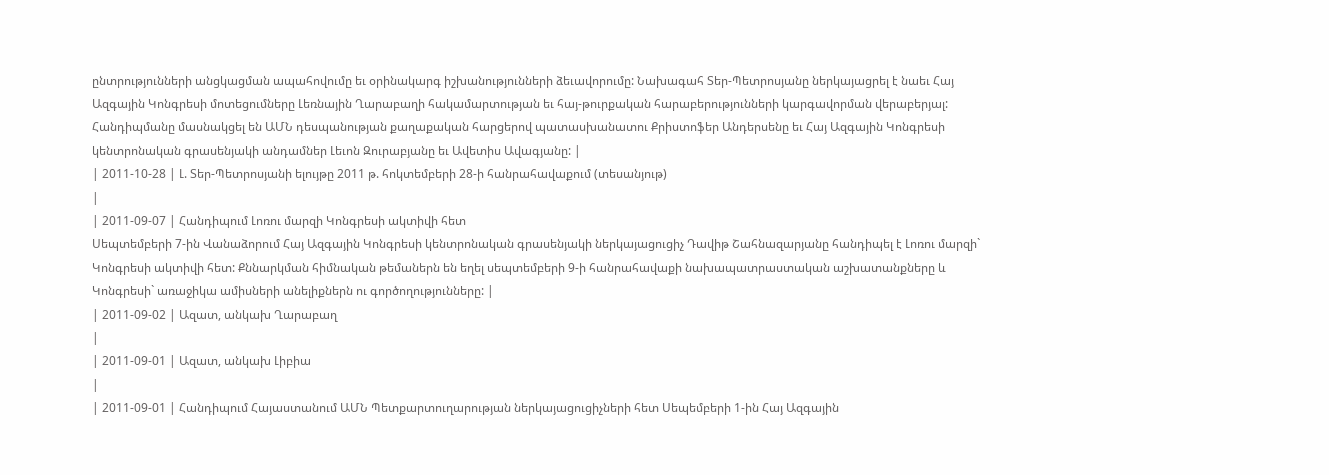ընտրությունների անցկացման ապահովումը եւ օրինակարգ իշխանությունների ձեւավորումը: Նախագահ Տեր-Պետրոսյանը ներկայացրել է նաեւ Հայ Ազգային Կոնգրեսի մոտեցումները Լեռնային Ղարաբաղի հակամարտության եւ հայ-թուրքական հարաբերությունների կարգավորման վերաբերյալ: Հանդիպմանը մասնակցել են ԱՄՆ դեսպանության քաղաքական հարցերով պատասխանատու Քրիստոֆեր Անդերսենը եւ Հայ Ազգային Կոնգրեսի կենտրոնական գրասենյակի անդամներ Լեւոն Զուրաբյանը եւ Ավետիս Ավագյանը: |
| 2011-10-28 | Լ. Տեր-Պետրոսյանի ելույթը 2011 թ. հոկտեմբերի 28-ի հանրահավաքում (տեսանյութ)
|
| 2011-09-07 | Հանդիպում Լոռու մարզի Կոնգրեսի ակտիվի հետ
Սեպտեմբերի 7-ին Վանաձորում Հայ Ազգային Կոնգրեսի կենտրոնական գրասենյակի ներկայացուցիչ Դավիթ Շահնազարյանը հանդիպել է Լոռու մարզի` Կոնգրեսի ակտիվի հետ: Քննարկման հիմնական թեմաներն են եղել սեպտեմբերի 9-ի հանրահավաքի նախապատրաստական աշխատանքները և Կոնգրեսի` առաջիկա ամիսների անելիքներն ու գործողությունները: |
| 2011-09-02 | Ազատ, անկախ Ղարաբաղ
|
| 2011-09-01 | Ազատ, անկախ Լիբիա
|
| 2011-09-01 | Հանդիպում Հայաստանում ԱՄՆ Պետքարտուղարության ներկայացուցիչների հետ Սեպեմբերի 1-ին Հայ Ազգային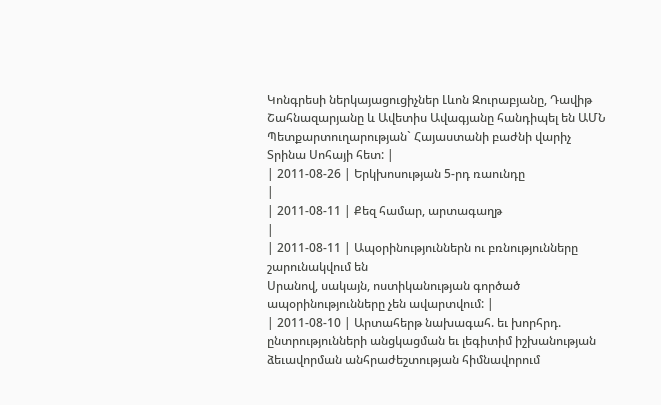Կոնգրեսի ներկայացուցիչներ Լևոն Զուրաբյանը, Դավիթ Շահնազարյանը և Ավետիս Ավագյանը հանդիպել են ԱՄՆ Պետքարտուղարության` Հայաստանի բաժնի վարիչ Տրինա Սոհայի հետ: |
| 2011-08-26 | Երկխոսության 5-րդ ռաունդը
|
| 2011-08-11 | Քեզ համար, արտագաղթ
|
| 2011-08-11 | Ապօրինություններն ու բռնությունները շարունակվում են
Սրանով, սակայն, ոստիկանության գործած ապօրինությունները չեն ավարտվում: |
| 2011-08-10 | Արտահերթ նախագահ. եւ խորհրդ. ընտրությունների անցկացման եւ լեգիտիմ իշխանության ձեւավորման անհրաժեշտության հիմնավորում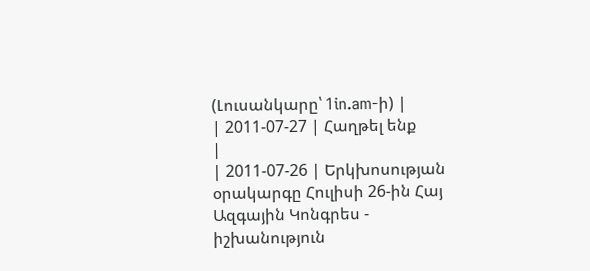(Լուսանկարը՝ 1in.am-ի) |
| 2011-07-27 | Հաղթել ենք
|
| 2011-07-26 | Երկխոսության օրակարգը Հուլիսի 26-ին Հայ Ազգային Կոնգրես - իշխանություն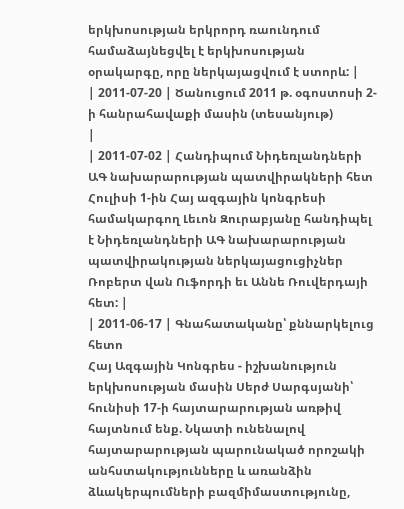երկխոսության երկրորդ ռաունդում համաձայնեցվել է երկխոսության օրակարգը, որը ներկայացվում է ստորև: |
| 2011-07-20 | Ծանուցում 2011 թ. օգոստոսի 2-ի հանրահավաքի մասին (տեսանյութ)
|
| 2011-07-02 | Հանդիպում Նիդեռլանդների ԱԳ նախարարության պատվիրակների հետ Հուլիսի 1-ին Հայ ազգային կոնգրեսի համակարգող Լեւոն Զուրաբյանը հանդիպել է Նիդեռլանդների ԱԳ նախարարության պատվիրակության ներկայացուցիչներ Ռոբերտ վան Ուֆորդի եւ Աննե Ռուվերդայի հետ: |
| 2011-06-17 | Գնահատականը՝ քննարկելուց հետո
Հայ Ազգային Կոնգրես - իշխանություն երկխոսության մասին Սերժ Սարգսյանի՝ հունիսի 17-ի հայտարարության առթիվ հայտնում ենք. Նկատի ունենալով հայտարարության պարունակած որոշակի անհստակությունները և առանձին ձևակերպումների բազմիմաստությունը,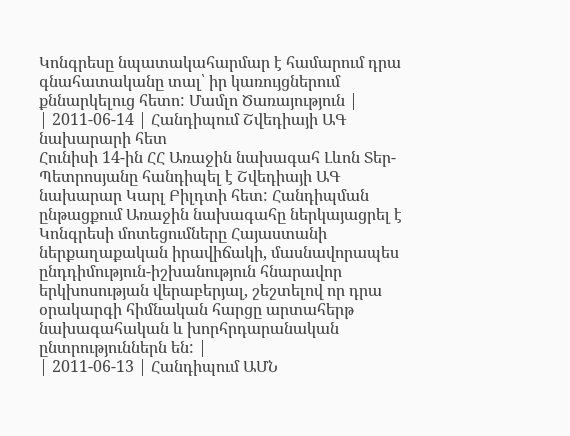Կոնգրեսը նպատակահարմար է համարում դրա գնահատականը տալ՝ իր կառույցներում քննարկելուց հետո: Մամլո Ծառայություն |
| 2011-06-14 | Հանդիպում Շվեդիայի ԱԳ նախարարի հետ
Հունիսի 14-ին ՀՀ Առաջին նախագահ Լևոն Տեր-Պետրոսյանը հանդիպել է Շվեդիայի ԱԳ նախարար Կարլ Բիլդտի հետ: Հանդիպման ընթացքում Առաջին նախագահը ներկայացրել է Կոնգրեսի մոտեցումները Հայաստանի ներքաղաքական իրավիճակի, մասնավորապես ընդդիմություն-իշխանություն հնարավոր երկխոսության վերաբերյալ, շեշտելով որ դրա օրակարգի հիմնական հարցը արտահերթ նախագահական և խորհրդարանական ընտրություններն են: |
| 2011-06-13 | Հանդիպում ԱՄՆ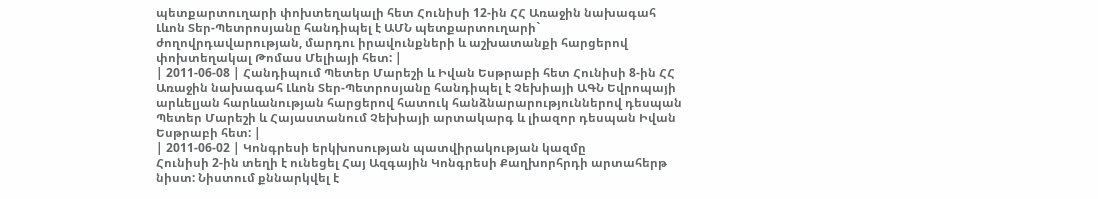պետքարտուղարի փոխտեղակալի հետ Հունիսի 12-ին ՀՀ Առաջին նախագահ Լևոն Տեր-Պետրոսյանը հանդիպել է ԱՄՆ պետքարտուղարի` ժողովրդավարության, մարդու իրավունքների և աշխատանքի հարցերով փոխտեղակալ Թոմաս Մելիայի հետ: |
| 2011-06-08 | Հանդիպում Պետեր Մարեշի և Իվան Եսթրաբի հետ Հունիսի 8-ին ՀՀ Առաջին նախագահ Լևոն Տեր-Պետրոսյանը հանդիպել է Չեխիայի ԱԳՆ Եվրոպայի արևելյան հարևանության հարցերով հատուկ հանձնարարություններով դեսպան Պետեր Մարեշի և Հայաստանում Չեխիայի արտակարգ և լիազոր դեսպան Իվան Եսթրաբի հետ: |
| 2011-06-02 | Կոնգրեսի երկխոսության պատվիրակության կազմը
Հունիսի 2-ին տեղի է ունեցել Հայ Ազգային Կոնգրեսի Քաղխորհրդի արտահերթ նիստ: Նիստում քննարկվել է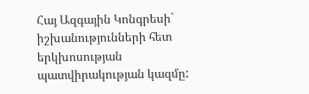Հայ Ազգային Կոնգրեսի` իշխանությունների հետ երկխոսության պատվիրակության կազմը: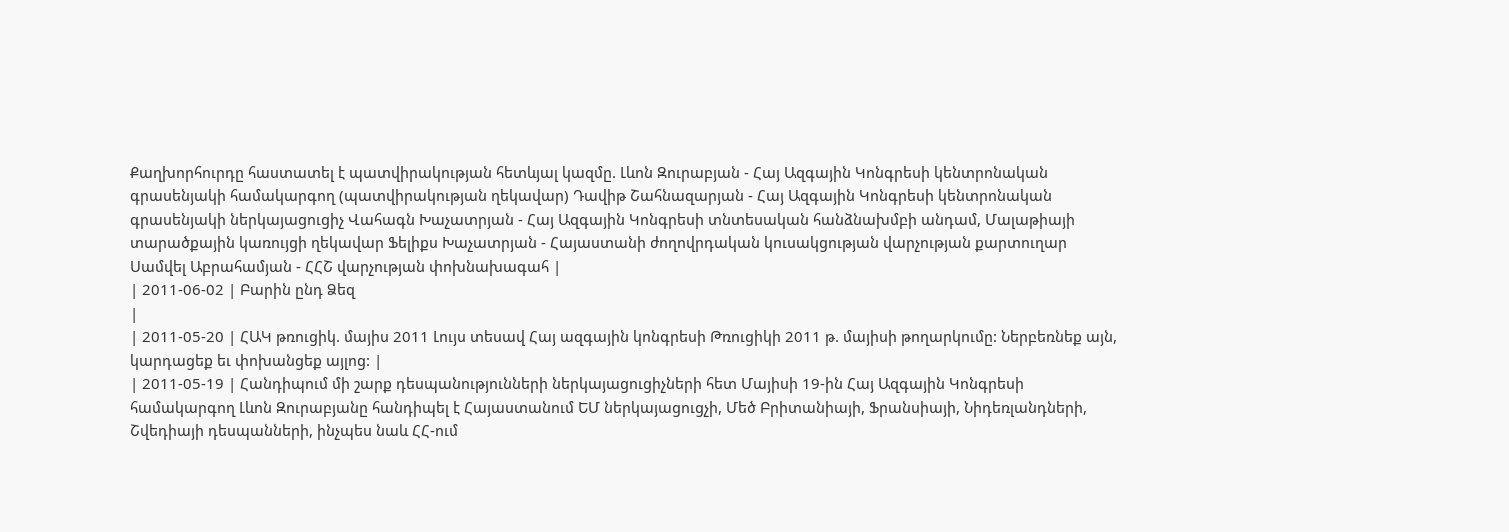Քաղխորհուրդը հաստատել է պատվիրակության հետևյալ կազմը. Լևոն Զուրաբյան - Հայ Ազգային Կոնգրեսի կենտրոնական գրասենյակի համակարգող (պատվիրակության ղեկավար) Դավիթ Շահնազարյան - Հայ Ազգային Կոնգրեսի կենտրոնական գրասենյակի ներկայացուցիչ Վահագն Խաչատրյան - Հայ Ազգային Կոնգրեսի տնտեսական հանձնախմբի անդամ, Մալաթիայի տարածքային կառույցի ղեկավար Ֆելիքս Խաչատրյան - Հայաստանի ժողովրդական կուսակցության վարչության քարտուղար Սամվել Աբրահամյան - ՀՀՇ վարչության փոխնախագահ |
| 2011-06-02 | Բարին ընդ Ձեզ
|
| 2011-05-20 | ՀԱԿ թռուցիկ. մայիս 2011 Լույս տեսավ Հայ ազգային կոնգրեսի Թռուցիկի 2011 թ. մայիսի թողարկումը: Ներբեռնեք այն, կարդացեք եւ փոխանցեք այլոց: |
| 2011-05-19 | Հանդիպում մի շարք դեսպանությունների ներկայացուցիչների հետ Մայիսի 19-ին Հայ Ազգային Կոնգրեսի համակարգող Լևոն Զուրաբյանը հանդիպել է Հայաստանում ԵՄ ներկայացուցչի, Մեծ Բրիտանիայի, Ֆրանսիայի, Նիդեռլանդների, Շվեդիայի դեսպանների, ինչպես նաև ՀՀ-ում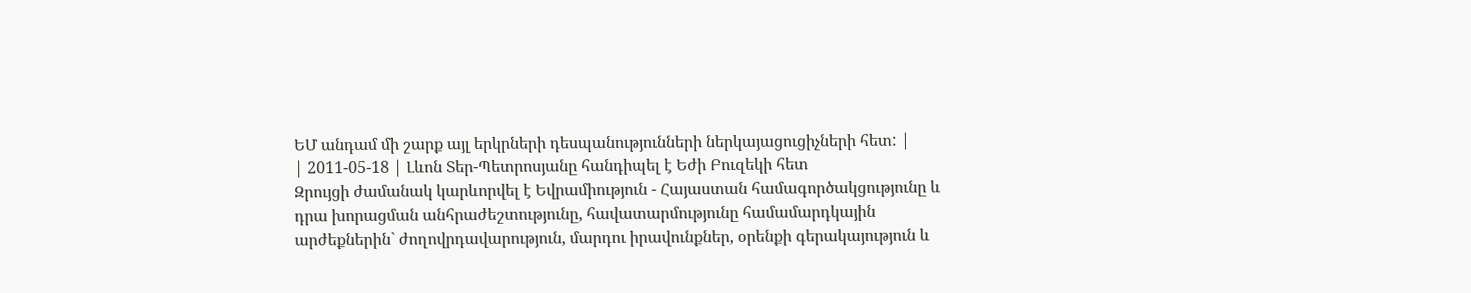ԵՄ անդամ մի շարք այլ երկրների դեսպանությունների ներկայացուցիչների հետ: |
| 2011-05-18 | Լևոն Տեր-Պետրոսյանը հանդիպել է Եժի Բուզեկի հետ
Զրույցի ժամանակ կարևորվել է Եվրամիություն - Հայաստան համագործակցությունը և դրա խորացման անհրաժեշտությունը, հավատարմությունը համամարդկային արժեքներին` ժողովրդավարություն, մարդու իրավունքներ, օրենքի գերակայություն և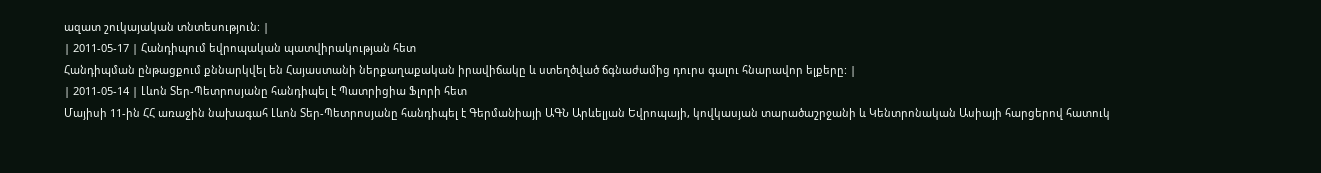ազատ շուկայական տնտեսություն: |
| 2011-05-17 | Հանդիպում եվրոպական պատվիրակության հետ
Հանդիպման ընթացքում քննարկվել են Հայաստանի ներքաղաքական իրավիճակը և ստեղծված ճգնաժամից դուրս գալու հնարավոր ելքերը: |
| 2011-05-14 | Լևոն Տեր-Պետրոսյանը հանդիպել է Պատրիցիա Ֆլորի հետ
Մայիսի 11-ին ՀՀ առաջին նախագահ Լևոն Տեր-Պետրոսյանը հանդիպել է Գերմանիայի ԱԳՆ Արևելյան Եվրոպայի, կովկասյան տարածաշրջանի և Կենտրոնական Ասիայի հարցերով հատուկ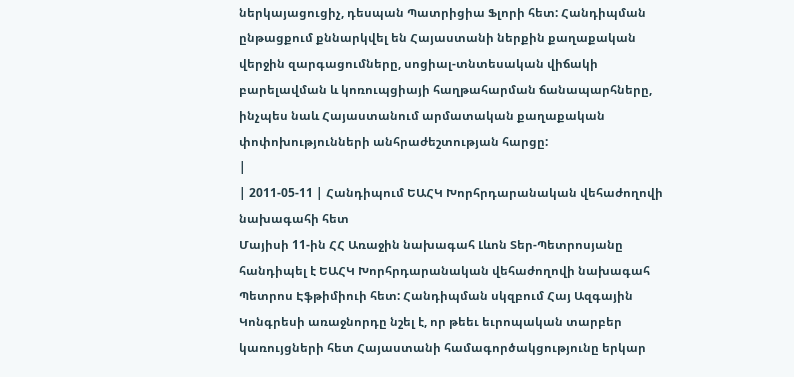ներկայացուցիչ, դեսպան Պատրիցիա Ֆլորի հետ: Հանդիպման ընթացքում քննարկվել են Հայաստանի ներքին քաղաքական վերջին զարգացումները, սոցիալ-տնտեսական վիճակի բարելավման և կոռուպցիայի հաղթահարման ճանապարհները, ինչպես նաև Հայաստանում արմատական քաղաքական փոփոխությունների անհրաժեշտության հարցը:
|
| 2011-05-11 | Հանդիպում ԵԱՀԿ Խորհրդարանական վեհաժողովի նախագահի հետ
Մայիսի 11-ին ՀՀ Առաջին նախագահ Լևոն Տեր-Պետրոսյանը հանդիպել է ԵԱՀԿ Խորհրդարանական վեհաժողովի նախագահ Պետրոս Էֆթիմիուի հետ: Հանդիպման սկզբում Հայ Ազգային Կոնգրեսի առաջնորդը նշել է, որ թեեւ եւրոպական տարբեր կառույցների հետ Հայաստանի համագործակցությունը երկար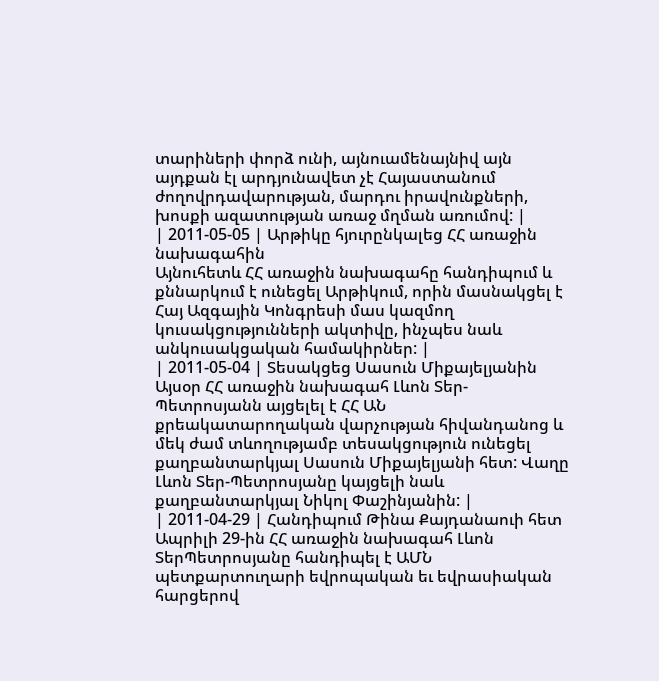տարիների փորձ ունի, այնուամենայնիվ այն այդքան էլ արդյունավետ չէ Հայաստանում ժողովրդավարության, մարդու իրավունքների, խոսքի ազատության առաջ մղման առումով: |
| 2011-05-05 | Արթիկը հյուրընկալեց ՀՀ առաջին նախագահին
Այնուհետև ՀՀ առաջին նախագահը հանդիպում և քննարկում է ունեցել Արթիկում, որին մասնակցել է Հայ Ազգային Կոնգրեսի մաս կազմող կուսակցությունների ակտիվը, ինչպես նաև անկուսակցական համակիրներ: |
| 2011-05-04 | Տեսակցեց Սասուն Միքայելյանին
Այսօր ՀՀ առաջին նախագահ Լևոն Տեր-Պետրոսյանն այցելել է ՀՀ ԱՆ քրեակատարողական վարչության հիվանդանոց և մեկ ժամ տևողությամբ տեսակցություն ունեցել քաղբանտարկյալ Սասուն Միքայելյանի հետ: Վաղը Լևոն Տեր-Պետրոսյանը կայցելի նաև քաղբանտարկյալ Նիկոլ Փաշինյանին: |
| 2011-04-29 | Հանդիպում Թինա Քայդանաուի հետ
Ապրիլի 29-ին ՀՀ առաջին նախագահ Լևոն ՏերՊետրոսյանը հանդիպել է ԱՄՆ պետքարտուղարի եվրոպական եւ եվրասիական հարցերով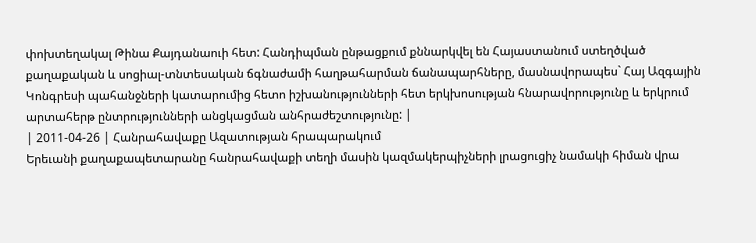փոխտեղակալ Թինա Քայդանաուի հետ: Հանդիպման ընթացքում քննարկվել են Հայաստանում ստեղծված քաղաքական և սոցիալ-տնտեսական ճգնաժամի հաղթահարման ճանապարհները, մասնավորապես` Հայ Ազգային Կոնգրեսի պահանջների կատարումից հետո իշխանությունների հետ երկխոսության հնարավորությունը և երկրում արտահերթ ընտրությունների անցկացման անհրաժեշտությունը: |
| 2011-04-26 | Հանրահավաքը Ազատության հրապարակում
Երեւանի քաղաքապետարանը հանրահավաքի տեղի մասին կազմակերպիչների լրացուցիչ նամակի հիման վրա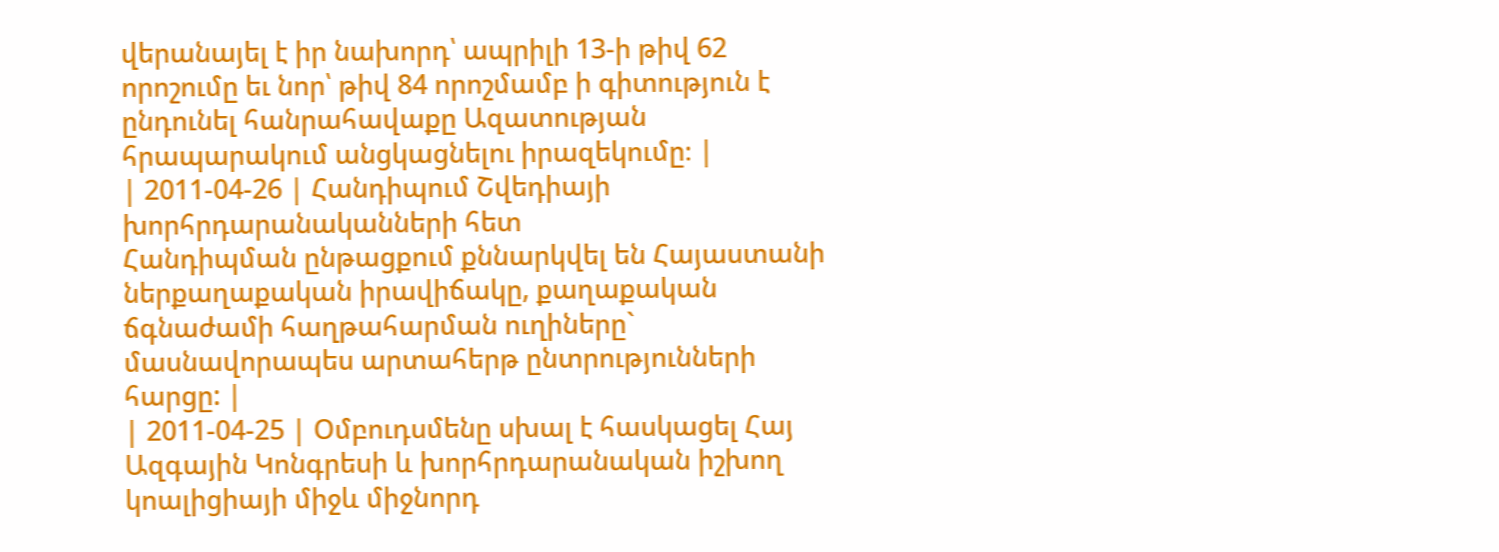վերանայել է իր նախորդ՝ ապրիլի 13-ի թիվ 62 որոշումը եւ նոր՝ թիվ 84 որոշմամբ ի գիտություն է ընդունել հանրահավաքը Ազատության հրապարակում անցկացնելու իրազեկումը։ |
| 2011-04-26 | Հանդիպում Շվեդիայի խորհրդարանականների հետ
Հանդիպման ընթացքում քննարկվել են Հայաստանի ներքաղաքական իրավիճակը, քաղաքական ճգնաժամի հաղթահարման ուղիները` մասնավորապես արտահերթ ընտրությունների հարցը: |
| 2011-04-25 | Օմբուդսմենը սխալ է հասկացել Հայ Ազգային Կոնգրեսի և խորհրդարանական իշխող կոալիցիայի միջև միջնորդ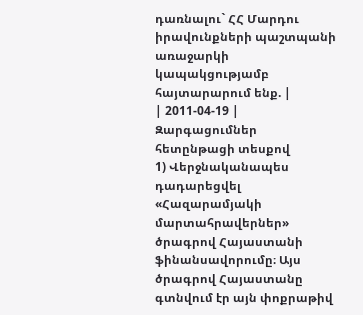դառնալու` ՀՀ Մարդու իրավունքների պաշտպանի առաջարկի կապակցությամբ հայտարարում ենք. |
| 2011-04-19 | Զարգացումներ հետընթացի տեսքով
1) Վերջնականապես դադարեցվել «Հազարամյակի մարտահրավերներ» ծրագրով Հայաստանի ֆինանսավորումը։ Այս ծրագրով Հայաստանը գտնվում էր այն փոքրաթիվ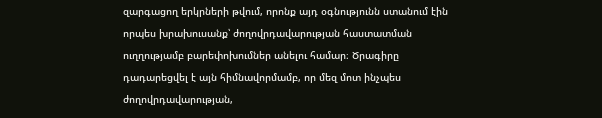զարգացող երկրների թվում, որոնք այդ օգնությունն ստանում էին որպես խրախուսանք՝ ժողովրդավարության հաստատման ուղղությամբ բարեփոխումներ անելու համար։ Ծրագիրը դադարեցվել է այն հիմնավորմամբ, որ մեզ մոտ ինչպես ժողովրդավարության,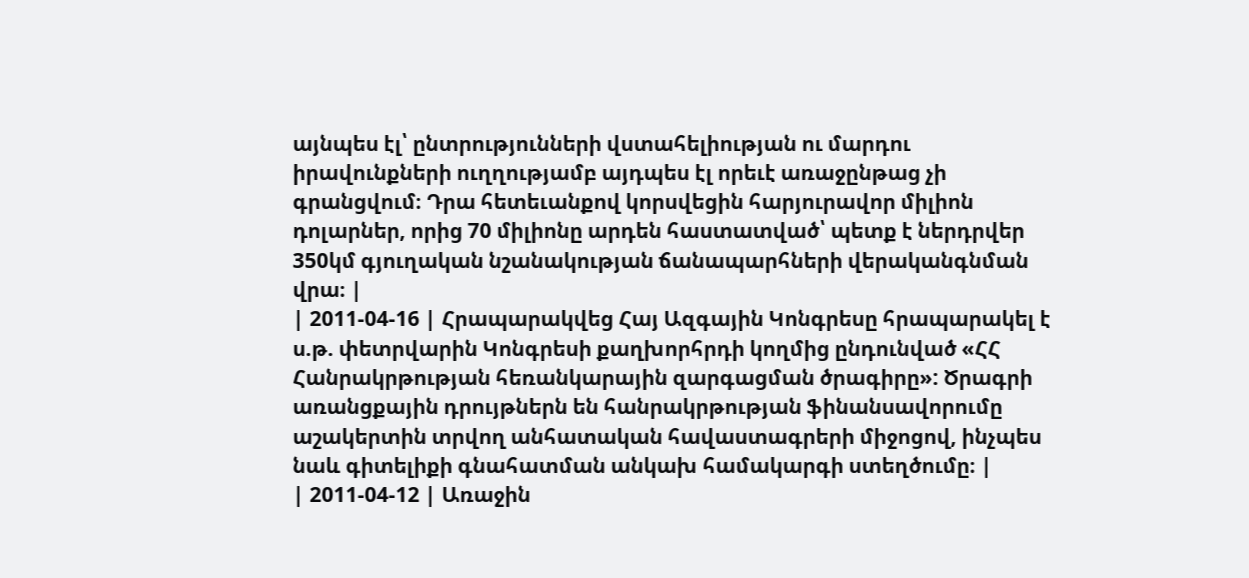այնպես էլ՝ ընտրությունների վստահելիության ու մարդու իրավունքների ուղղությամբ այդպես էլ որեւէ առաջընթաց չի գրանցվում։ Դրա հետեւանքով կորսվեցին հարյուրավոր միլիոն դոլարներ, որից 70 միլիոնը արդեն հաստատված՝ պետք է ներդրվեր 350կմ գյուղական նշանակության ճանապարհների վերականգնման վրա։ |
| 2011-04-16 | Հրապարակվեց Հայ Ազգային Կոնգրեսը հրապարակել է ս.թ. փետրվարին Կոնգրեսի քաղխորհրդի կողմից ընդունված «ՀՀ Հանրակրթության հեռանկարային զարգացման ծրագիրը»: Ծրագրի առանցքային դրույթներն են հանրակրթության ֆինանսավորումը աշակերտին տրվող անհատական հավաստագրերի միջոցով, ինչպես նաև գիտելիքի գնահատման անկախ համակարգի ստեղծումը։ |
| 2011-04-12 | Առաջին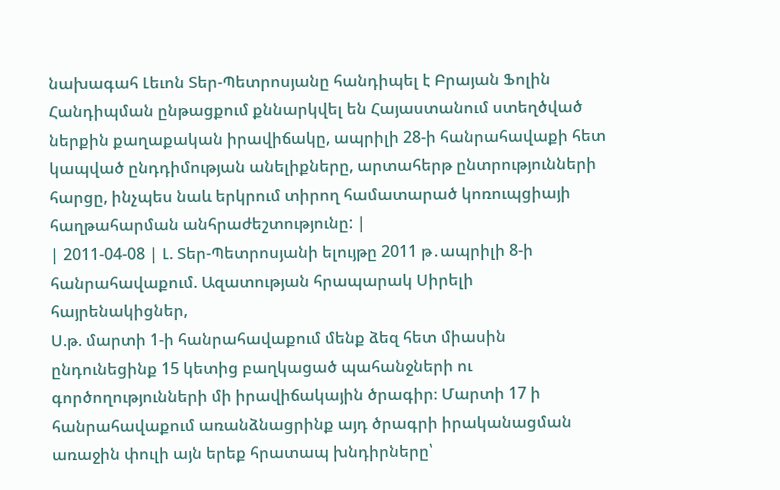նախագահ Լեւոն Տեր-Պետրոսյանը հանդիպել է Բրայան Ֆոլին
Հանդիպման ընթացքում քննարկվել են Հայաստանում ստեղծված ներքին քաղաքական իրավիճակը, ապրիլի 28-ի հանրահավաքի հետ կապված ընդդիմության անելիքները, արտահերթ ընտրությունների հարցը, ինչպես նաև երկրում տիրող համատարած կոռուպցիայի հաղթահարման անհրաժեշտությունը: |
| 2011-04-08 | Լ. Տեր-Պետրոսյանի ելույթը 2011 թ․ապրիլի 8-ի հանրահավաքում. Ազատության հրապարակ Սիրելի հայրենակիցներ,
Ս.թ. մարտի 1-ի հանրահավաքում մենք ձեզ հետ միասին ընդունեցինք 15 կետից բաղկացած պահանջների ու գործողությունների մի իրավիճակային ծրագիր։ Մարտի 17 ի հանրահավաքում առանձնացրինք այդ ծրագրի իրականացման առաջին փուլի այն երեք հրատապ խնդիրները՝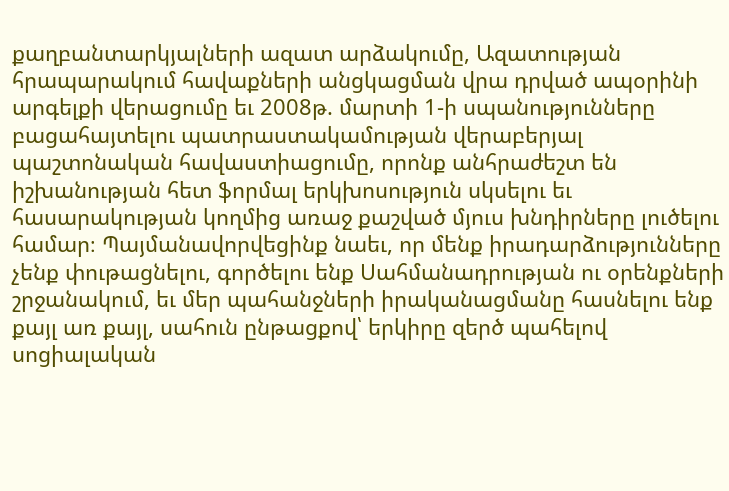քաղբանտարկյալների ազատ արձակումը, Ազատության հրապարակում հավաքների անցկացման վրա դրված ապօրինի արգելքի վերացումը եւ 2008թ. մարտի 1-ի սպանությունները բացահայտելու պատրաստակամության վերաբերյալ պաշտոնական հավաստիացումը, որոնք անհրաժեշտ են իշխանության հետ ֆորմալ երկխոսություն սկսելու եւ հասարակության կողմից առաջ քաշված մյուս խնդիրները լուծելու համար։ Պայմանավորվեցինք նաեւ, որ մենք իրադարձությունները չենք փութացնելու, գործելու ենք Սահմանադրության ու օրենքների շրջանակում, եւ մեր պահանջների իրականացմանը հասնելու ենք քայլ առ քայլ, սահուն ընթացքով՝ երկիրը զերծ պահելով սոցիալական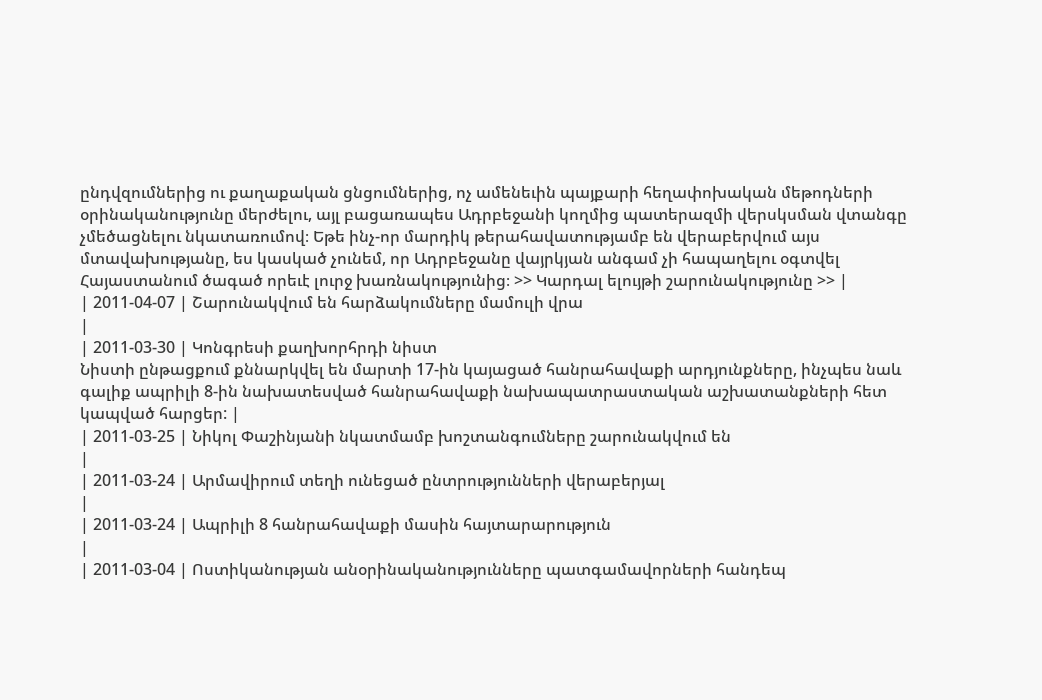ընդվզումներից ու քաղաքական ցնցումներից, ոչ ամենեւին պայքարի հեղափոխական մեթոդների օրինականությունը մերժելու, այլ բացառապես Ադրբեջանի կողմից պատերազմի վերսկսման վտանգը չմեծացնելու նկատառումով։ Եթե ինչ-որ մարդիկ թերահավատությամբ են վերաբերվում այս մտավախությանը, ես կասկած չունեմ, որ Ադրբեջանը վայրկյան անգամ չի հապաղելու օգտվել Հայաստանում ծագած որեւէ լուրջ խառնակությունից։ >> Կարդալ ելույթի շարունակությունը >> |
| 2011-04-07 | Շարունակվում են հարձակումները մամուլի վրա
|
| 2011-03-30 | Կոնգրեսի քաղխորհրդի նիստ
Նիստի ընթացքում քննարկվել են մարտի 17-ին կայացած հանրահավաքի արդյունքները, ինչպես նաև գալիք ապրիլի 8-ին նախատեսված հանրահավաքի նախապատրաստական աշխատանքների հետ կապված հարցեր: |
| 2011-03-25 | Նիկոլ Փաշինյանի նկատմամբ խոշտանգումները շարունակվում են
|
| 2011-03-24 | Արմավիրում տեղի ունեցած ընտրությունների վերաբերյալ
|
| 2011-03-24 | Ապրիլի 8 հանրահավաքի մասին հայտարարություն
|
| 2011-03-04 | Ոստիկանության անօրինականությունները պատգամավորների հանդեպ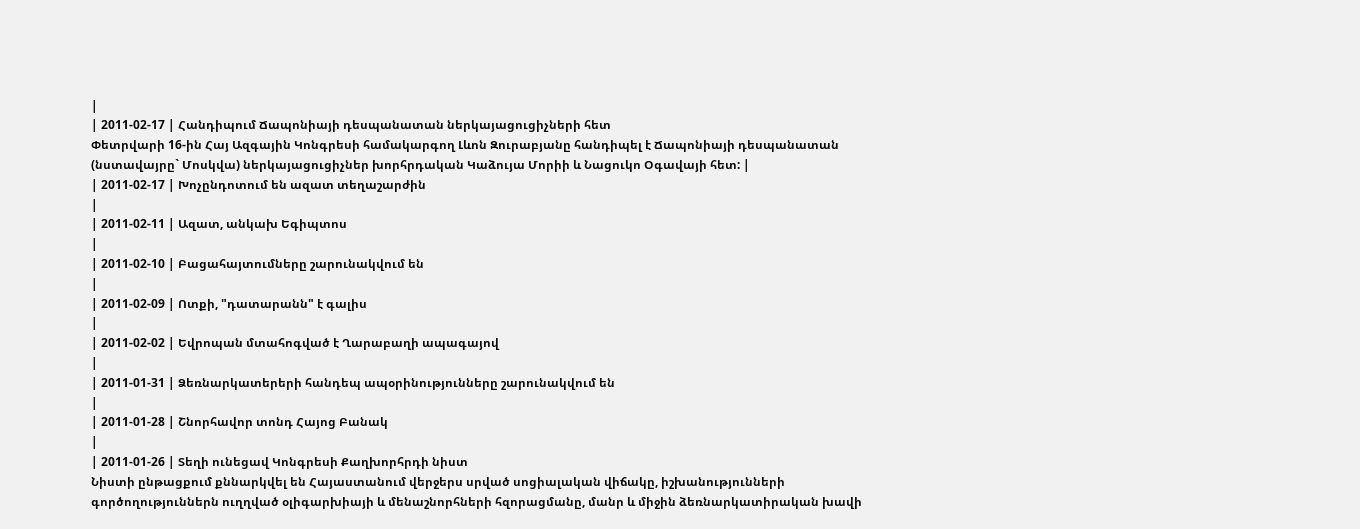|
| 2011-02-17 | Հանդիպում Ճապոնիայի դեսպանատան ներկայացուցիչների հետ
Փետրվարի 16-ին Հայ Ազգային Կոնգրեսի համակարգող Լևոն Զուրաբյանը հանդիպել է Ճապոնիայի դեսպանատան (նստավայրը` Մոսկվա) ներկայացուցիչներ խորհրդական Կաձույա Մորիի և Նացուկո Օգավայի հետ: |
| 2011-02-17 | Խոչընդոտում են ազատ տեղաշարժին
|
| 2011-02-11 | Ազատ, անկախ Եգիպտոս
|
| 2011-02-10 | Բացահայտումները շարունակվում են
|
| 2011-02-09 | Ոտքի, "դատարանն" է գալիս
|
| 2011-02-02 | Եվրոպան մտահոգված է Ղարաբաղի ապագայով
|
| 2011-01-31 | Ձեռնարկատերերի հանդեպ ապօրինությունները շարունակվում են
|
| 2011-01-28 | Շնորհավոր տոնդ Հայոց Բանակ
|
| 2011-01-26 | Տեղի ունեցավ Կոնգրեսի Քաղխորհրդի նիստ
Նիստի ընթացքում քննարկվել են Հայաստանում վերջերս սրված սոցիալական վիճակը, իշխանությունների գործողություններն ուղղված օլիգարխիայի և մենաշնորհների հզորացմանը, մանր և միջին ձեռնարկատիրական խավի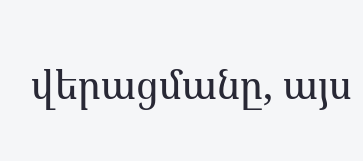վերացմանը, այս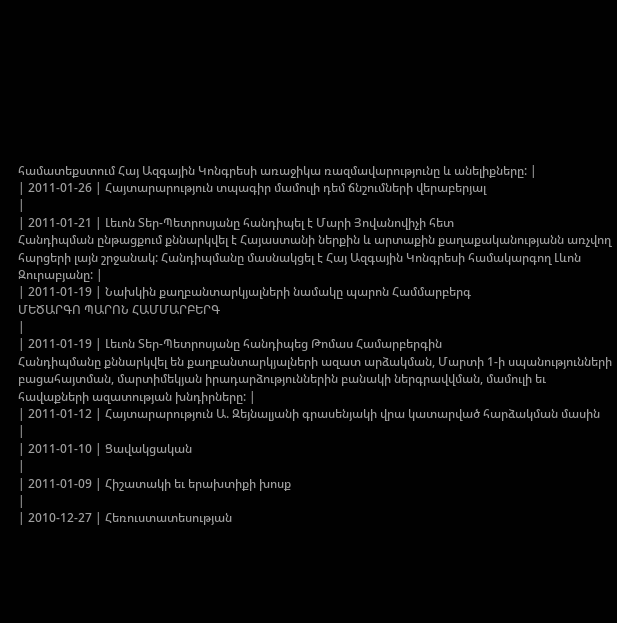համատեքստում Հայ Ազգային Կոնգրեսի առաջիկա ռազմավարությունը և անելիքները: |
| 2011-01-26 | Հայտարարություն տպագիր մամուլի դեմ ճնշումների վերաբերյալ
|
| 2011-01-21 | Լեւոն Տեր-Պետրոսյանը հանդիպել է Մարի Յովանովիչի հետ
Հանդիպման ընթացքում քննարկվել է Հայաստանի ներքին և արտաքին քաղաքականությանն առչվող հարցերի լայն շրջանակ: Հանդիպմանը մասնակցել է Հայ Ազգային Կոնգրեսի համակարգող Լևոն Զուրաբյանը: |
| 2011-01-19 | Նախկին քաղբանտարկյալների նամակը պարոն Համմարբերգ
ՄԵԾԱՐԳՈ ՊԱՐՈՆ ՀԱՄՄԱՐԲԵՐԳ
|
| 2011-01-19 | Լեւոն Տեր-Պետրոսյանը հանդիպեց Թոմաս Համարբերգին
Հանդիպմանը քննարկվել են քաղբանտարկյալների ազատ արձակման, Մարտի 1-ի սպանությունների բացահայտման, մարտիմեկյան իրադարձություններին բանակի ներգրավվման, մամուլի եւ հավաքների ազատության խնդիրները: |
| 2011-01-12 | Հայտարարություն Ա. Զեյնալյանի գրասենյակի վրա կատարված հարձակման մասին
|
| 2011-01-10 | Ցավակցական
|
| 2011-01-09 | Հիշատակի եւ երախտիքի խոսք
|
| 2010-12-27 | Հեռուստատեսության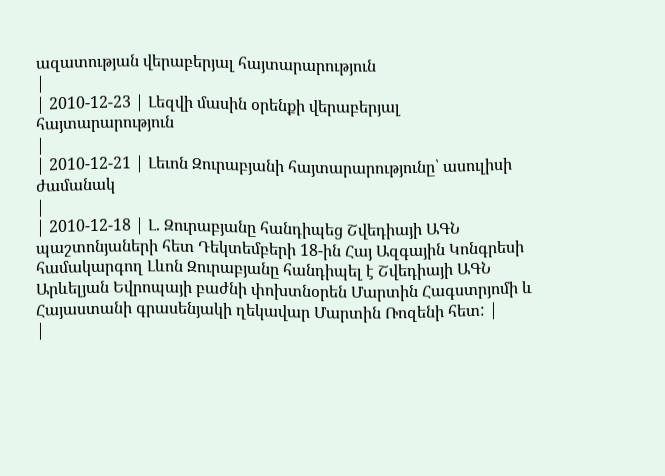ազատության վերաբերյալ հայտարարություն
|
| 2010-12-23 | Լեզվի մասին օրենքի վերաբերյալ հայտարարություն
|
| 2010-12-21 | Լեւոն Զուրաբյանի հայտարարությունը՝ ասուլիսի ժամանակ
|
| 2010-12-18 | Լ. Զուրաբյանը հանդիպեց Շվեդիայի ԱԳՆ պաշտոնյաների հետ Դեկտեմբերի 18-ին Հայ Ազգային Կոնգրեսի համակարգող Լևոն Զուրաբյանը հանդիպել է Շվեդիայի ԱԳՆ Արևելյան Եվրոպայի բաժնի փոխտնօրեն Մարտին Հագստրյոմի և Հայաստանի գրասենյակի ղեկավար Մարտին Ռոզենի հետ: |
|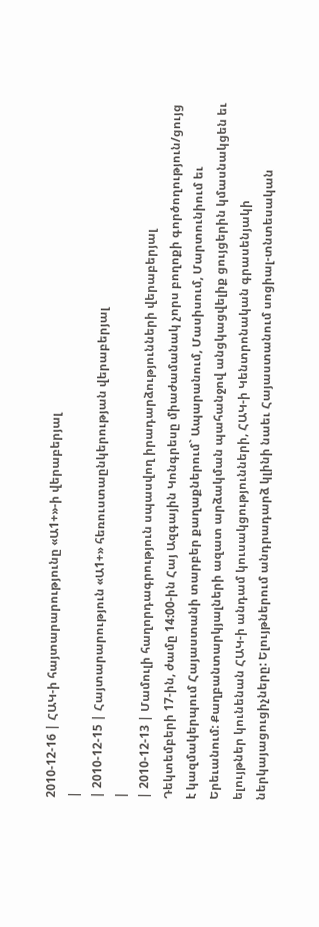2010-12-16 | ՀԱԿ-ի հայտարարությունը «Ա1+»-ի վերաբերյալ
|
| 2010-12-15 | Հայտարարություն «Ա1+» հեռուստաընկերության վերաբերյալ
|
| 2010-12-13 | Մամուլի հաղորդագրություն սպասվող իրադարձությունների վերաբերյալ
Դեկտեմբերի 17-ին, ժամը 14:00-ին Հայ Ազգային Կոնգրեսը միաժամանակ չորս բողոքի գործողություն/ցույց է կազմակերպում Հայաստանի տարբեր քաղաքներում` Ապարանում, Մասիսում, Մարտունիում եւ Երեւանում: Քաղբանտարկյալների ազատ արձակման պահանջով անցկացվելիք ցույցերին կմասնակցեն եւ ելույթներ կունենան ՀԱԿ-ի անդամ կուսակցությունների, ՀԱԿ-ի Կենտրոնական գրասենյակի ներկայացուցիչները: Ելույթներում անդրադարձ կլինի նաեւ Հայաստանում սոցիալ-տնտեսական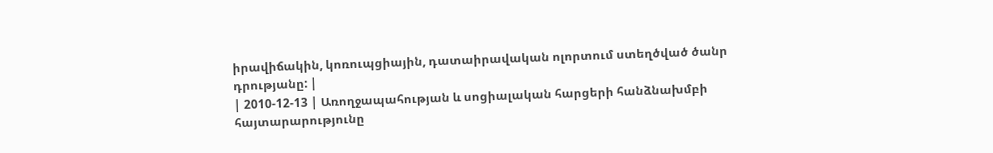իրավիճակին, կոռուպցիային, դատաիրավական ոլորտում ստեղծված ծանր դրությանը: |
| 2010-12-13 | Առողջապահության և սոցիալական հարցերի հանձնախմբի հայտարարությունը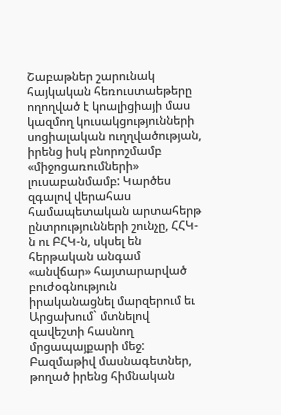Շաբաթներ շարունակ հայկական հեռուստաեթերը ողողված է կոալիցիայի մաս կազմող կուսակցությունների սոցիալական ուղղվածության, իրենց իսկ բնորոշմամբ «միջոցառումների» լուսաբանմամբ: Կարծես զգալով վերահաս համապետական արտահերթ ընտրությունների շունչը, ՀՀԿ-ն ու ԲՀԿ-ն, սկսել են հերթական անգամ «անվճար» հայտարարված բուժօգնություն իրականացնել մարզերում եւ Արցախում` մտնելով զավեշտի հասնող մրցապայքարի մեջ: Բազմաթիվ մասնագետներ, թողած իրենց հիմնական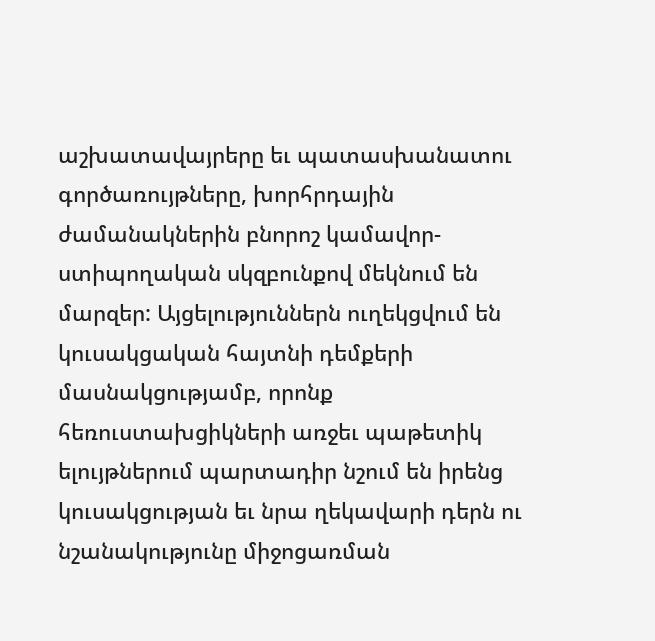աշխատավայրերը եւ պատասխանատու գործառույթները, խորհրդային ժամանակներին բնորոշ կամավոր-ստիպողական սկզբունքով մեկնում են մարզեր: Այցելություններն ուղեկցվում են կուսակցական հայտնի դեմքերի մասնակցությամբ, որոնք հեռուստախցիկների առջեւ պաթետիկ ելույթներում պարտադիր նշում են իրենց կուսակցության եւ նրա ղեկավարի դերն ու նշանակությունը միջոցառման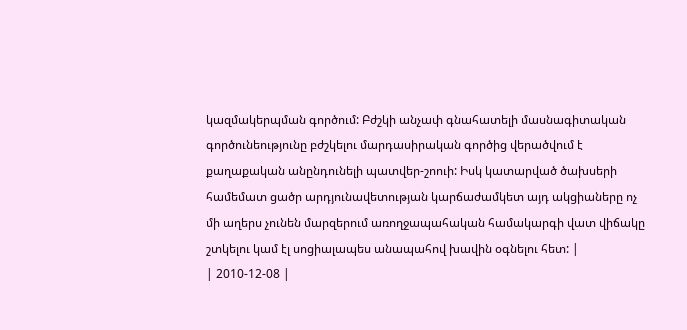կազմակերպման գործում: Բժշկի անչափ գնահատելի մասնագիտական գործունեությունը բժշկելու մարդասիրական գործից վերածվում է քաղաքական անընդունելի պատվեր-շոուի: Իսկ կատարված ծախսերի համեմատ ցածր արդյունավետության կարճաժամկետ այդ ակցիաները ոչ մի աղերս չունեն մարզերում առողջապահական համակարգի վատ վիճակը շտկելու կամ էլ սոցիալապես անապահով խավին օգնելու հետ: |
| 2010-12-08 |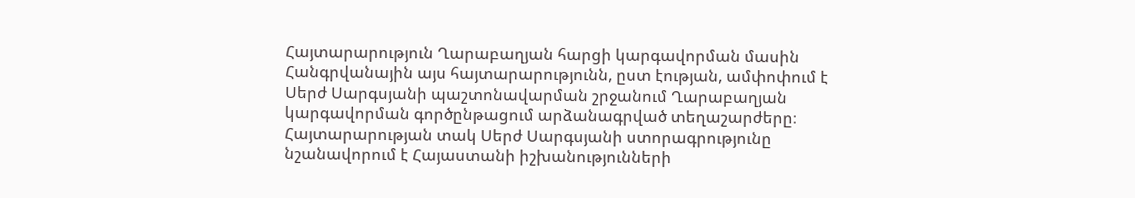Հայտարարություն Ղարաբաղյան հարցի կարգավորման մասին
Հանգրվանային այս հայտարարությունն, ըստ էության, ամփոփում է Սերժ Սարգսյանի պաշտոնավարման շրջանում Ղարաբաղյան կարգավորման գործընթացում արձանագրված տեղաշարժերը։ Հայտարարության տակ Սերժ Սարգսյանի ստորագրությունը նշանավորում է Հայաստանի իշխանությունների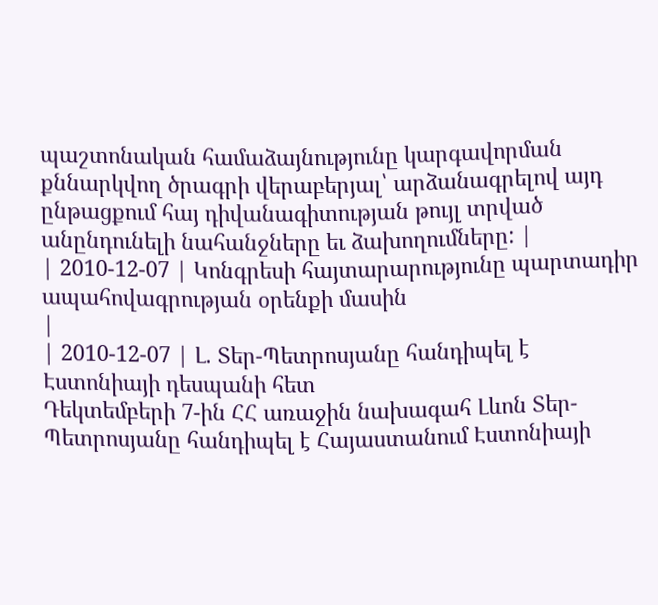պաշտոնական համաձայնությունը կարգավորման քննարկվող ծրագրի վերաբերյալ՝ արձանագրելով այդ ընթացքում հայ դիվանագիտության թույլ տրված անընդունելի նահանջները եւ ձախողումները: |
| 2010-12-07 | Կոնգրեսի հայտարարությունը պարտադիր ապահովագրության օրենքի մասին
|
| 2010-12-07 | Լ. Տեր-Պետրոսյանը հանդիպել է Էստոնիայի դեսպանի հետ
Դեկտեմբերի 7-ին ՀՀ առաջին նախագահ Լևոն Տեր-Պետրոսյանը հանդիպել է Հայաստանում Էստոնիայի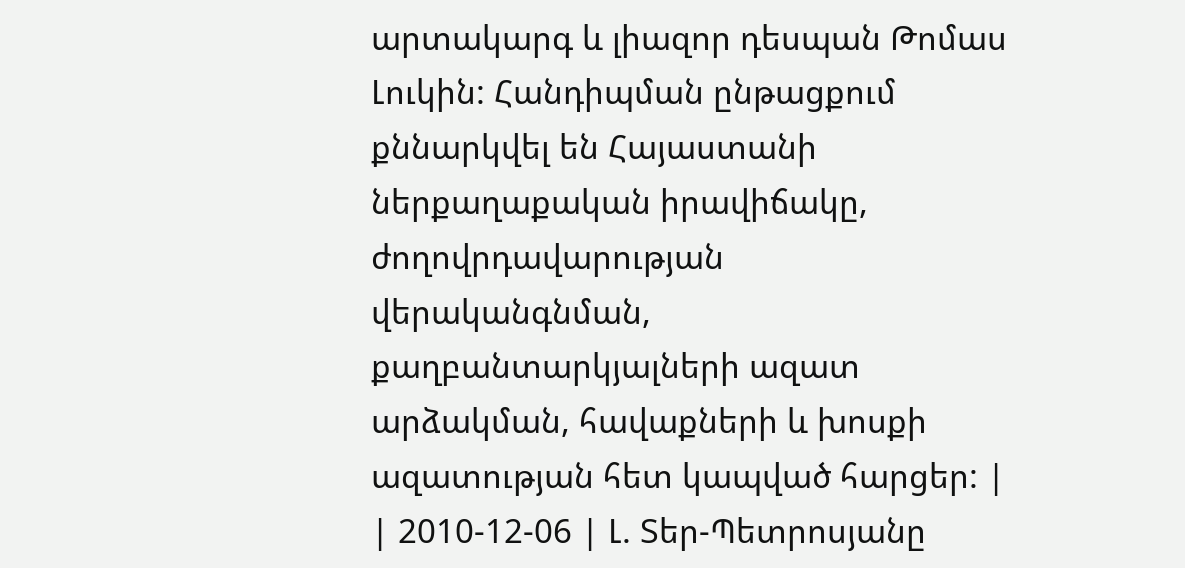արտակարգ և լիազոր դեսպան Թոմաս Լուկին: Հանդիպման ընթացքում քննարկվել են Հայաստանի ներքաղաքական իրավիճակը, ժողովրդավարության վերականգնման, քաղբանտարկյալների ազատ արձակման, հավաքների և խոսքի ազատության հետ կապված հարցեր: |
| 2010-12-06 | Լ. Տեր-Պետրոսյանը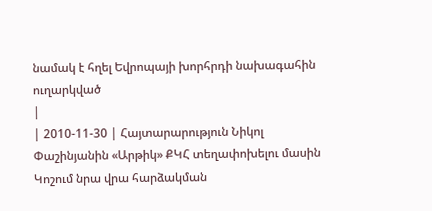նամակ է հղել Եվրոպայի խորհրդի նախագահին ուղարկված
|
| 2010-11-30 | Հայտարարություն Նիկոլ Փաշինյանին «Արթիկ» ՔԿՀ տեղափոխելու մասին
Կոշում նրա վրա հարձակման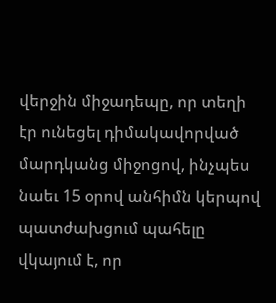վերջին միջադեպը, որ տեղի էր ունեցել դիմակավորված մարդկանց միջոցով, ինչպես նաեւ 15 օրով անհիմն կերպով պատժախցում պահելը վկայում է, որ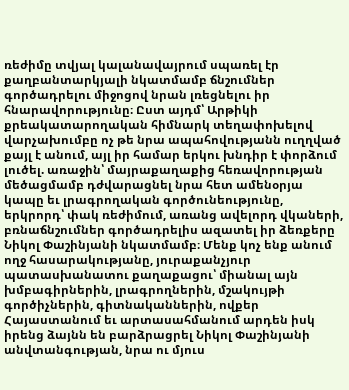ռեժիմը տվյալ կալանավայրում սպառել էր քաղբանտարկյալի նկատմամբ ճնշումներ գործադրելու միջոցով նրան լռեցնելու իր հնարավորությունը։ Ըստ այդմ՝ Արթիկի քրեակատարողական հիմնարկ տեղափոխելով վարչախումբը ոչ թե նրա ապահովությանն ուղղված քայլ է անում, այլ իր համար երկու խնդիր է փորձում լուծել. առաջին՝ մայրաքաղաքից հեռավորության մեծացմամբ դժվարացնել նրա հետ ամենօրյա կապը եւ լրագրողական գործունեությունը, երկրորդ՝ փակ ռեժիմում, առանց ավելորդ վկաների, բռնաճնշումներ գործադրելիս ազատել իր ձեռքերը Նիկոլ Փաշինյանի նկատմամբ։ Մենք կոչ ենք անում ողջ հասարակությանը, յուրաքանչյուր պատասխանատու քաղաքացու՝ միանալ այն խմբագիրներին, լրագրողներին, մշակույթի գործիչներին, գիտնականներին, ովքեր Հայաստանում եւ արտասահմանում արդեն իսկ իրենց ձայնն են բարձրացրել Նիկոլ Փաշինյանի անվտանգության, նրա ու մյուս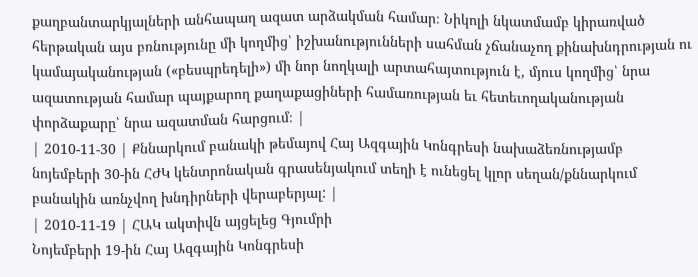քաղբանտարկյալների անհապաղ ազատ արձակման համար։ Նիկոլի նկատմամբ կիրառված հերթական այս բռնությունը մի կողմից՝ իշխանությունների սահման չճանաչող քինախնդրության ու կամայականության («բեսպրեդելի») մի նոր նողկալի արտահայտություն է, մյուս կողմից՝ նրա ազատության համար պայքարող քաղաքացիների համառության եւ հետեւողականության փորձաքարը՝ նրա ազատման հարցում։ |
| 2010-11-30 | Քննարկում բանակի թեմայով Հայ Ազգային Կոնգրեսի նախաձեռնությամբ նոյեմբերի 30-ին ՀԺԿ կենտրոնական գրասենյակում տեղի է ունեցել կլոր սեղան/քննարկում բանակին առնչվող խնդիրների վերաբերյալ: |
| 2010-11-19 | ՀԱԿ ակտիվն այցելեց Գյումրի
Նոյեմբերի 19-ին Հայ Ազգային Կոնգրեսի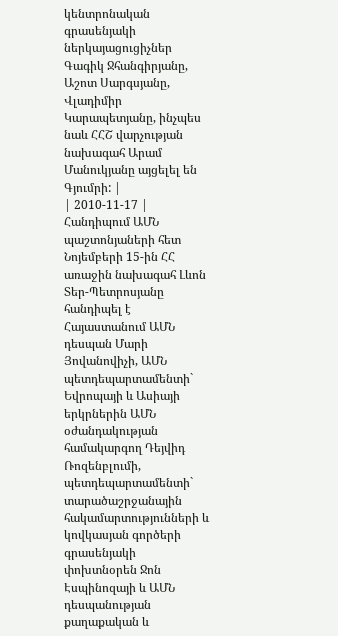կենտրոնական գրասենյակի ներկայացուցիչներ Գագիկ Ջհանգիրյանը, Աշոտ Սարգսյանը, Վլադիմիր Կարապետյանը, ինչպես նաև ՀՀՇ վարչության նախագահ Արամ Մանուկյանը այցելել են Գյումրի: |
| 2010-11-17 | Հանդիպում ԱՄՆ պաշտոնյաների հետ Նոյեմբերի 15-ին ՀՀ առաջին նախագահ Լևոն Տեր-Պետրոսյանը հանդիպել է Հայաստանում ԱՄՆ դեսպան Մարի Յովանովիչի, ԱՄՆ պետդեպարտամենտի` Եվրոպայի և Ասիայի երկրներին ԱՄՆ օժանդակության համակարգող Դեյվիդ Ռոզենբլումի, պետդեպարտամենտի` տարածաշրջանային հակամարտությունների և կովկասյան գործերի գրասենյակի փոխտնօրեն Ջոն Էսպինոզայի և ԱՄՆ դեսպանության քաղաքական և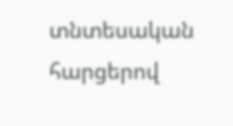տնտեսական հարցերով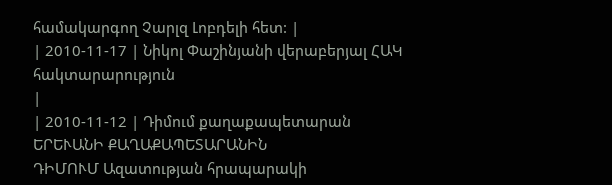համակարգող Չարլզ Լոբդելի հետ: |
| 2010-11-17 | Նիկոլ Փաշինյանի վերաբերյալ ՀԱԿ հակտարարություն
|
| 2010-11-12 | Դիմում քաղաքապետարան
ԵՐԵՒԱՆԻ ՔԱՂԱՔԱՊԵՏԱՐԱՆԻՆ
ԴԻՄՈՒՄ Ազատության հրապարակի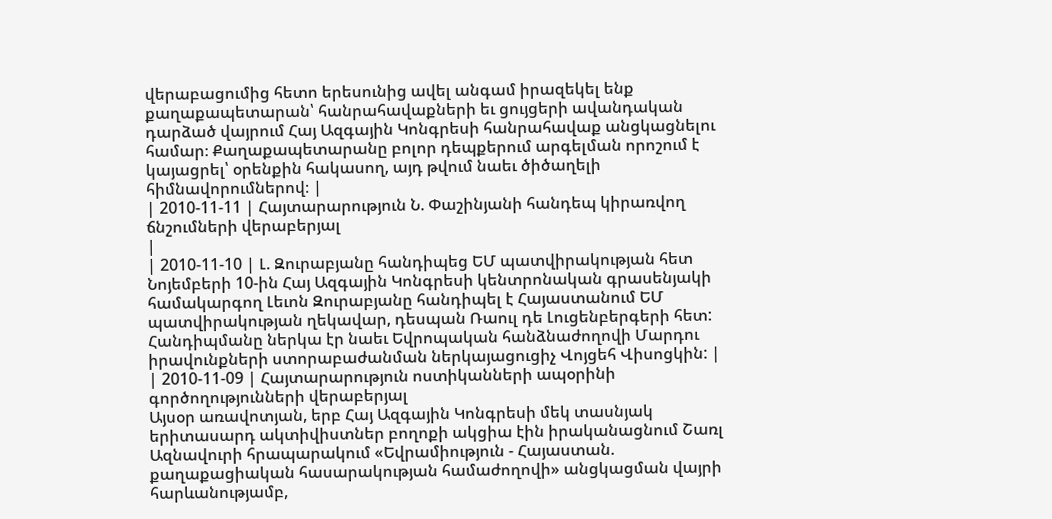վերաբացումից հետո երեսունից ավել անգամ իրազեկել ենք քաղաքապետարան՝ հանրահավաքների եւ ցույցերի ավանդական դարձած վայրում Հայ Ազգային Կոնգրեսի հանրահավաք անցկացնելու համար։ Քաղաքապետարանը բոլոր դեպքերում արգելման որոշում է կայացրել՝ օրենքին հակասող, այդ թվում նաեւ ծիծաղելի հիմնավորումներով։ |
| 2010-11-11 | Հայտարարություն Ն. Փաշինյանի հանդեպ կիրառվող ճնշումների վերաբերյալ
|
| 2010-11-10 | Լ. Զուրաբյանը հանդիպեց ԵՄ պատվիրակության հետ Նոյեմբերի 10-ին Հայ Ազգային Կոնգրեսի կենտրոնական գրասենյակի համակարգող Լեւոն Զուրաբյանը հանդիպել է Հայաստանում ԵՄ պատվիրակության ղեկավար, դեսպան Ռաուլ դե Լուցենբերգերի հետ: Հանդիպմանը ներկա էր նաեւ Եվրոպական հանձնաժողովի Մարդու իրավունքների ստորաբաժանման ներկայացուցիչ Վոյցեհ Վիսոցկին: |
| 2010-11-09 | Հայտարարություն ոստիկանների ապօրինի գործողությունների վերաբերյալ
Այսօր առավոտյան, երբ Հայ Ազգային Կոնգրեսի մեկ տասնյակ երիտասարդ ակտիվիստներ բողոքի ակցիա էին իրականացնում Շառլ Ազնավուրի հրապարակում «Եվրամիություն - Հայաստան. քաղաքացիական հասարակության համաժողովի» անցկացման վայրի հարևանությամբ,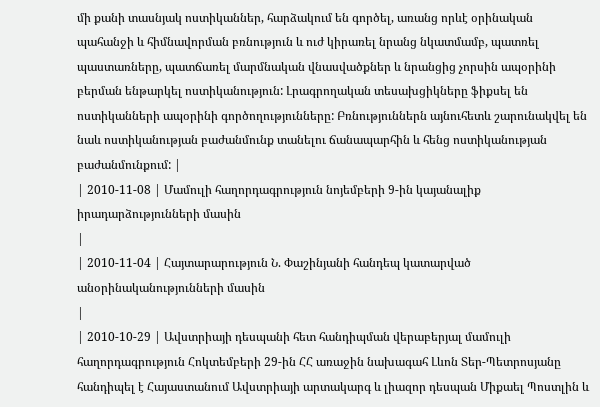մի քանի տասնյակ ոստիկաններ, հարձակում են գործել, առանց որևէ օրինական պահանջի և հիմնավորման բռնություն և ուժ կիրառել նրանց նկատմամբ, պատռել պաստառները, պատճառել մարմնական վնասվածքներ և նրանցից չորսին ապօրինի բերման ենթարկել ոստիկանություն: Լրագրողական տեսախցիկները ֆիքսել են ոստիկանների ապօրինի գործողությունները: Բռնություններն այնուհետև շարունակվել են նաև ոստիկանության բաժանմունք տանելու ճանապարհին և հենց ոստիկանության բաժանմունքում: |
| 2010-11-08 | Մամուլի հաղորդագրություն նոյեմբերի 9-ին կայանալիք իրադարձությունների մասին
|
| 2010-11-04 | Հայտարարություն Ն. Փաշինյանի հանդեպ կատարված անօրինականությունների մասին
|
| 2010-10-29 | Ավստրիայի դեսպանի հետ հանդիպման վերաբերյալ մամուլի հաղորդագրություն Հոկտեմբերի 29-ին ՀՀ առաջին նախագահ Լևոն Տեր-Պետրոսյանը հանդիպել է Հայաստանում Ավստրիայի արտակարգ և լիազոր դեսպան Միքաել Պոստլին և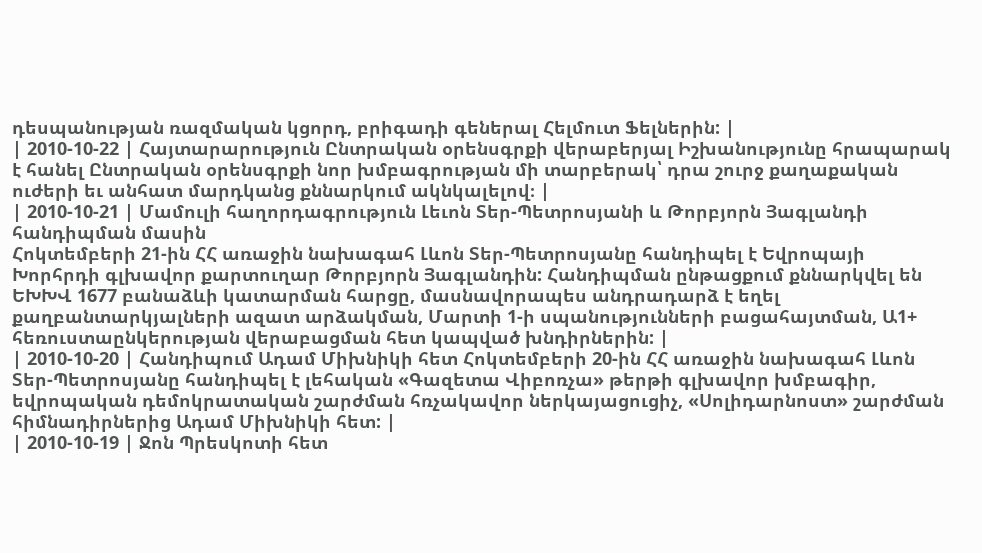դեսպանության ռազմական կցորդ, բրիգադի գեներալ Հելմուտ Ֆելներին: |
| 2010-10-22 | Հայտարարություն Ընտրական օրենսգրքի վերաբերյալ Իշխանությունը հրապարակ է հանել Ընտրական օրենսգրքի նոր խմբագրության մի տարբերակ՝ դրա շուրջ քաղաքական ուժերի եւ անհատ մարդկանց քննարկում ակնկալելով։ |
| 2010-10-21 | Մամուլի հաղորդագրություն Լեւոն Տեր-Պետրոսյանի և Թորբյորն Յագլանդի հանդիպման մասին
Հոկտեմբերի 21-ին ՀՀ առաջին նախագահ Լևոն Տեր-Պետրոսյանը հանդիպել է Եվրոպայի Խորհրդի գլխավոր քարտուղար Թորբյորն Յագլանդին: Հանդիպման ընթացքում քննարկվել են ԵԽԽՎ 1677 բանաձևի կատարման հարցը, մասնավորապես անդրադարձ է եղել քաղբանտարկյալների ազատ արձակման, Մարտի 1-ի սպանությունների բացահայտման, Ա1+ հեռուստաընկերության վերաբացման հետ կապված խնդիրներին: |
| 2010-10-20 | Հանդիպում Ադամ Միխնիկի հետ Հոկտեմբերի 20-ին ՀՀ առաջին նախագահ Լևոն Տեր-Պետրոսյանը հանդիպել է լեհական «Գազետա Վիբոռչա» թերթի գլխավոր խմբագիր, եվրոպական դեմոկրատական շարժման հռչակավոր ներկայացուցիչ, «Սոլիդարնոստ» շարժման հիմնադիրներից Ադամ Միխնիկի հետ: |
| 2010-10-19 | Ջոն Պրեսկոտի հետ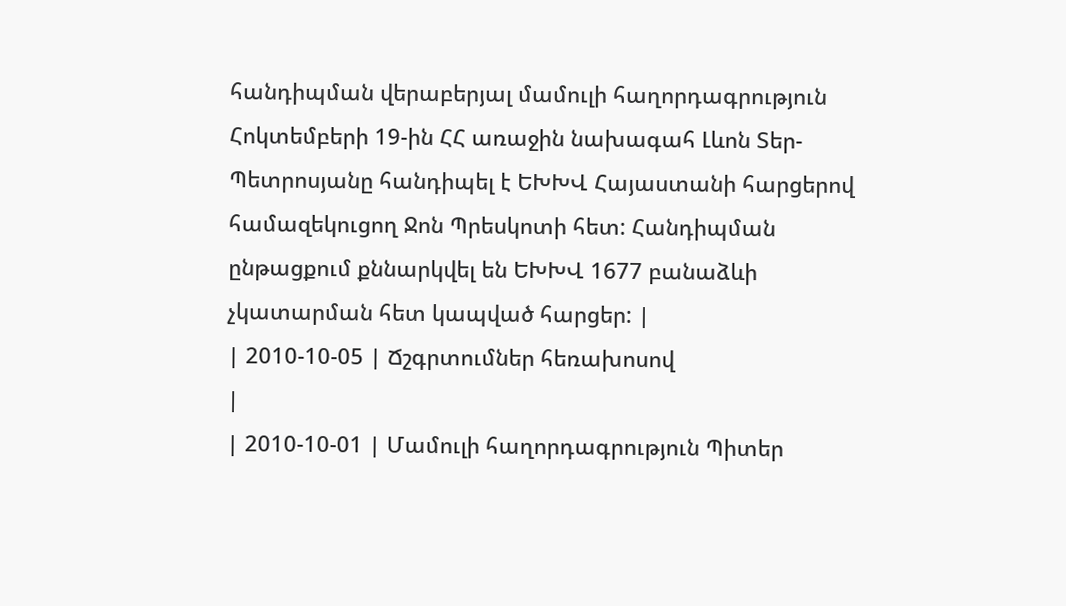հանդիպման վերաբերյալ մամուլի հաղորդագրություն
Հոկտեմբերի 19-ին ՀՀ առաջին նախագահ Լևոն Տեր-Պետրոսյանը հանդիպել է ԵԽԽՎ Հայաստանի հարցերով համազեկուցող Ջոն Պրեսկոտի հետ: Հանդիպման ընթացքում քննարկվել են ԵԽԽՎ 1677 բանաձևի չկատարման հետ կապված հարցեր: |
| 2010-10-05 | Ճշգրտումներ հեռախոսով
|
| 2010-10-01 | Մամուլի հաղորդագրություն Պիտեր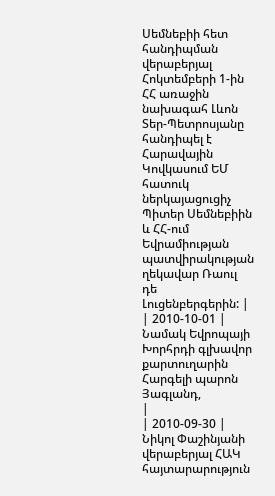Սեմնեբիի հետ հանդիպման վերաբերյալ Հոկտեմբերի 1-ին ՀՀ առաջին նախագահ Լևոն Տեր-Պետրոսյանը հանդիպել է Հարավային Կովկասում ԵՄ հատուկ ներկայացուցիչ Պիտեր Սեմնեբիին և ՀՀ-ում Եվրամիության պատվիրակության ղեկավար Ռաուլ դե Լուցենբերգերին: |
| 2010-10-01 | Նամակ Եվրոպայի Խորհրդի գլխավոր քարտուղարին Հարգելի պարոն Յագլանդ,
|
| 2010-09-30 | Նիկոլ Փաշինյանի վերաբերյալ ՀԱԿ հայտարարություն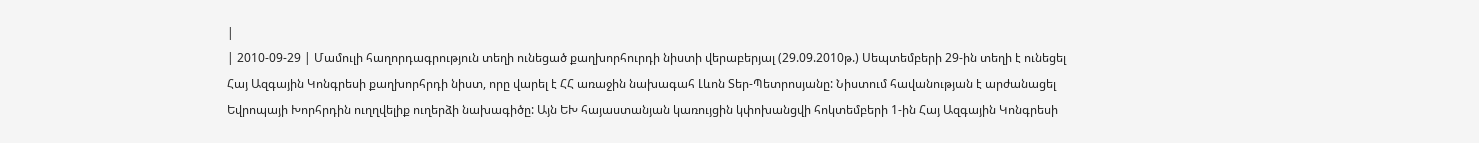|
| 2010-09-29 | Մամուլի հաղորդագրություն տեղի ունեցած քաղխորհուրդի նիստի վերաբերյալ (29.09.2010թ.) Սեպտեմբերի 29-ին տեղի է ունեցել Հայ Ազգային Կոնգրեսի քաղխորհրդի նիստ, որը վարել է ՀՀ առաջին նախագահ Լևոն Տեր-Պետրոսյանը: Նիստում հավանության է արժանացել Եվրոպայի Խորհրդին ուղղվելիք ուղերձի նախագիծը: Այն ԵԽ հայաստանյան կառույցին կփոխանցվի հոկտեմբերի 1-ին Հայ Ազգային Կոնգրեսի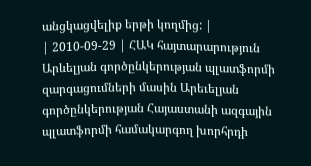անցկացվելիք երթի կողմից: |
| 2010-09-29 | ՀԱԿ հայտարարություն Արևելյան գործընկերության պլատֆորմի զարգացումների մասին Արեւելյան գործընկերության Հայաստանի ազգային պլատֆորմի համակարգող խորհրդի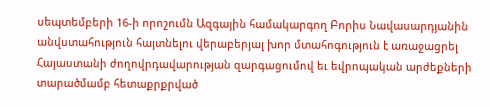սեպտեմբերի 16-ի որոշումն Ազգային համակարգող Բորիս Նավասարդյանին անվստահություն հայտնելու վերաբերյալ խոր մտահոգություն է առաջացրել Հայաստանի ժողովրդավարության զարգացումով եւ եվրոպական արժեքների տարածմամբ հետաքրքրված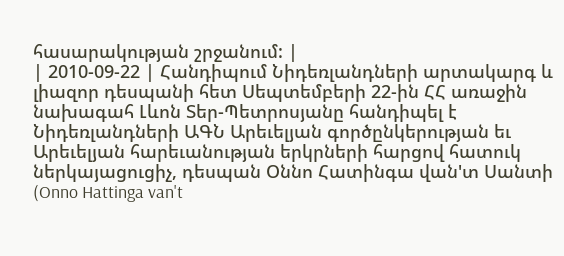հասարակության շրջանում: |
| 2010-09-22 | Հանդիպում Նիդեռլանդների արտակարգ և լիազոր դեսպանի հետ Սեպտեմբերի 22-ին ՀՀ առաջին նախագահ Լևոն Տեր-Պետրոսյանը հանդիպել է Նիդեռլանդների ԱԳՆ Արեւելյան գործընկերության եւ Արեւելյան հարեւանության երկրների հարցով հատուկ ներկայացուցիչ, դեսպան Օննո Հատինգա վան'տ Սանտի (Onno Hattinga van't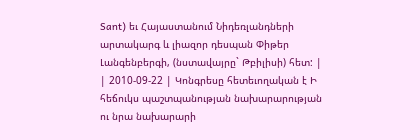Sant) եւ Հայաստանում Նիդեռլանդների արտակարգ և լիազոր դեսպան Փիթեր Լանգենբերգի, (նստավայրը` Թբիլիսի) հետ: |
| 2010-09-22 | Կոնգրեսը հետեւողական է Ի հեճուկս պաշտպանության նախարարության ու նրա նախարարի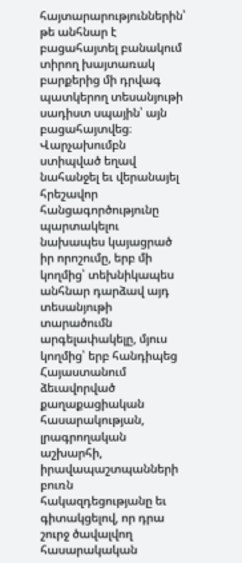հայտարարություններին՝ թե անհնար է բացահայտել բանակում տիրող խայտառակ բարքերից մի դրվագ պատկերող տեսանյութի սադիստ սպային՝ այն բացահայտվեց։ Վարչախումբն ստիպված եղավ նահանջել եւ վերանայել հրեշավոր հանցագործությունը պարտակելու նախապես կայացրած իր որոշումը, երբ մի կողմից՝ տեխնիկապես անհնար դարձավ այդ տեսանյութի տարածումն արգելափակելը, մյուս կողմից՝ երբ հանդիպեց Հայաստանում ձեւավորված քաղաքացիական հասարակության, լրագրողական աշխարհի, իրավապաշտպանների բուռն հակազդեցությանը եւ գիտակցելով, որ դրա շուրջ ծավալվող հասարակական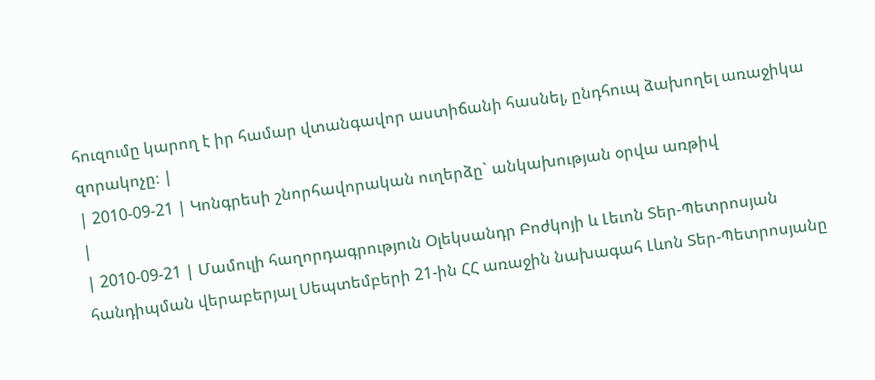հուզումը կարող է իր համար վտանգավոր աստիճանի հասնել, ընդհուպ ձախողել առաջիկա զորակոչը։ |
| 2010-09-21 | Կոնգրեսի շնորհավորական ուղերձը` անկախության օրվա առթիվ
|
| 2010-09-21 | Մամուլի հաղորդագրություն Օլեկսանդր Բոժկոյի և Լեւոն Տեր-Պետրոսյան հանդիպման վերաբերյալ Սեպտեմբերի 21-ին ՀՀ առաջին նախագահ Լևոն Տեր-Պետրոսյանը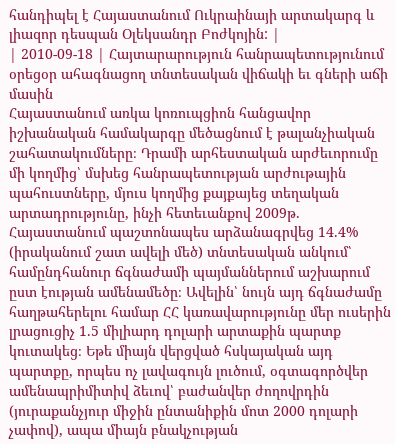հանդիպել է Հայաստանում Ուկրաինայի արտակարգ և լիազոր դեսպան Օլեկսանդր Բոժկոյին: |
| 2010-09-18 | Հայտարարություն հանրապետությունում օրեցօր ահագնացող տնտեսական վիճակի եւ գների աճի մասին
Հայաստանում առկա կոռուպցիոն հանցավոր իշխանական համակարգը մեծացնում է թալանչիական շահատակումները։ Դրամի արհեստական արժեւորումը մի կողմից՝ մսխեց հանրապետության արժութային պահուստները, մյուս կողմից քայքայեց տեղական արտադրությունը, ինչի հետեւանքով 2009թ. Հայաստանում պաշտոնապես արձանագրվեց 14.4% (իրականում շատ ավելի մեծ) տնտեսական անկում՝ համընդհանուր ճգնաժամի պայմաններում աշխարում ըստ էության ամենամեծը։ Ավելին՝ նույն այդ ճգնաժամը հաղթահերելու համար ՀՀ կառավարությունը մեր ուսերին լրացուցիչ 1.5 միլիարդ դոլարի արտաքին պարտք կուտակեց։ Եթե միայն վերցված հսկայական այդ պարտքը, որպես ոչ լավագույն լուծում, օգտագործվեր ամենապրիմիտիվ ձեւով՝ բաժանվեր ժողովրդին (յուրաքանչյուր միջին ընտանիքին մոտ 2000 դոլարի չափով), ապա միայն բնակչության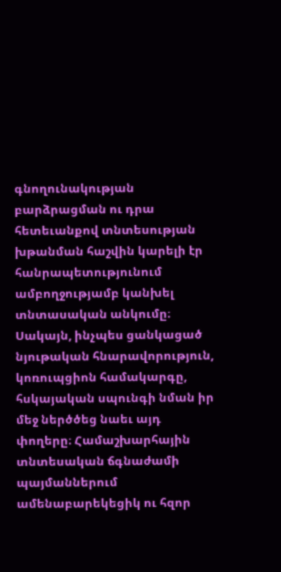գնողունակության բարձրացման ու դրա հետեւանքով տնտեսության խթանման հաշվին կարելի էր հանրապետությունում ամբողջությամբ կանխել տնտասական անկումը։ Սակայն, ինչպես ցանկացած նյութական հնարավորություն, կոռուպցիոն համակարգը, հսկայական սպունգի նման իր մեջ ներծծեց նաեւ այդ փողերը։ Համաշխարհային տնտեսական ճգնաժամի պայմաններում ամենաբարեկեցիկ ու հզոր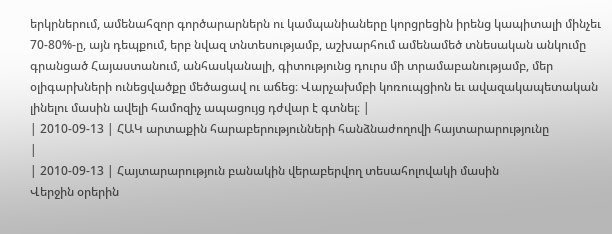երկրներում, ամենահզոր գործարարներն ու կամպանիաները կորցրեցին իրենց կապիտալի մինչեւ 70-80%-ը, այն դեպքում, երբ նվազ տնտեսությամբ, աշխարհում ամենամեծ տնեսական անկումը գրանցած Հայաստանում, անհասկանալի, գիտությունց դուրս մի տրամաբանությամբ, մեր օլիգարխների ունեցվածքը մեծացավ ու աճեց։ Վարչախմբի կոռուպցիոն եւ ավազակապետական լինելու մասին ավելի համոզիչ ապացույց դժվար է գտնել։ |
| 2010-09-13 | ՀԱԿ արտաքին հարաբերությունների հանձնաժողովի հայտարարությունը
|
| 2010-09-13 | Հայտարարություն բանակին վերաբերվող տեսահոլովակի մասին
Վերջին օրերին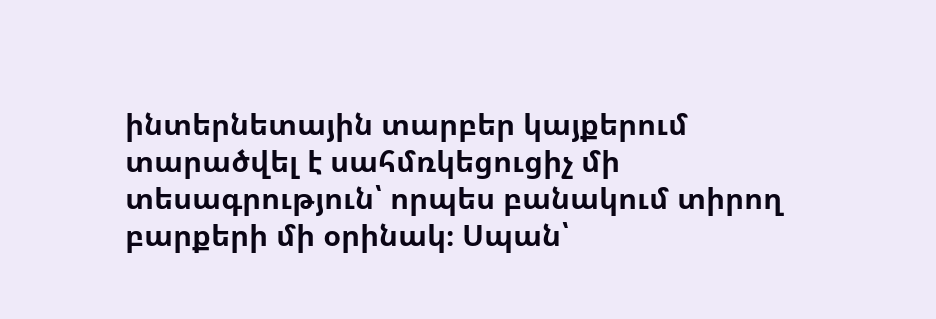ինտերնետային տարբեր կայքերում տարածվել է սահմռկեցուցիչ մի տեսագրություն՝ որպես բանակում տիրող բարքերի մի օրինակ։ Սպան՝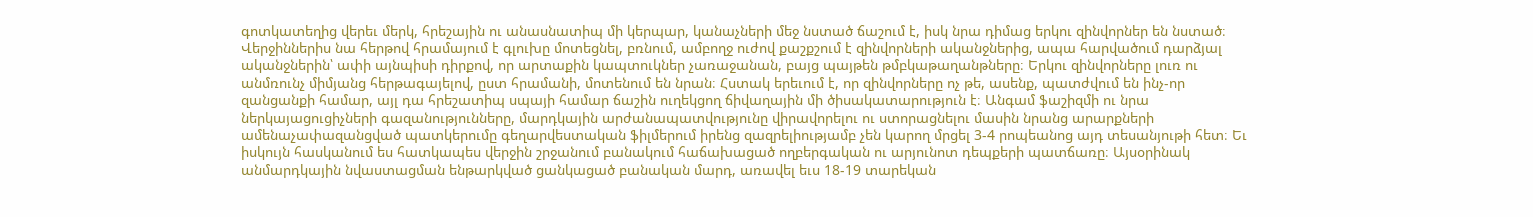գոտկատեղից վերեւ մերկ, հրեշային ու անասնատիպ մի կերպար, կանաչների մեջ նստած ճաշում է, իսկ նրա դիմաց երկու զինվորներ են նստած։ Վերջիններիս նա հերթով հրամայում է գլուխը մոտեցնել, բռնում, ամբողջ ուժով քաշքշում է զինվորների ականջներից, ապա հարվածում դարձյալ ականջներին՝ ափի այնպիսի դիրքով, որ արտաքին կապտուկներ չառաջանան, բայց պայթեն թմբկաթաղանթները։ Երկու զինվորները լուռ ու անմռունչ միմյանց հերթագայելով, ըստ հրամանի, մոտենում են նրան։ Հստակ երեւում է, որ զինվորները ոչ թե, ասենք, պատժվում են ինչ-որ զանցանքի համար, այլ դա հրեշատիպ սպայի համար ճաշին ուղեկցող ճիվաղային մի ծիսակատարություն է։ Անգամ ֆաշիզմի ու նրա ներկայացուցիչների գազանությունները, մարդկային արժանապատվությունը վիրավորելու ու ստորացնելու մասին նրանց արարքների ամենաչափազանցված պատկերումը գեղարվեստական ֆիլմերում իրենց զազրելիությամբ չեն կարող մրցել 3-4 րոպեանոց այդ տեսանյութի հետ։ Եւ իսկույն հասկանում ես հատկապես վերջին շրջանում բանակում հաճախացած ողբերգական ու արյունոտ դեպքերի պատճառը։ Այսօրինակ անմարդկային նվաստացման ենթարկված ցանկացած բանական մարդ, առավել եւս 18-19 տարեկան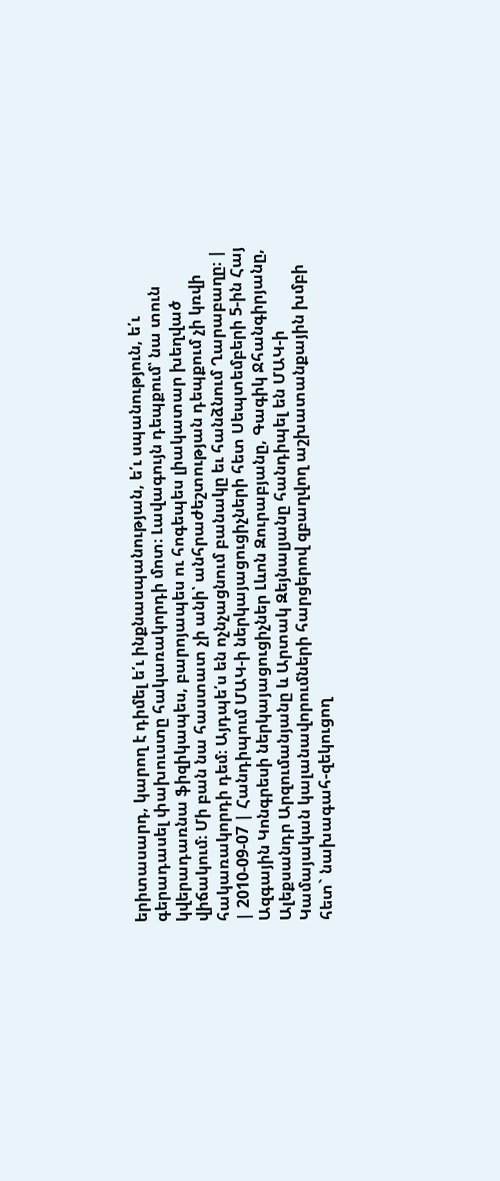երիտասարդ, կարող է դիմել ե՛ւ ինքնասպանության, ե՛ւ սպանություն, ե՛ւ գերադասել փախուստը հակառակորդի մոտ։ Լավագույն դեպքում՝ նա տուն կվերադառնա ֆիզիկապես, բարոյապես ու հոգեպես լիակատար խեղված վիճակում։ Մի բան նա հաստատ չի անի՝ անհրաժեշտության դեպքում չի կռվի հակառակորդի դեմ։ Այդպե՛ս են ոչնչացնում բանակը եւ հանձնում Ղարաբաղը։ |
| 2010-09-07 | Հանդիպում ՄԱԿ-ի ներկայացուցիչների հետ Սեպտեմբերի 5-ին Հայ Ազգային Կոնգրեսի ներկայացուցիչներ Լևոն Զուրաբյանը, Գագիկ Ջհանգիրյանը, Ալեքսանդր Արզումանյանը և Արտակ Զեյնալյանը հանդիպել են ՄԱԿ-ի Կամայական կալանավորումների հարցերով զբաղվող աշխատանքային խմբի հետ` նախագահ-զեկուցող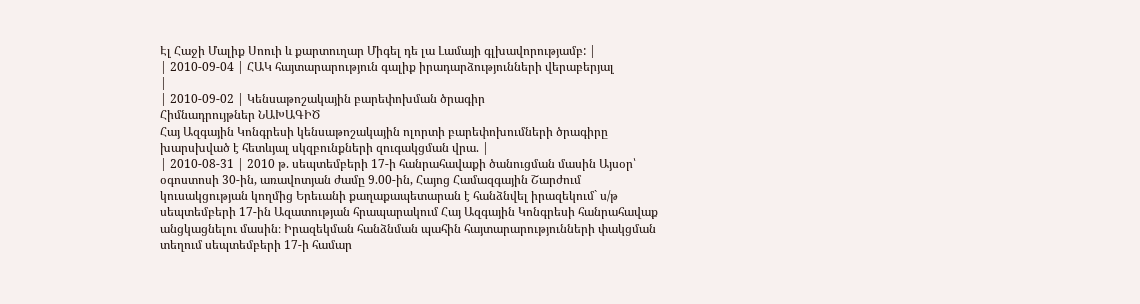Էլ Հաջի Մալիք Սոուի և քարտուղար Միգել դե լա Լամայի գլխավորությամբ: |
| 2010-09-04 | ՀԱԿ հայտարարություն գալիք իրադարձությունների վերաբերյալ
|
| 2010-09-02 | Կենսաթոշակային բարեփոխման ծրագիր
Հիմնադրույթներ ՆԱԽԱԳԻԾ
Հայ Ազգային Կոնգրեսի կենսաթոշակային ոլորտի բարեփոխումների ծրագիրը խարսխված է հետևյալ սկզբունքների զուգակցման վրա. |
| 2010-08-31 | 2010 թ. սեպտեմբերի 17-ի հանրահավաքի ծանուցման մասին Այսօր՝ օգոստոսի 30-ին, առավոտյան ժամը 9.00-ին, Հայոց Համազգային Շարժում կուսակցության կողմից Երեւանի քաղաքապետարան է հանձնվել իրազեկում` ս/թ սեպտեմբերի 17-ին Ազատության հրապարակում Հայ Ազգային Կոնգրեսի հանրահավաք անցկացնելու մասին։ Իրազեկման հանձնման պահին հայտարարությունների փակցման տեղում սեպտեմբերի 17-ի համար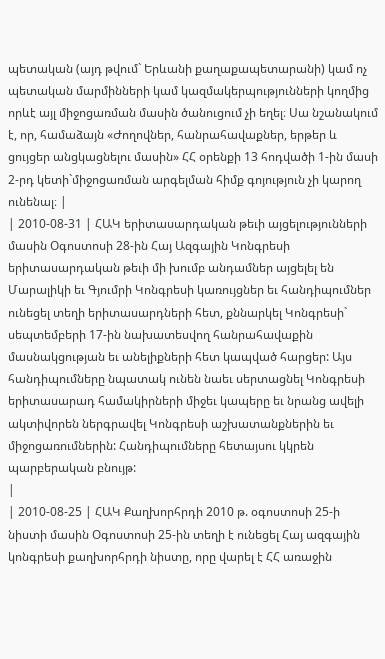պետական (այդ թվում` Երևանի քաղաքապետարանի) կամ ոչ պետական մարմինների կամ կազմակերպությունների կողմից որևէ այլ միջոցառման մասին ծանուցում չի եղել։ Սա նշանակում է, որ, համաձայն «Ժողովներ, հանրահավաքներ, երթեր և ցույցեր անցկացնելու մասին» ՀՀ օրենքի 13 հոդվածի 1-ին մասի 2-րդ կետի`միջոցառման արգելման հիմք գոյություն չի կարող ունենալ։ |
| 2010-08-31 | ՀԱԿ երիտասարդական թեւի այցելությունների մասին Օգոստոսի 28-ին Հայ Ազգային Կոնգրեսի երիտասարդական թեւի մի խումբ անդամներ այցելել են Մարալիկի եւ Գյումրի Կոնգրեսի կառույցներ եւ հանդիպումներ ունեցել տեղի երիտասարդների հետ, քննարկել Կոնգրեսի` սեպտեմբերի 17-ին նախատեսվող հանրահավաքին մասնակցության եւ անելիքների հետ կապված հարցեր: Այս հանդիպումները նպատակ ունեն նաեւ սերտացնել Կոնգրեսի երիտասարադ համակիրների միջեւ կապերը եւ նրանց ավելի ակտիվորեն ներգրավել Կոնգրեսի աշխատանքներին եւ միջոցառումներին: Հանդիպումները հետայսու կկրեն պարբերական բնույթ:
|
| 2010-08-25 | ՀԱԿ Քաղխորհրդի 2010 թ. օգոստոսի 25-ի նիստի մասին Օգոստոսի 25-ին տեղի է ունեցել Հայ ազգային կոնգրեսի քաղխորհրդի նիստը, որը վարել է ՀՀ առաջին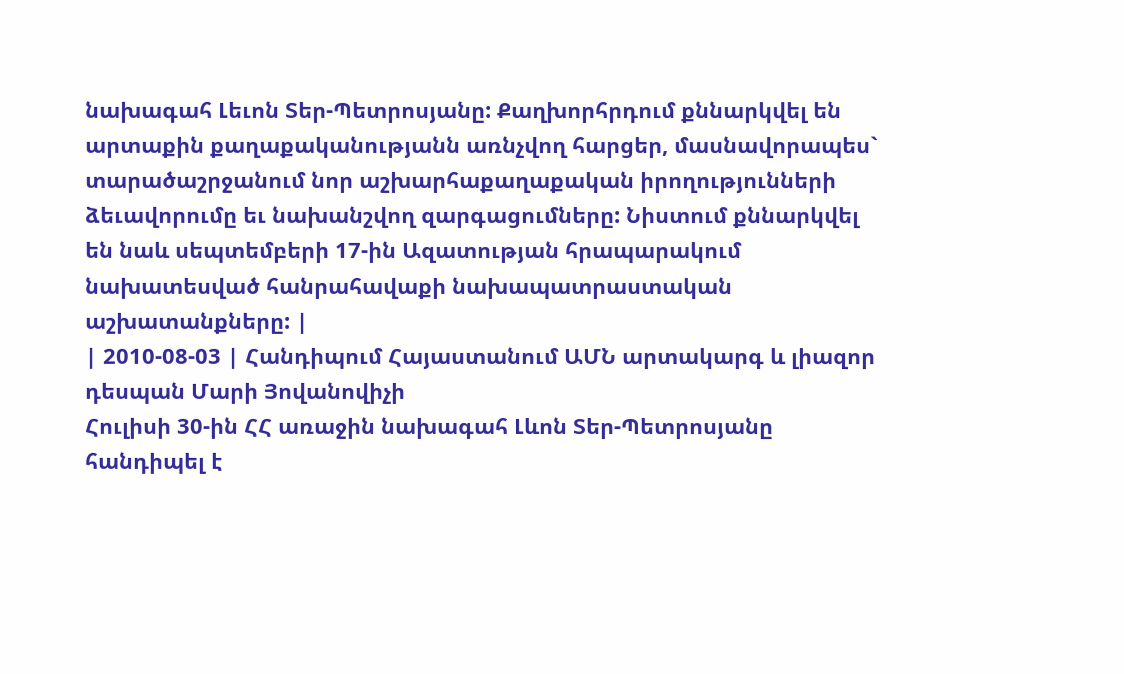նախագահ Լեւոն Տեր-Պետրոսյանը: Քաղխորհրդում քննարկվել են արտաքին քաղաքականությանն առնչվող հարցեր, մասնավորապես` տարածաշրջանում նոր աշխարհաքաղաքական իրողությունների ձեւավորումը եւ նախանշվող զարգացումները: Նիստում քննարկվել են նաև սեպտեմբերի 17-ին Ազատության հրապարակում նախատեսված հանրահավաքի նախապատրաստական աշխատանքները: |
| 2010-08-03 | Հանդիպում Հայաստանում ԱՄՆ արտակարգ և լիազոր դեսպան Մարի Յովանովիչի
Հուլիսի 30-ին ՀՀ առաջին նախագահ Լևոն Տեր-Պետրոսյանը հանդիպել է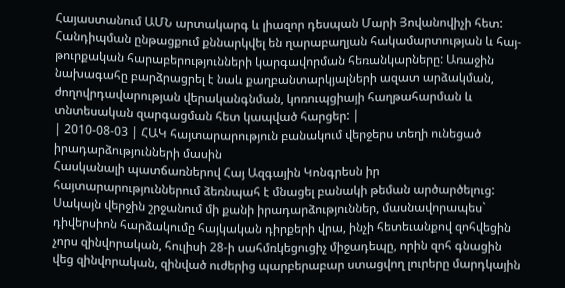Հայաստանում ԱՄՆ արտակարգ և լիազոր դեսպան Մարի Յովանովիչի հետ: Հանդիպման ընթացքում քննարկվել են ղարաբաղյան հակամարտության և հայ-թուրքական հարաբերությունների կարգավորման հեռանկարները: Առաջին նախագահը բարձրացրել է նաև քաղբանտարկյալների ազատ արձակման, ժողովրդավարության վերականգնման, կոռուպցիայի հաղթահարման և տնտեսական զարգացման հետ կապված հարցեր: |
| 2010-08-03 | ՀԱԿ հայտարարություն բանակում վերջերս տեղի ունեցած իրադարձությունների մասին
Հասկանալի պատճառներով Հայ Ազգային Կոնգրեսն իր հայտարարություններում ձեռնպահ է մնացել բանակի թեման արծարծելուց: Սակայն վերջին շրջանում մի քանի իրադարձություններ, մասնավորապես` դիվերսիոն հարձակումը հայկական դիրքերի վրա, ինչի հետեւանքով զոհվեցին չորս զինվորական, հուլիսի 28-ի սահմռկեցուցիչ միջադեպը, որին զոհ գնացին վեց զինվորական, զինված ուժերից պարբերաբար ստացվող լուրերը մարդկային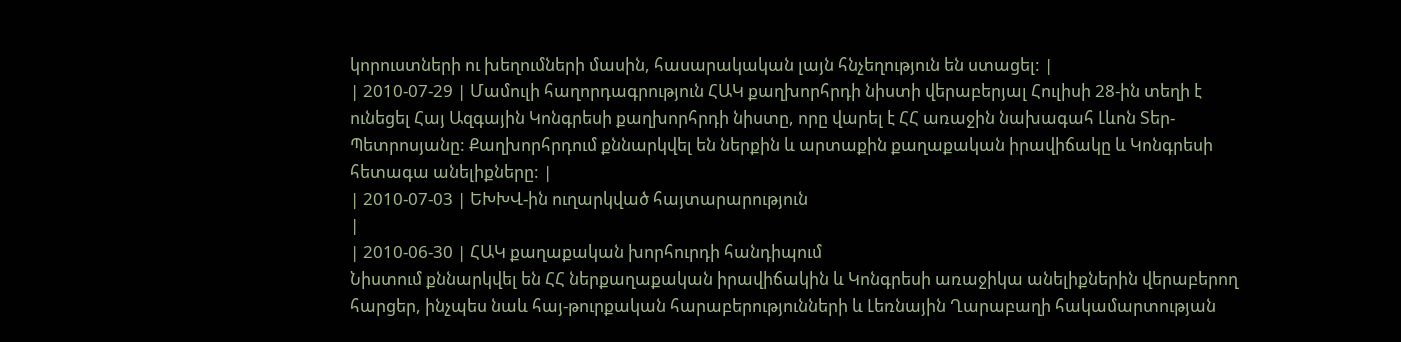կորուստների ու խեղումների մասին, հասարակական լայն հնչեղություն են ստացել: |
| 2010-07-29 | Մամուլի հաղորդագրություն ՀԱԿ քաղխորհրդի նիստի վերաբերյալ Հուլիսի 28-ին տեղի է ունեցել Հայ Ազգային Կոնգրեսի քաղխորհրդի նիստը, որը վարել է ՀՀ առաջին նախագահ Լևոն Տեր-Պետրոսյանը: Քաղխորհրդում քննարկվել են ներքին և արտաքին քաղաքական իրավիճակը և Կոնգրեսի հետագա անելիքները: |
| 2010-07-03 | ԵԽԽՎ-ին ուղարկված հայտարարություն
|
| 2010-06-30 | ՀԱԿ քաղաքական խորհուրդի հանդիպում
Նիստում քննարկվել են ՀՀ ներքաղաքական իրավիճակին և Կոնգրեսի առաջիկա անելիքներին վերաբերող հարցեր, ինչպես նաև հայ-թուրքական հարաբերությունների և Լեռնային Ղարաբաղի հակամարտության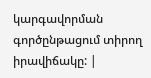կարգավորման գործընթացում տիրող իրավիճակը: |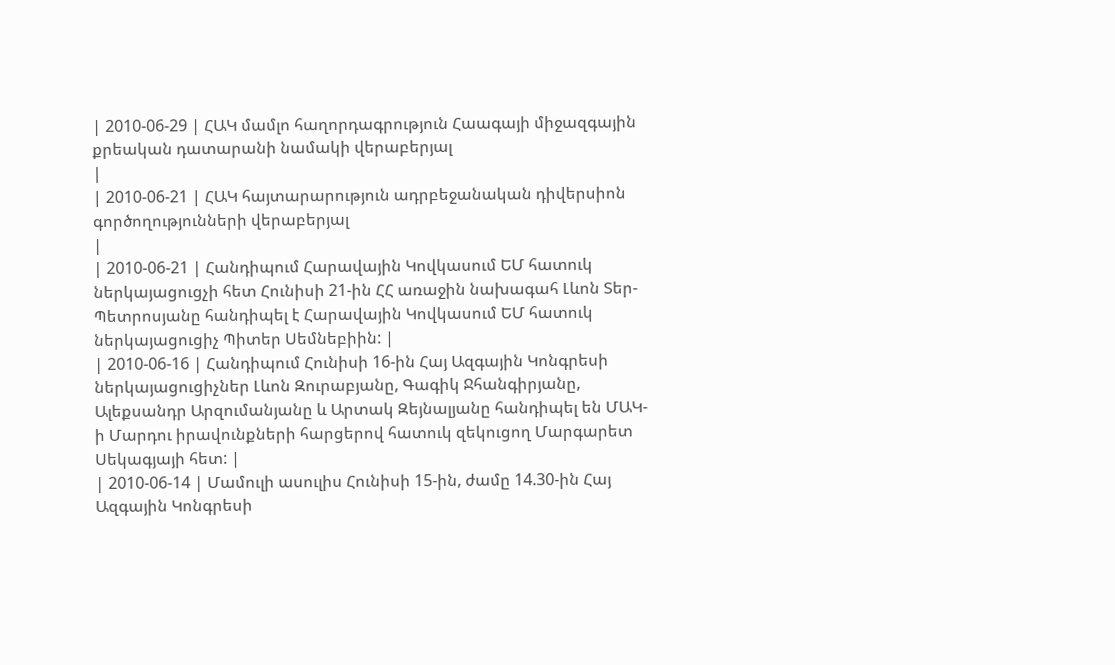| 2010-06-29 | ՀԱԿ մամլո հաղորդագրություն Հաագայի միջազգային քրեական դատարանի նամակի վերաբերյալ
|
| 2010-06-21 | ՀԱԿ հայտարարություն ադրբեջանական դիվերսիոն գործողությունների վերաբերյալ
|
| 2010-06-21 | Հանդիպում Հարավային Կովկասում ԵՄ հատուկ ներկայացուցչի հետ Հունիսի 21-ին ՀՀ առաջին նախագահ Լևոն Տեր-Պետրոսյանը հանդիպել է Հարավային Կովկասում ԵՄ հատուկ ներկայացուցիչ Պիտեր Սեմնեբիին: |
| 2010-06-16 | Հանդիպում Հունիսի 16-ին Հայ Ազգային Կոնգրեսի ներկայացուցիչներ Լևոն Զուրաբյանը, Գագիկ Ջհանգիրյանը, Ալեքսանդր Արզումանյանը և Արտակ Զեյնալյանը հանդիպել են ՄԱԿ-ի Մարդու իրավունքների հարցերով հատուկ զեկուցող Մարգարետ Սեկագյայի հետ: |
| 2010-06-14 | Մամուլի ասուլիս Հունիսի 15-ին, ժամը 14.30-ին Հայ Ազգային Կոնգրեսի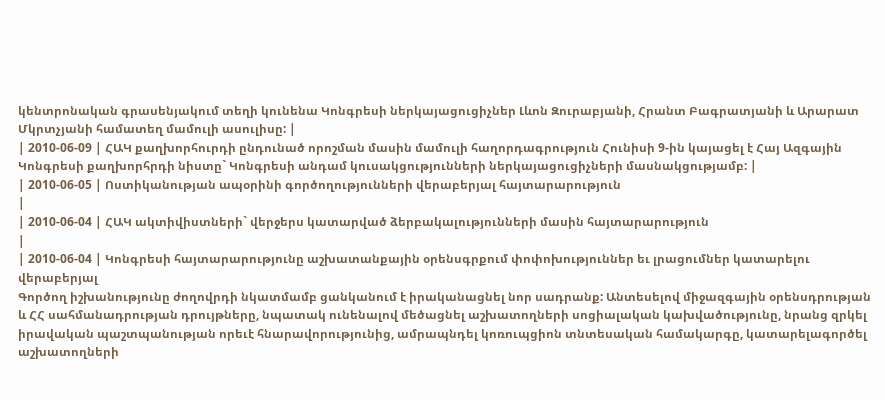կենտրոնական գրասենյակում տեղի կունենա Կոնգրեսի ներկայացուցիչներ Լևոն Զուրաբյանի, Հրանտ Բագրատյանի և Արարատ Մկրտչյանի համատեղ մամուլի ասուլիսը: |
| 2010-06-09 | ՀԱԿ քաղխորհուրդի ընդունած որոշման մասին մամուլի հաղորդագրություն Հունիսի 9-ին կայացել է Հայ Ազգային Կոնգրեսի քաղխորհրդի նիստը` Կոնգրեսի անդամ կուսակցությունների ներկայացուցիչների մասնակցությամբ: |
| 2010-06-05 | Ոստիկանության ապօրինի գործողությունների վերաբերյալ հայտարարություն
|
| 2010-06-04 | ՀԱԿ ակտիվիստների` վերջերս կատարված ձերբակալությունների մասին հայտարարություն
|
| 2010-06-04 | Կոնգրեսի հայտարարությունը աշխատանքային օրենսգրքում փոփոխություններ եւ լրացումներ կատարելու վերաբերյալ
Գործող իշխանությունը ժողովրդի նկատմամբ ցանկանում է իրականացնել նոր սադրանք: Անտեսելով միջազգային օրենսդրության և ՀՀ սահմանադրության դրույթները, նպատակ ունենալով մեծացնել աշխատողների սոցիալական կախվածությունը, նրանց զրկել իրավական պաշտպանության որեւէ հնարավորությունից, ամրապնդել կոռուպցիոն տնտեսական համակարգը, կատարելագործել աշխատողների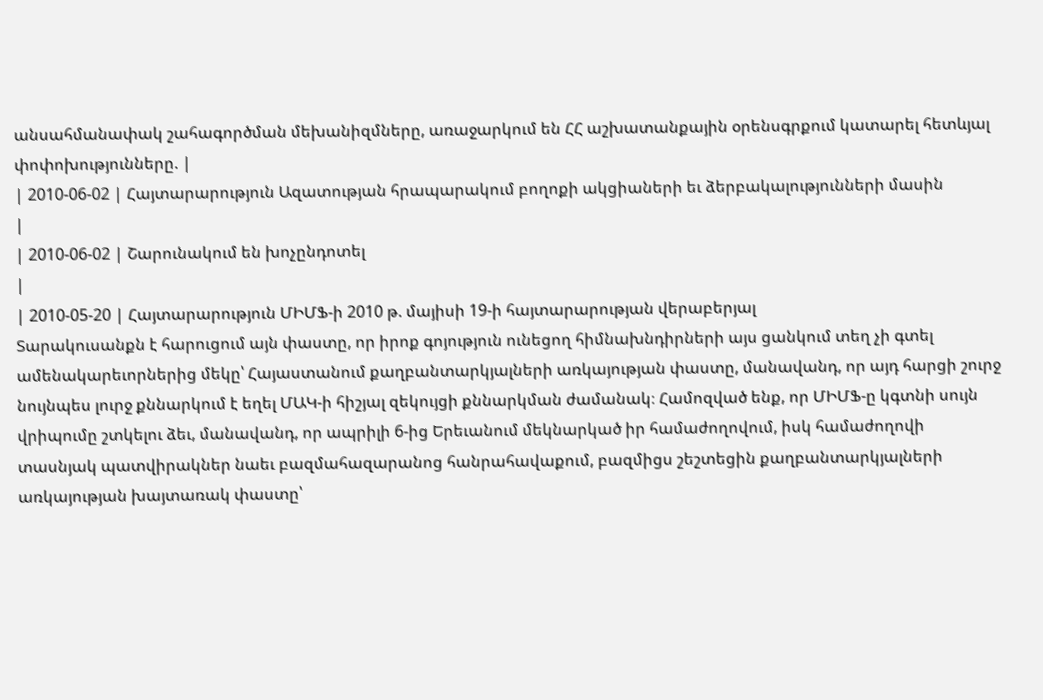անսահմանափակ շահագործման մեխանիզմները, առաջարկում են ՀՀ աշխատանքային օրենսգրքում կատարել հետևյալ փոփոխությունները. |
| 2010-06-02 | Հայտարարություն Ազատության հրապարակում բողոքի ակցիաների եւ ձերբակալությունների մասին
|
| 2010-06-02 | Շարունակում են խոչընդոտել
|
| 2010-05-20 | Հայտարարություն ՄԻՄՖ-ի 2010 թ. մայիսի 19-ի հայտարարության վերաբերյալ
Տարակուսանքն է հարուցում այն փաստը, որ իրոք գոյություն ունեցող հիմնախնդիրների այս ցանկում տեղ չի գտել ամենակարեւորներից մեկը՝ Հայաստանում քաղբանտարկյալների առկայության փաստը, մանավանդ, որ այդ հարցի շուրջ նույնպես լուրջ քննարկում է եղել ՄԱԿ-ի հիշյալ զեկույցի քննարկման ժամանակ։ Համոզված ենք, որ ՄԻՄՖ-ը կգտնի սույն վրիպումը շտկելու ձեւ, մանավանդ, որ ապրիլի 6-ից Երեւանում մեկնարկած իր համաժողովում, իսկ համաժողովի տասնյակ պատվիրակներ նաեւ բազմահազարանոց հանրահավաքում, բազմիցս շեշտեցին քաղբանտարկյալների առկայության խայտառակ փաստը՝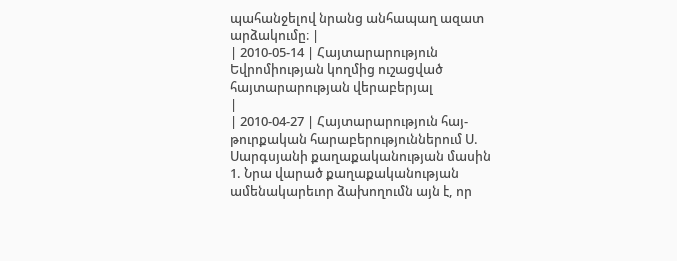պահանջելով նրանց անհապաղ ազատ արձակումը։ |
| 2010-05-14 | Հայտարարություն Եվրոմիության կողմից ուշացված հայտարարության վերաբերյալ
|
| 2010-04-27 | Հայտարարություն հայ-թուրքական հարաբերություններում Ս. Սարգսյանի քաղաքականության մասին
1. Նրա վարած քաղաքականության ամենակարեւոր ձախողումն այն է, որ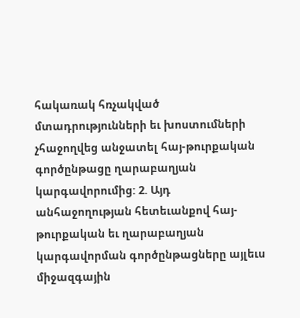հակառակ հռչակված մտադրությունների եւ խոստումների չհաջողվեց անջատել հայ-թուրքական գործընթացը ղարաբաղյան կարգավորումից: 2. Այդ անհաջողության հետեւանքով հայ-թուրքական եւ ղարաբաղյան կարգավորման գործընթացները այլեւս միջազգային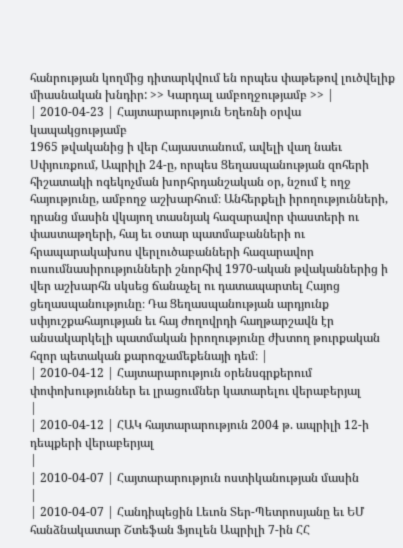հանրության կողմից դիտարկվում են որպես փաթեթով լուծվելիք միասնական խնդիր: >> Կարդալ ամբողջությամբ >> |
| 2010-04-23 | Հայտարարություն Եղեռնի օրվա կապակցությամբ
1965 թվականից ի վեր Հայաստանում, ավելի վաղ նաեւ Սփյուռքում, Ապրիլի 24-ը, որպես Ցեղասպանության զոհերի հիշատակի ոգեկոչման խորհրդանշական օր, նշում է ողջ հայությունը, ամբողջ աշխարհում։ Անհերքելի իրողությունների, դրանց մասին վկայող տասնյակ հազարավոր փաստերի ու փաստաթղերի, հայ եւ օտար պատմաբանների ու հրապարակախոս վերլուծաբանների հազարավոր ուսումնասիրությունների շնորհիվ 1970-ական թվականներից ի վեր աշխարհն սկսեց ճանաչել ու դատապարտել Հայոց ցեղասպանությունը։ Դա Ցեղասպանության արդյունք սփյուշքահայության եւ հայ ժողովրդի հաղթարշավն էր անսակարկելի պատմական իրողությունը ժխտող թուրքական հզոր պետական քարոզչամեքենայի դեմ։ |
| 2010-04-12 | Հայտարարություն օրենսգրքերում փոփոխություններ եւ լրացումներ կատարելու վերաբերյալ
|
| 2010-04-12 | ՀԱԿ հայտարարություն 2004 թ. ապրիլի 12-ի դեպքերի վերաբերյալ
|
| 2010-04-07 | Հայտարարություն ոստիկանության մասին
|
| 2010-04-07 | Հանդիպեցին Լեւոն Տեր-Պետրոսյանը եւ ԵՄ հանձնակատար Շտեֆան Ֆյուլեն Ապրիլի 7-ին ՀՀ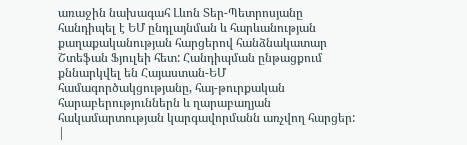առաջին նախագահ Լևոն Տեր-Պետրոսյանը հանդիպել է ԵՄ ընդլայնման և հարևանության քաղաքականության հարցերով հանձնակատար Շտեֆան Ֆյուլեի հետ: Հանդիպման ընթացքում քննարկվել են Հայաստան-ԵՄ համագործակցությանը, հայ-թուրքական հարաբերություններն և ղարաբաղյան հակամարտության կարգավորմանն առչվող հարցեր: |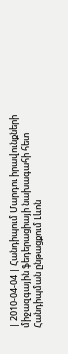| 2010-04-04 | Հանդիպում Մարդու իրավունքների միջազգային ֆեդերացիայի նախագահի հետ
Հանդիպման ընթացքում Լևոն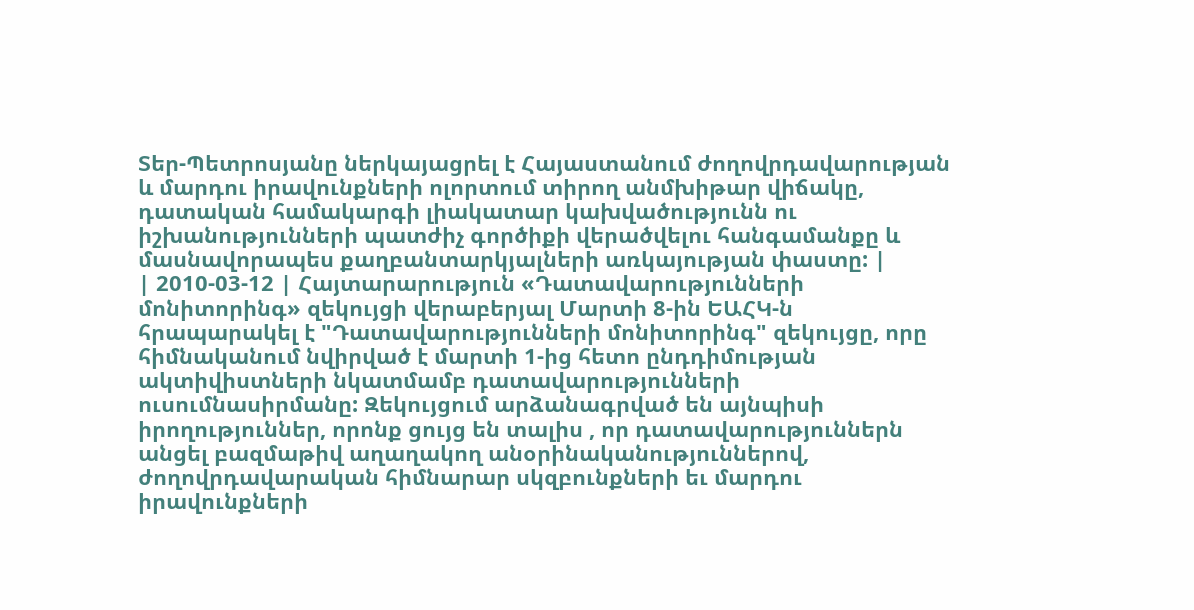Տեր-Պետրոսյանը ներկայացրել է Հայաստանում ժողովրդավարության և մարդու իրավունքների ոլորտում տիրող անմխիթար վիճակը, դատական համակարգի լիակատար կախվածությունն ու իշխանությունների պատժիչ գործիքի վերածվելու հանգամանքը և մասնավորապես քաղբանտարկյալների առկայության փաստը: |
| 2010-03-12 | Հայտարարություն «Դատավարությունների մոնիտորինգ» զեկույցի վերաբերյալ Մարտի 8-ին ԵԱՀԿ-ն հրապարակել է "Դատավարությունների մոնիտորինգ" զեկույցը, որը հիմնականում նվիրված է մարտի 1-ից հետո ընդդիմության ակտիվիստների նկատմամբ դատավարությունների ուսումնասիրմանը: Զեկույցում արձանագրված են այնպիսի իրողություններ, որոնք ցույց են տալիս , որ դատավարություններն անցել բազմաթիվ աղաղակող անօրինականություններով, ժողովրդավարական հիմնարար սկզբունքների եւ մարդու իրավունքների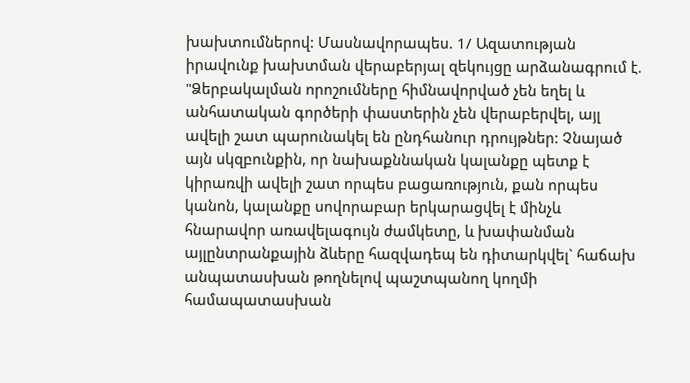խախտումներով: Մասնավորապես. 1/ Ազատության իրավունք խախտման վերաբերյալ զեկույցը արձանագրում է. "Ձերբակալման որոշումները հիմնավորված չեն եղել և անհատական գործերի փաստերին չեն վերաբերվել, այլ ավելի շատ պարունակել են ընդհանուր դրույթներ: Չնայած այն սկզբունքին, որ նախաքննական կալանքը պետք է կիրառվի ավելի շատ որպես բացառություն, քան որպես կանոն, կալանքը սովորաբար երկարացվել է մինչև հնարավոր առավելագույն ժամկետը, և խափանման այլընտրանքային ձևերը հազվադեպ են դիտարկվել` հաճախ անպատասխան թողնելով պաշտպանող կողմի համապատասխան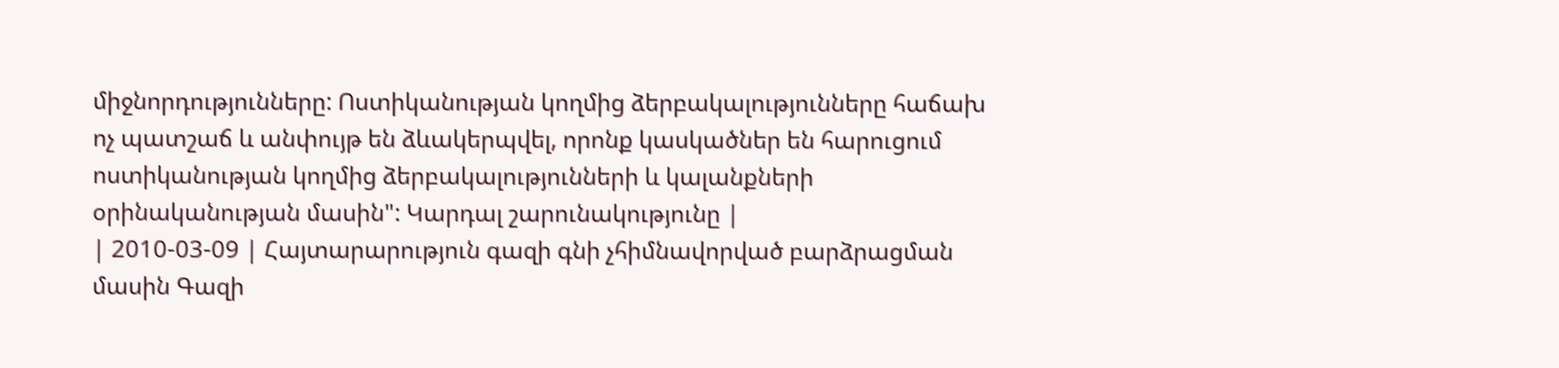միջնորդությունները: Ոստիկանության կողմից ձերբակալությունները հաճախ ոչ պատշաճ և անփույթ են ձևակերպվել, որոնք կասկածներ են հարուցում ոստիկանության կողմից ձերբակալությունների և կալանքների օրինականության մասին": Կարդալ շարունակությունը |
| 2010-03-09 | Հայտարարություն գազի գնի չհիմնավորված բարձրացման մասին Գազի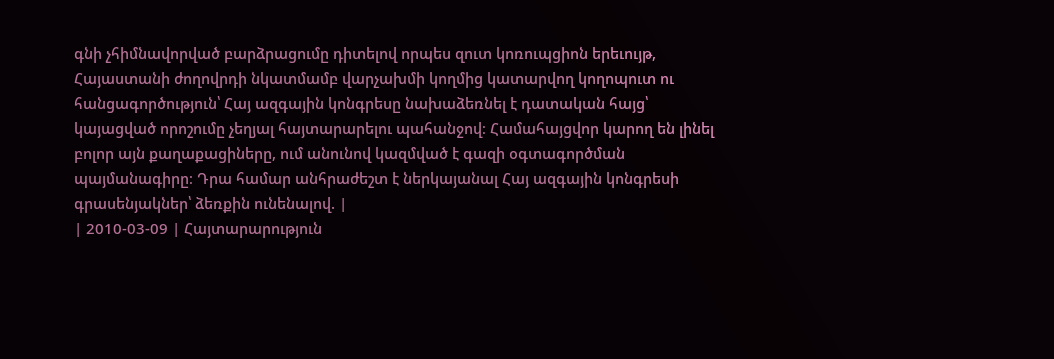գնի չհիմնավորված բարձրացումը դիտելով որպես զուտ կոռուպցիոն երեւույթ, Հայաստանի ժողովրդի նկատմամբ վարչախմի կողմից կատարվող կողոպուտ ու հանցագործություն՝ Հայ ազգային կոնգրեսը նախաձեռնել է դատական հայց՝ կայացված որոշումը չեղյալ հայտարարելու պահանջով։ Համահայցվոր կարող են լինել բոլոր այն քաղաքացիները, ում անունով կազմված է գազի օգտագործման պայմանագիրը։ Դրա համար անհրաժեշտ է ներկայանալ Հայ ազգային կոնգրեսի գրասենյակներ՝ ձեռքին ունենալով. |
| 2010-03-09 | Հայտարարություն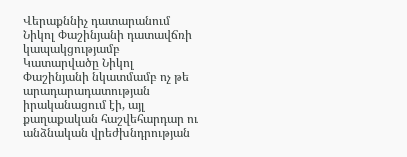Վերաքննիչ դատարանում Նիկոլ Փաշինյանի դատավճռի կապակցությամբ
Կատարվածը Նիկոլ Փաշինյանի նկատմամբ ոչ թե արադարադատության իրականացում էի, այլ քաղաքական հաշվեհարդար ու անձնական վրեժխնդրության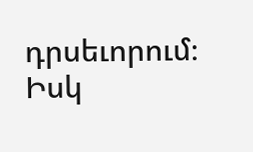դրսեւորում։ Իսկ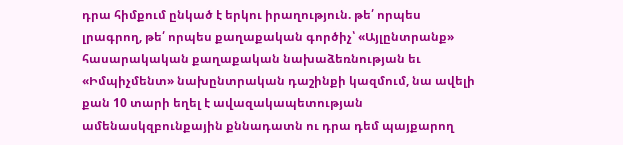դրա հիմքում ընկած է երկու իրաղություն. թե՛ որպես լրագրող, թե՛ որպես քաղաքական գործիչ՝ «Այլընտրանք» հասարակական քաղաքական նախաձեռնության եւ «Իմպիչմենտ» նախընտրական դաշինքի կազմում, նա ավելի քան 10 տարի եղել է ավազակապետության ամենասկզբունքային քննադատն ու դրա դեմ պայքարող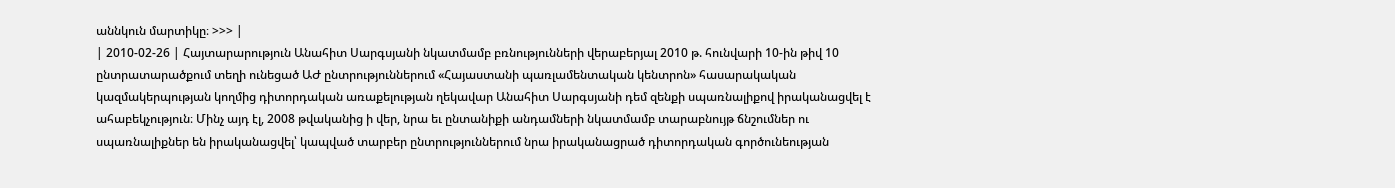աննկուն մարտիկը։ >>> |
| 2010-02-26 | Հայտարարություն Անահիտ Սարգսյանի նկատմամբ բռնությունների վերաբերյալ 2010 թ. հունվարի 10-ին թիվ 10 ընտրատարածքում տեղի ունեցած ԱԺ ընտրություններում «Հայաստանի պառլամենտական կենտրոն» հասարակական կազմակերպության կողմից դիտորդական առաքելության ղեկավար Անահիտ Սարգսյանի դեմ զենքի սպառնալիքով իրականացվել է ահաբեկչություն։ Մինչ այդ էլ, 2008 թվականից ի վեր, նրա եւ ընտանիքի անդամների նկատմամբ տարաբնույթ ճնշումներ ու սպառնալիքներ են իրականացվել՝ կապված տարբեր ընտրություններում նրա իրականացրած դիտորդական գործունեության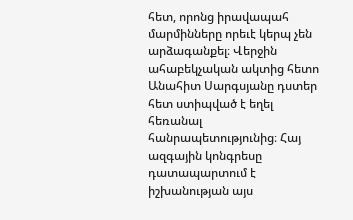հետ, որոնց իրավապահ մարմինները որեւէ կերպ չեն արձագանքել։ Վերջին ահաբեկչական ակտից հետո Անահիտ Սարգսյանը դստեր հետ ստիպված է եղել հեռանալ հանրապետությունից։ Հայ ազգային կոնգրեսը դատապարտում է իշխանության այս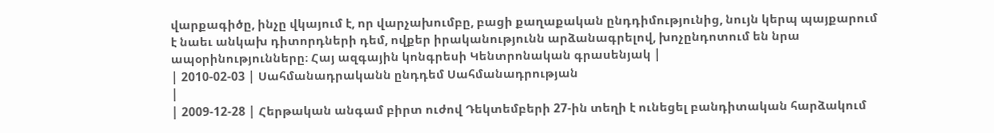վարքագիծը, ինչը վկայում է, որ վարչախումբը, բացի քաղաքական ընդդիմությունից, նույն կերպ պայքարում է նաեւ անկախ դիտորդների դեմ, ովքեր իրականությունն արձանագրելով, խոչընդոտում են նրա ապօրինությունները։ Հայ ազգային կոնգրեսի Կենտրոնական գրասենյակ |
| 2010-02-03 | Սահմանադրականն ընդդեմ Սահմանադրության
|
| 2009-12-28 | Հերթական անգամ բիրտ ուժով Դեկտեմբերի 27-ին տեղի է ունեցել բանդիտական հարձակում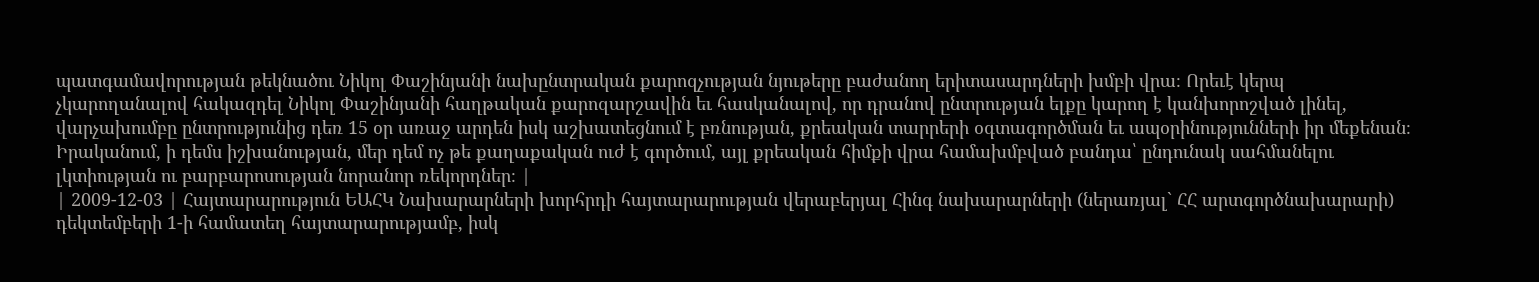պատգամավորության թեկնածու Նիկոլ Փաշինյանի նախընտրական քարոզչության նյութերը բաժանող երիտասարդների խմբի վրա։ Որեւէ կերպ չկարողանալով հակազդել Նիկոլ Փաշինյանի հաղթական քարոզարշավին եւ հասկանալով, որ դրանով ընտրության ելքը կարող է կանխորոշված լինել, վարչախումբը ընտրությունից դեռ 15 օր առաջ արդեն իսկ աշխատեցնում է բռնության, քրեական տարրերի օգտագործման եւ ապօրինությունների իր մեքենան։ Իրականում, ի դեմս իշխանության, մեր դեմ ոչ թե քաղաքական ուժ է գործում, այլ քրեական հիմքի վրա համախմբված բանդա՝ ընդունակ սահմանելու լկտիության ու բարբարոսության նորանոր ռեկորդներ։ |
| 2009-12-03 | Հայտարարություն ԵԱՀԿ Նախարարների խորհրդի հայտարարության վերաբերյալ Հինգ նախարարների (ներառյալ` ՀՀ արտգործնախարարի) դեկտեմբերի 1-ի համատեղ հայտարարությամբ, իսկ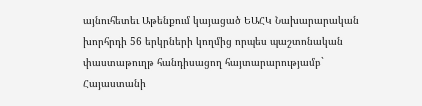այնուհետեւ Աթենքում կայացած ԵԱՀԿ Նախարարական խորհրդի 56 երկրների կողմից որպես պաշտոնական փաստաթուղթ հանդիսացող հայտարարությամբ` Հայաստանի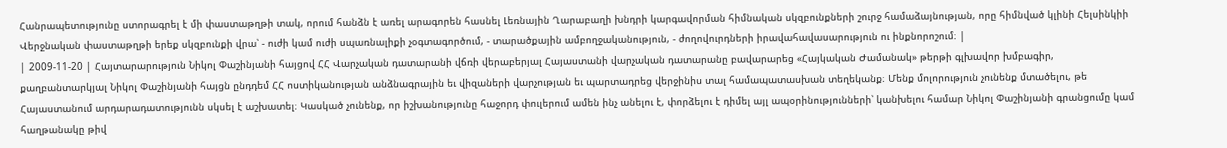Հանրապետությունը ստորագրել է մի փաստաթղթի տակ, որում հանձն է առել արագորեն հասնել Լեռնային Ղարաբաղի խնդրի կարգավորման հիմնական սկզբունքների շուրջ համաձայնության, որը հիմնված կլինի Հելսինկիի Վերջնական փաստաթղթի երեք սկզբունքի վրա՝ - ուժի կամ ուժի սպառնալիքի չօգտագործում, - տարածքային ամբողջականություն, - ժողովուրդների իրավահավասարություն ու ինքնորոշում։ |
| 2009-11-20 | Հայտարարություն Նիկոլ Փաշինյանի հայցով ՀՀ Վարչական դատարանի վճռի վերաբերյալ Հայաստանի վարչական դատարանը բավարարեց «Հայկական Ժամանակ» թերթի գլխավոր խմբագիր, քաղբանտարկյալ Նիկոլ Փաշինյանի հայցն ընդդեմ ՀՀ ոստիկանության անձնագրային եւ վիզաների վարչության եւ պարտադրեց վերջինիս տալ համապատասխան տեղեկանք։ Մենք մոլորություն չունենք մտածելու, թե Հայաստանում արդարադատությունն սկսել է աշխատել։ Կասկած չունենք, որ իշխանությունը հաջորդ փուլերում ամեն ինչ անելու է, փորձելու է դիմել այլ ապօրինությունների՝ կանխելու համար Նիկոլ Փաշինյանի գրանցումը կամ հաղթանակը թիվ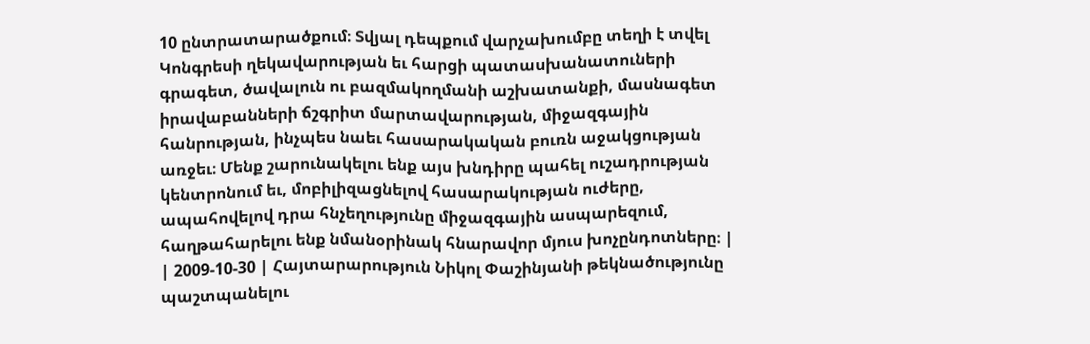10 ընտրատարածքում։ Տվյալ դեպքում վարչախումբը տեղի է տվել Կոնգրեսի ղեկավարության եւ հարցի պատասխանատուների գրագետ, ծավալուն ու բազմակողմանի աշխատանքի, մասնագետ իրավաբանների ճշգրիտ մարտավարության, միջազգային հանրության, ինչպես նաեւ հասարակական բուռն աջակցության առջեւ։ Մենք շարունակելու ենք այս խնդիրը պահել ուշադրության կենտրոնում եւ, մոբիլիզացնելով հասարակության ուժերը, ապահովելով դրա հնչեղությունը միջազգային ասպարեզում, հաղթահարելու ենք նմանօրինակ հնարավոր մյուս խոչընդոտները։ |
| 2009-10-30 | Հայտարարություն Նիկոլ Փաշինյանի թեկնածությունը պաշտպանելու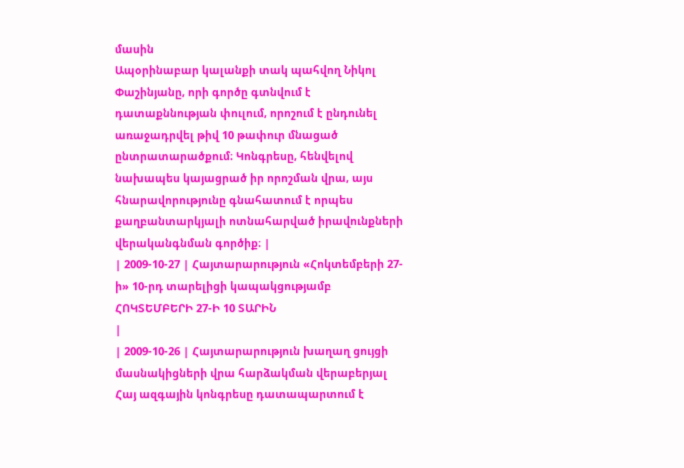մասին
Ապօրինաբար կալանքի տակ պահվող Նիկոլ Փաշինյանը, որի գործը գտնվում է դատաքննության փուլում, որոշում է ընդունել առաջադրվել թիվ 10 թափուր մնացած ընտրատարածքում։ Կոնգրեսը, հենվելով նախապես կայացրած իր որոշման վրա, այս հնարավորությունը գնահատում է որպես քաղբանտարկյալի ոտնահարված իրավունքների վերականգնման գործիք։ |
| 2009-10-27 | Հայտարարություն «Հոկտեմբերի 27-ի» 10-րդ տարելիցի կապակցությամբ ՀՈԿՏԵՄԲԵՐԻ 27-Ի 10 ՏԱՐԻՆ
|
| 2009-10-26 | Հայտարարություն խաղաղ ցույցի մասնակիցների վրա հարձակման վերաբերյալ
Հայ ազգային կոնգրեսը դատապարտում է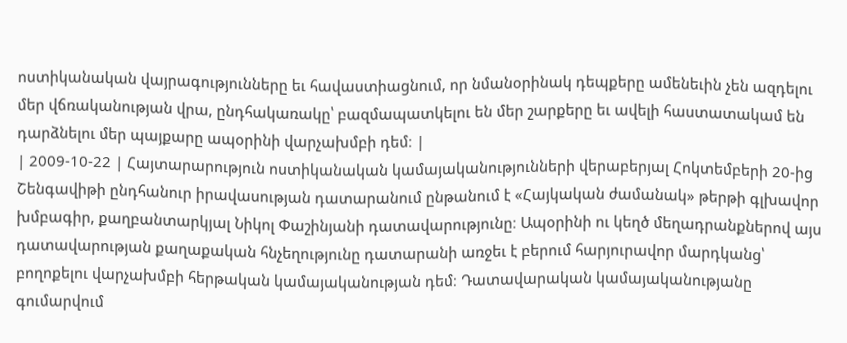ոստիկանական վայրագությունները եւ հավաստիացնում, որ նմանօրինակ դեպքերը ամենեւին չեն ազդելու մեր վճռականության վրա, ընդհակառակը՝ բազմապատկելու են մեր շարքերը եւ ավելի հաստատակամ են դարձնելու մեր պայքարը ապօրինի վարչախմբի դեմ։ |
| 2009-10-22 | Հայտարարություն ոստիկանական կամայականությունների վերաբերյալ Հոկտեմբերի 20-ից Շենգավիթի ընդհանուր իրավասության դատարանում ընթանում է «Հայկական ժամանակ» թերթի գլխավոր խմբագիր, քաղբանտարկյալ Նիկոլ Փաշինյանի դատավարությունը։ Ապօրինի ու կեղծ մեղադրանքներով այս դատավարության քաղաքական հնչեղությունը դատարանի առջեւ է բերում հարյուրավոր մարդկանց՝ բողոքելու վարչախմբի հերթական կամայականության դեմ։ Դատավարական կամայականությանը գումարվում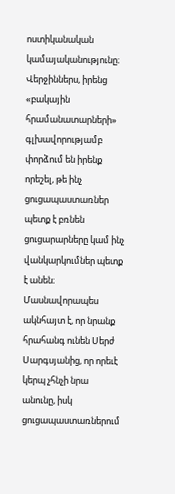ոստիկանական կամայականությունը։ Վերջիններս, իրենց «բակային հրամանատարների» գլխավորությամբ փորձում են իրենք որեշել, թե ինչ ցուցապաստառներ պետք է բռնեն ցուցարարները կամ ինչ վանկարկումներ պետք է անեն։ Մասնավորապես ակնհայտ է, որ նրանք հրահանգ ունեն Սերժ Սարգսյանից, որ որեւէ կերպ չհնչի նրա անունը, իսկ ցուցապաստառներում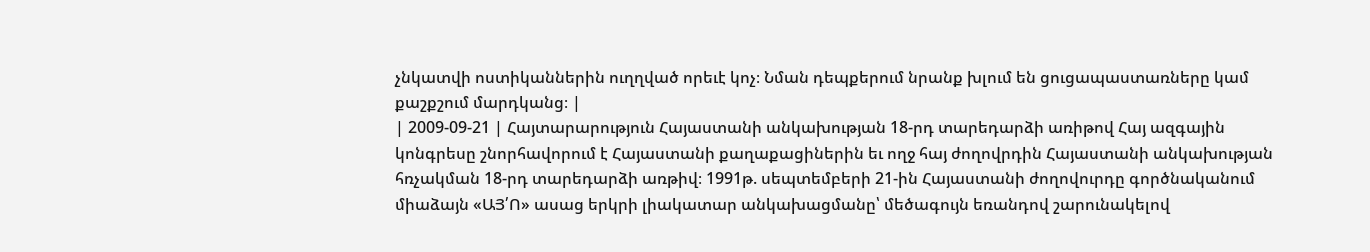չնկատվի ոստիկաններին ուղղված որեւէ կոչ։ Նման դեպքերում նրանք խլում են ցուցապաստառները կամ քաշքշում մարդկանց։ |
| 2009-09-21 | Հայտարարություն Հայաստանի անկախության 18-րդ տարեդարձի առիթով Հայ ազգային կոնգրեսը շնորհավորում է Հայաստանի քաղաքացիներին եւ ողջ հայ ժողովրդին Հայաստանի անկախության հռչակման 18-րդ տարեդարձի առթիվ։ 1991թ. սեպտեմբերի 21-ին Հայաստանի ժողովուրդը գործնականում միաձայն «ԱՅ՛Ո» ասաց երկրի լիակատար անկախացմանը՝ մեծագույն եռանդով շարունակելով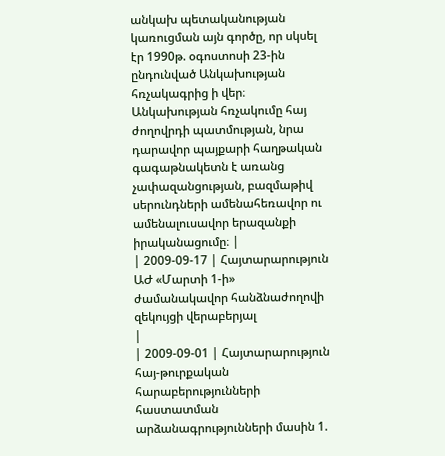անկախ պետականության կառուցման այն գործը, որ սկսել էր 1990թ. օգոստոսի 23-ին ընդունված Անկախության հռչակագրից ի վեր։ Անկախության հռչակումը հայ ժողովրդի պատմության, նրա դարավոր պայքարի հաղթական գագաթնակետն է առանց չափազանցության, բազմաթիվ սերունդների ամենահեռավոր ու ամենալուսավոր երազանքի իրականացումը։ |
| 2009-09-17 | Հայտարարություն ԱԺ «Մարտի 1-ի» ժամանակավոր հանձնաժողովի զեկույցի վերաբերյալ
|
| 2009-09-01 | Հայտարարություն հայ-թուրքական հարաբերությունների հաստատման արձանագրությունների մասին 1.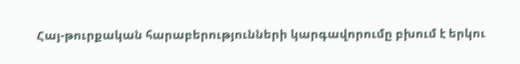Հայ-թուրքական հարաբերությունների կարգավորումը բխում է երկու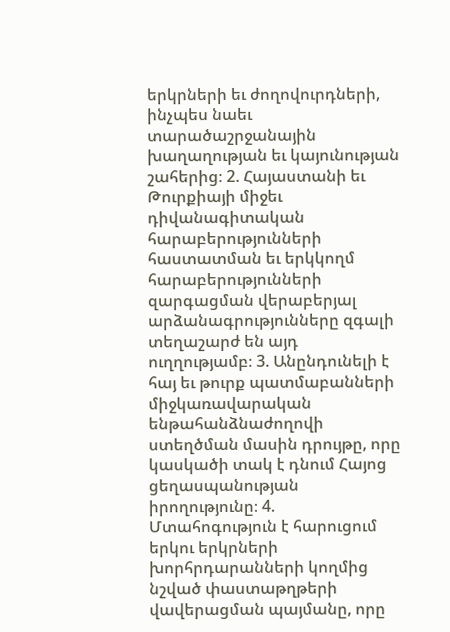երկրների եւ ժողովուրդների, ինչպես նաեւ տարածաշրջանային խաղաղության եւ կայունության շահերից։ 2. Հայաստանի եւ Թուրքիայի միջեւ դիվանագիտական հարաբերությունների հաստատման եւ երկկողմ հարաբերությունների զարգացման վերաբերյալ արձանագրությունները զգալի տեղաշարժ են այդ ուղղությամբ։ 3. Անընդունելի է հայ եւ թուրք պատմաբանների միջկառավարական ենթահանձնաժողովի ստեղծման մասին դրույթը, որը կասկածի տակ է դնում Հայոց ցեղասպանության իրողությունը։ 4. Մտահոգություն է հարուցում երկու երկրների խորհրդարանների կողմից նշված փաստաթղթերի վավերացման պայմանը, որը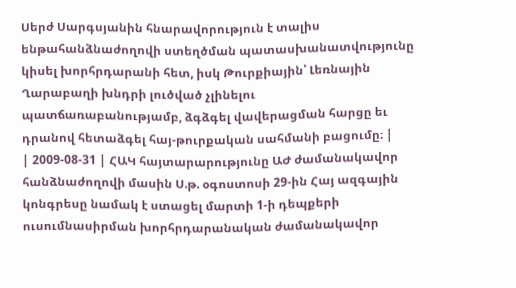Սերժ Սարգսյանին հնարավորություն է տալիս ենթահանձնաժողովի ստեղծման պատասխանատվությունը կիսել խորհրդարանի հետ, իսկ Թուրքիային՝ Լեռնային Ղարաբաղի խնդրի լուծված չլինելու պատճառաբանությամբ, ձգձգել վավերացման հարցը եւ դրանով հետաձգել հայ-թուրքական սահմանի բացումը։ |
| 2009-08-31 | ՀԱԿ հայտարարությունը ԱԺ ժամանակավոր հանձնաժողովի մասին Ս.թ. օգոստոսի 29-ին Հայ ազգային կոնգրեսը նամակ է ստացել մարտի 1-ի դեպքերի ուսումնասիրման խորհրդարանական ժամանակավոր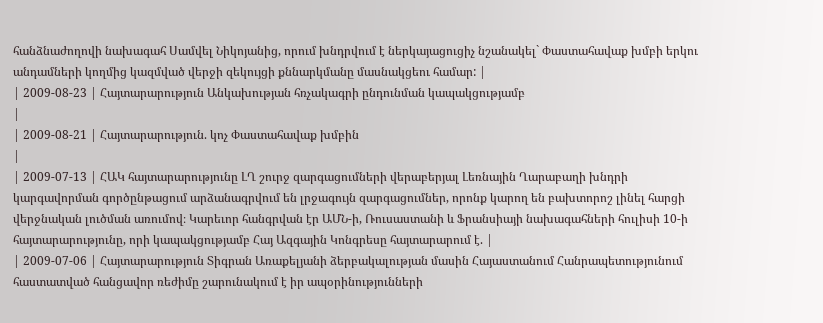հանձնաժողովի նախագահ Սամվել Նիկոյանից, որում խնդրվում է ներկայացուցիչ նշանակել` Փաստահավաք խմբի երկու անդամների կողմից կազմված վերջի զեկույցի քննարկմանը մասնակցեու համար: |
| 2009-08-23 | Հայտարարություն Անկախության հռչակագրի ընդունման կապակցությամբ
|
| 2009-08-21 | Հայտարարություն. կոչ Փաստահավաք խմբին
|
| 2009-07-13 | ՀԱԿ հայտարարությունը ԼՂ շուրջ զարգացումների վերաբերյալ Լեռնային Ղարաբաղի խնդրի կարգավորման գործընթացում արձանագրվում են լրջագույն զարգացումներ, որոնք կարող են բախտորոշ լինել հարցի վերջնական լուծման առումով։ Կարեւոր հանգրվան էր ԱՄՆ-ի, Ռուսաստանի և Ֆրանսիայի նախագահների հուլիսի 10-ի հայտարարությունը, որի կապակցությամբ Հայ Ազգային Կոնգրեսը հայտարարում է. |
| 2009-07-06 | Հայտարարություն Տիգրան Առաքելյանի ձերբակալության մասին Հայաստանում Հանրապետությունում հաստատված հանցավոր ռեժիմը շարունակում է իր ապօրինությունների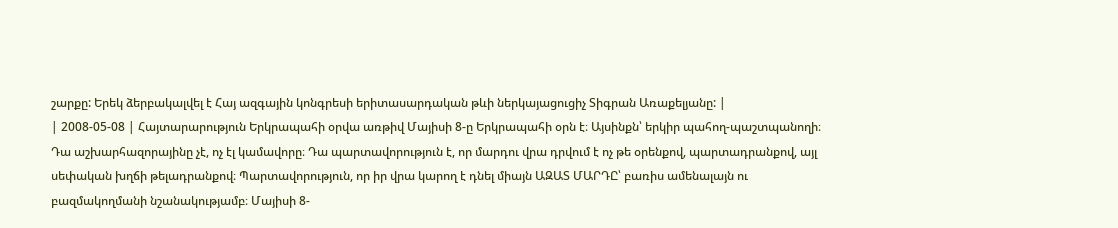շարքը: Երեկ ձերբակալվել է Հայ ազգային կոնգրեսի երիտասարդական թևի ներկայացուցիչ Տիգրան Առաքելյանը: |
| 2008-05-08 | Հայտարարություն Երկրապահի օրվա առթիվ Մայիսի 8-ը Երկրապահի օրն է։ Այսինքն՝ երկիր պահող-պաշտպանողի։ Դա աշխարհազորայինը չէ, ոչ էլ կամավորը։ Դա պարտավորություն է, որ մարդու վրա դրվում է ոչ թե օրենքով, պարտադրանքով, այլ սեփական խղճի թելադրանքով։ Պարտավորություն, որ իր վրա կարող է դնել միայն ԱԶԱՏ ՄԱՐԴԸ՝ բառիս ամենալայն ու բազմակողմանի նշանակությամբ։ Մայիսի 8-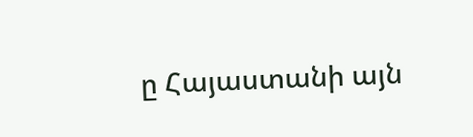ը Հայաստանի այն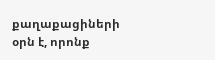քաղաքացիների օրն է, որոնք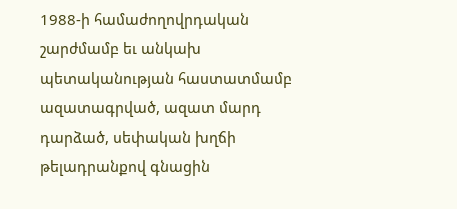1988-ի համաժողովրդական շարժմամբ եւ անկախ պետականության հաստատմամբ ազատագրված, ազատ մարդ դարձած, սեփական խղճի թելադրանքով գնացին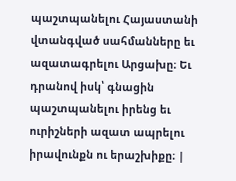պաշտպանելու Հայաստանի վտանգված սահմանները եւ ազատագրելու Արցախը։ Եւ դրանով իսկ՝ գնացին պաշտպանելու իրենց եւ ուրիշների ազատ ապրելու իրավունքն ու երաշխիքը։ |